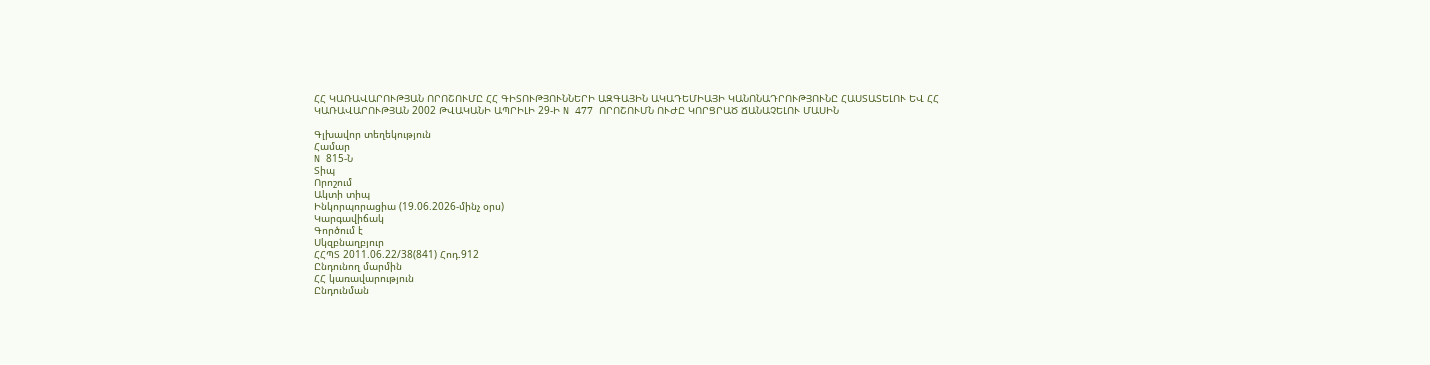ՀՀ ԿԱՌԱՎԱՐՈՒԹՅԱՆ ՈՐՈՇՈՒՄԸ ՀՀ ԳԻՏՈՒԹՅՈՒՆՆԵՐԻ ԱԶԳԱՅԻՆ ԱԿԱԴԵՄԻԱՅԻ ԿԱՆՈՆԱԴՐՈՒԹՅՈՒՆԸ ՀԱՍՏԱՏԵԼՈՒ ԵՎ ՀՀ ԿԱՌԱՎԱՐՈՒԹՅԱՆ 2002 ԹՎԱԿԱՆԻ ԱՊՐԻԼԻ 29-Ի N 477 ՈՐՈՇՈՒՄՆ ՈՒԺԸ ԿՈՐՑՐԱԾ ՃԱՆԱՉԵԼՈՒ ՄԱՍԻՆ

Գլխավոր տեղեկություն
Համար
N 815-Ն
Տիպ
Որոշում
Ակտի տիպ
Ինկորպորացիա (19.06.2026-մինչ օրս)
Կարգավիճակ
Գործում է
Սկզբնաղբյուր
ՀՀՊՏ 2011.06.22/38(841) Հոդ.912
Ընդունող մարմին
ՀՀ կառավարություն
Ընդունման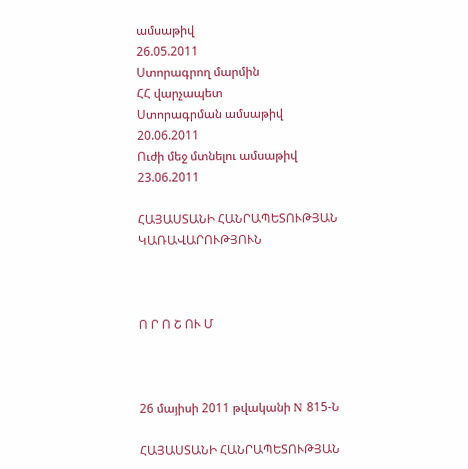ամսաթիվ
26.05.2011
Ստորագրող մարմին
ՀՀ վարչապետ
Ստորագրման ամսաթիվ
20.06.2011
Ուժի մեջ մտնելու ամսաթիվ
23.06.2011

ՀԱՅԱՍՏԱՆԻ ՀԱՆՐԱՊԵՏՈՒԹՅԱՆ ԿԱՌԱՎԱՐՈՒԹՅՈՒՆ



Ո Ր Ո Շ ՈՒ Մ



26 մայիսի 2011 թվականի N 815-Ն

ՀԱՅԱՍՏԱՆԻ ՀԱՆՐԱՊԵՏՈՒԹՅԱՆ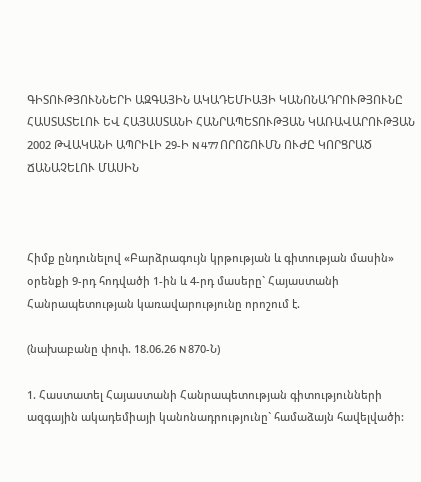ԳԻՏՈՒԹՅՈՒՆՆԵՐԻ ԱԶԳԱՅԻՆ ԱԿԱԴԵՄԻԱՅԻ ԿԱՆՈՆԱԴՐՈՒԹՅՈՒՆԸ ՀԱՍՏԱՏԵԼՈՒ ԵՎ ՀԱՅԱՍՏԱՆԻ ՀԱՆՐԱՊԵՏՈՒԹՅԱՆ ԿԱՌԱՎԱՐՈՒԹՅԱՆ 2002 ԹՎԱԿԱՆԻ ԱՊՐԻԼԻ 29-Ի N 477 ՈՐՈՇՈՒՄՆ ՈՒԺԸ ԿՈՐՑՐԱԾ ՃԱՆԱՉԵԼՈՒ ՄԱՍԻՆ



Հիմք ընդունելով «Բարձրագույն կրթության և գիտության մասին» օրենքի 9-րդ հոդվածի 1-ին և 4-րդ մասերը` Հայաստանի Հանրապետության կառավարությունը որոշում է.

(նախաբանը փոփ. 18.06.26 N 870-Ն)

1. Հաստատել Հայաստանի Հանրապետության գիտությունների ազգային ակադեմիայի կանոնադրությունը` համաձայն հավելվածի: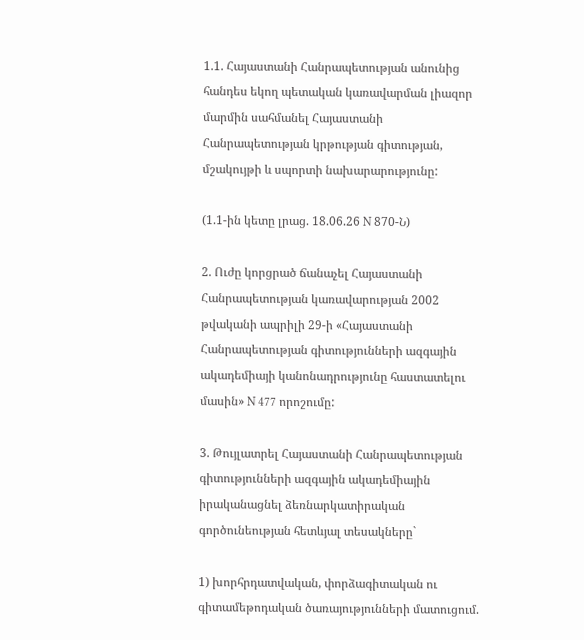1.1. Հայաստանի Հանրապետության անունից հանդես եկող պետական կառավարման լիազոր մարմին սահմանել Հայաստանի Հանրապետության կրթության գիտության, մշակույթի և սպորտի նախարարությունը:

(1.1-ին կետը լրաց. 18.06.26 N 870-Ն)

2. Ուժը կորցրած ճանաչել Հայաստանի Հանրապետության կառավարության 2002 թվականի ապրիլի 29-ի «Հայաստանի Հանրապետության գիտությունների ազգային ակադեմիայի կանոնադրությունը հաստատելու մասին» N 477 որոշումը:

3. Թույլատրել Հայաստանի Հանրապետության գիտությունների ազգային ակադեմիային իրականացնել ձեռնարկատիրական գործունեության հետևյալ տեսակները`

1) խորհրդատվական, փորձագիտական ու գիտամեթոդական ծառայությունների մատուցում.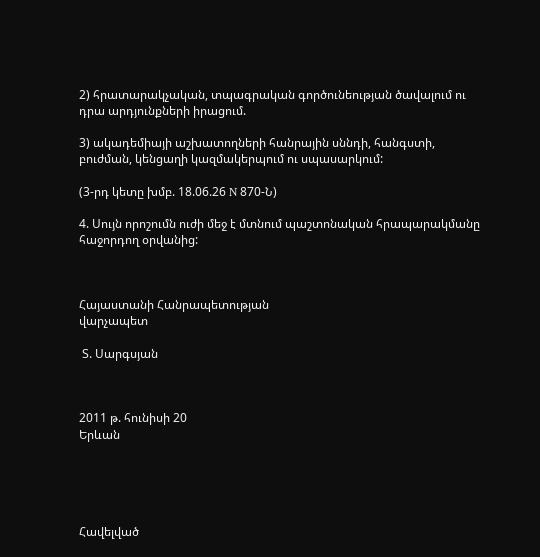2) հրատարակչական, տպագրական գործունեության ծավալում ու դրա արդյունքների իրացում.

3) ակադեմիայի աշխատողների հանրային սննդի, հանգստի, բուժման, կենցաղի կազմակերպում ու սպասարկում:

(3-րդ կետը խմբ. 18.06.26 N 870-Ն)

4. Սույն որոշումն ուժի մեջ է մտնում պաշտոնական հրապարակմանը հաջորդող օրվանից:



Հայաստանի Հանրապետության
վարչապետ

 Տ. Սարգսյան



2011 թ. հունիսի 20
Երևան





Հավելված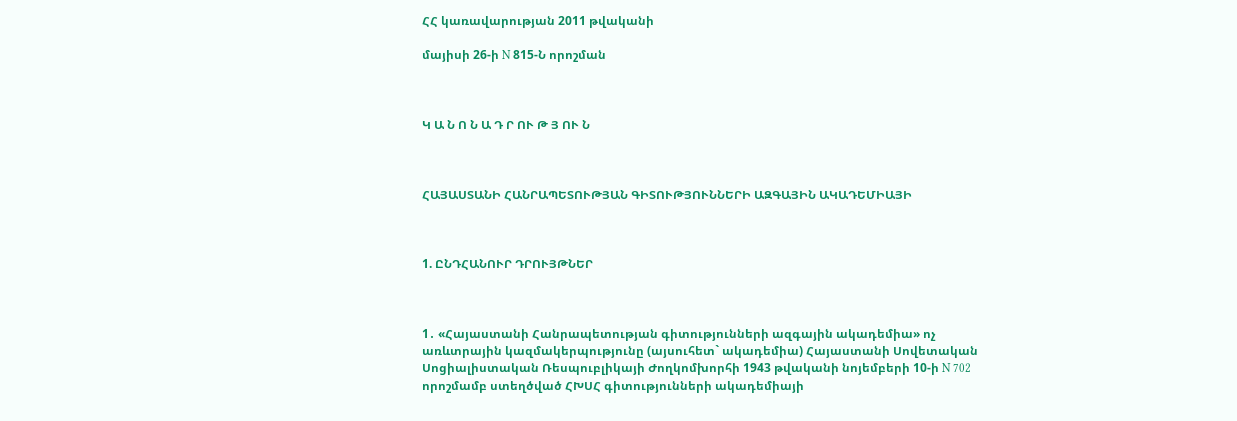ՀՀ կառավարության 2011 թվականի

մայիսի 26-ի N 815-Ն որոշման



Կ Ա Ն Ո Ն Ա Դ Ր ՈՒ Թ Յ ՈՒ Ն



ՀԱՅԱՍՏԱՆԻ ՀԱՆՐԱՊԵՏՈՒԹՅԱՆ ԳԻՏՈՒԹՅՈՒՆՆԵՐԻ ԱԶԳԱՅԻՆ ԱԿԱԴԵՄԻԱՅԻ



1. ԸՆԴՀԱՆՈՒՐ ԴՐՈՒՅԹՆԵՐ



1․ «Հայաստանի Հանրապետության գիտությունների ազգային ակադեմիա» ոչ առևտրային կազմակերպությունը (այսուհետ` ակադեմիա) Հայաստանի Սովետական Սոցիալիստական Ռեսպուբլիկայի Ժողկոմխորհի 1943 թվականի նոյեմբերի 10-ի N 702 որոշմամբ ստեղծված ՀԽՍՀ գիտությունների ակադեմիայի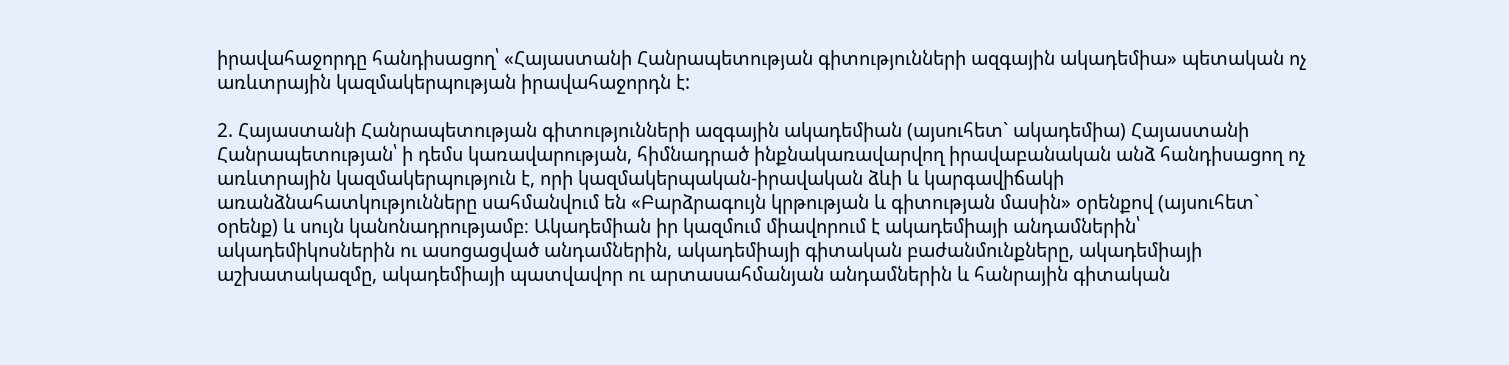իրավահաջորդը հանդիսացող՝ «Հայաստանի Հանրապետության գիտությունների ազգային ակադեմիա» պետական ոչ առևտրային կազմակերպության իրավահաջորդն է:

2. Հայաստանի Հանրապետության գիտությունների ազգային ակադեմիան (այսուհետ` ակադեմիա) Հայաստանի Հանրապետության՝ ի դեմս կառավարության, հիմնադրած ինքնակառավարվող իրավաբանական անձ հանդիսացող ոչ առևտրային կազմակերպություն է, որի կազմակերպական-իրավական ձևի և կարգավիճակի առանձնահատկությունները սահմանվում են «Բարձրագույն կրթության և գիտության մասին» օրենքով (այսուհետ` օրենք) և սույն կանոնադրությամբ։ Ակադեմիան իր կազմում միավորում է ակադեմիայի անդամներին՝ ակադեմիկոսներին ու ասոցացված անդամներին, ակադեմիայի գիտական բաժանմունքները, ակադեմիայի աշխատակազմը, ակադեմիայի պատվավոր ու արտասահմանյան անդամներին և հանրային գիտական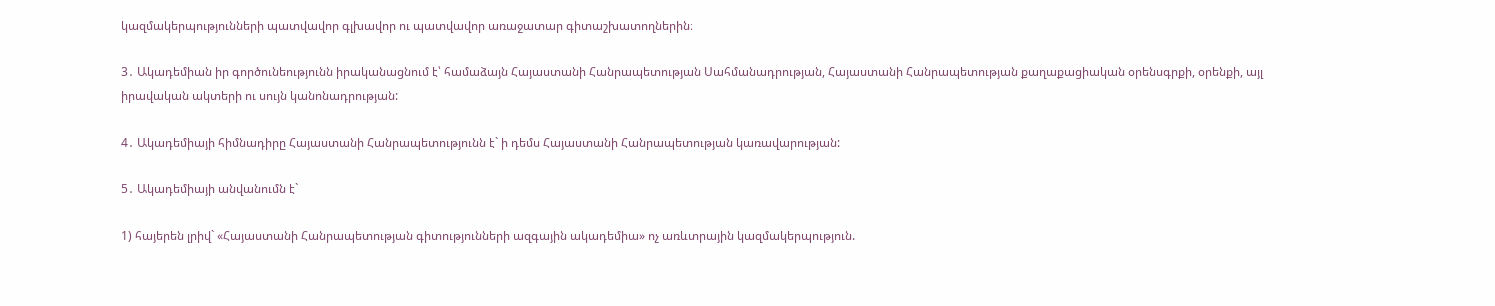կազմակերպությունների պատվավոր գլխավոր ու պատվավոր առաջատար գիտաշխատողներին։

3․ Ակադեմիան իր գործունեությունն իրականացնում է՝ համաձայն Հայաստանի Հանրապետության Սահմանադրության, Հայաստանի Հանրապետության քաղաքացիական օրենսգրքի, օրենքի, այլ իրավական ակտերի ու սույն կանոնադրության:

4․ Ակադեմիայի հիմնադիրը Հայաստանի Հանրապետությունն է` ի դեմս Հայաստանի Հանրապետության կառավարության:

5․ Ակադեմիայի անվանումն է`

1) հայերեն լրիվ` «Հայաստանի Հանրապետության գիտությունների ազգային ակադեմիա» ոչ առևտրային կազմակերպություն.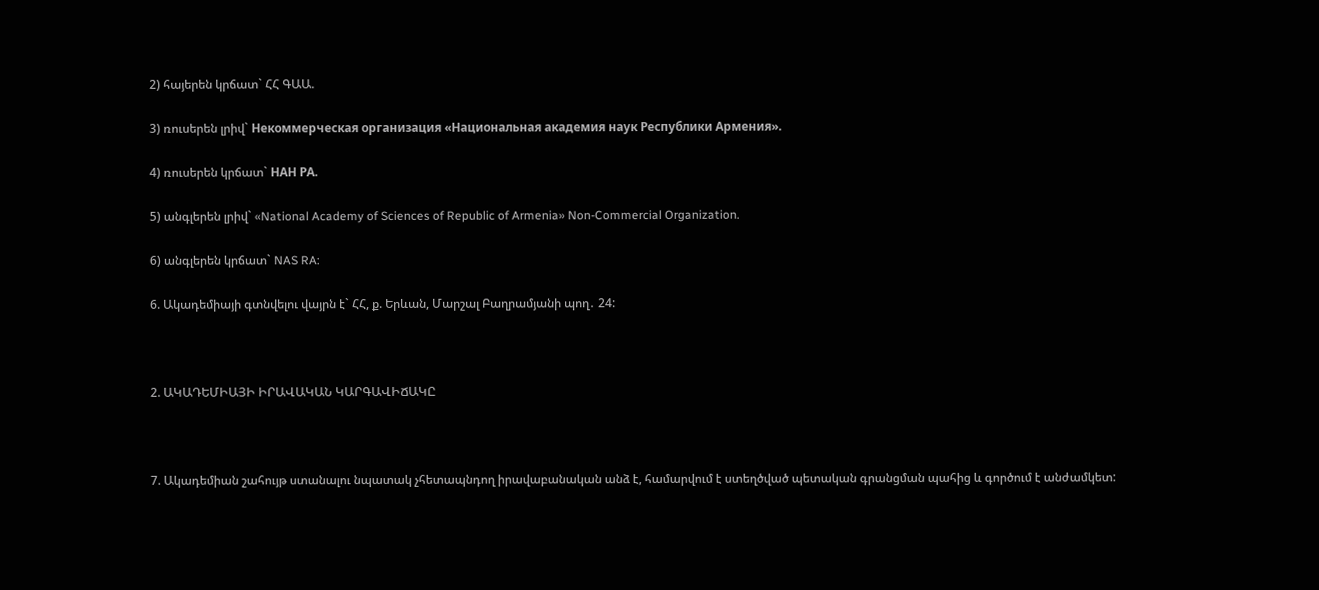2) հայերեն կրճատ` ՀՀ ԳԱԱ.

3) ռուսերեն լրիվ` Некоммерческая организация «Национальная академия наук Республики Армения».

4) ռուսերեն կրճատ` НАН РА.

5) անգլերեն լրիվ` «National Academy of Sciences of Republic of Armenia» Non-Commercial Organization.

6) անգլերեն կրճատ` NAS RA:

6. Ակադեմիայի գտնվելու վայրն է` ՀՀ, ք. Երևան, Մարշալ Բաղրամյանի պող․ 24:



2. ԱԿԱԴԵՄԻԱՅԻ ԻՐԱՎԱԿԱՆ ԿԱՐԳԱՎԻՃԱԿԸ



7. Ակադեմիան շահույթ ստանալու նպատակ չհետապնդող իրավաբանական անձ է, համարվում է ստեղծված պետական գրանցման պահից և գործում է անժամկետ: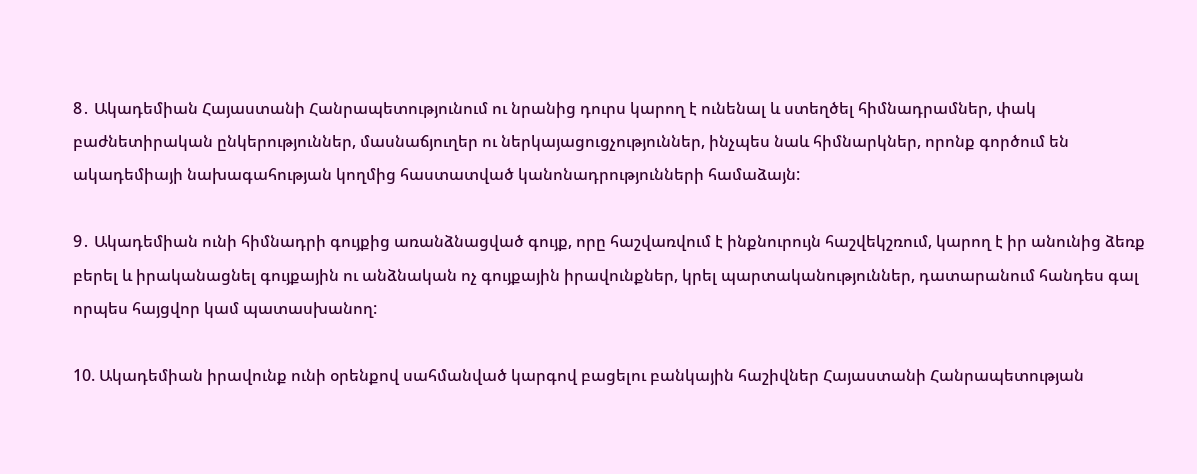8․ Ակադեմիան Հայաստանի Հանրապետությունում ու նրանից դուրս կարող է ունենալ և ստեղծել հիմնադրամներ, փակ բաժնետիրական ընկերություններ, մասնաճյուղեր ու ներկայացուցչություններ, ինչպես նաև հիմնարկներ, որոնք գործում են ակադեմիայի նախագահության կողմից հաստատված կանոնադրությունների համաձայն:

9․ Ակադեմիան ունի հիմնադրի գույքից առանձնացված գույք, որը հաշվառվում է ինքնուրույն հաշվեկշռում, կարող է իր անունից ձեռք բերել և իրականացնել գույքային ու անձնական ոչ գույքային իրավունքներ, կրել պարտականություններ, դատարանում հանդես գալ որպես հայցվոր կամ պատասխանող:

10. Ակադեմիան իրավունք ունի օրենքով սահմանված կարգով բացելու բանկային հաշիվներ Հայաստանի Հանրապետության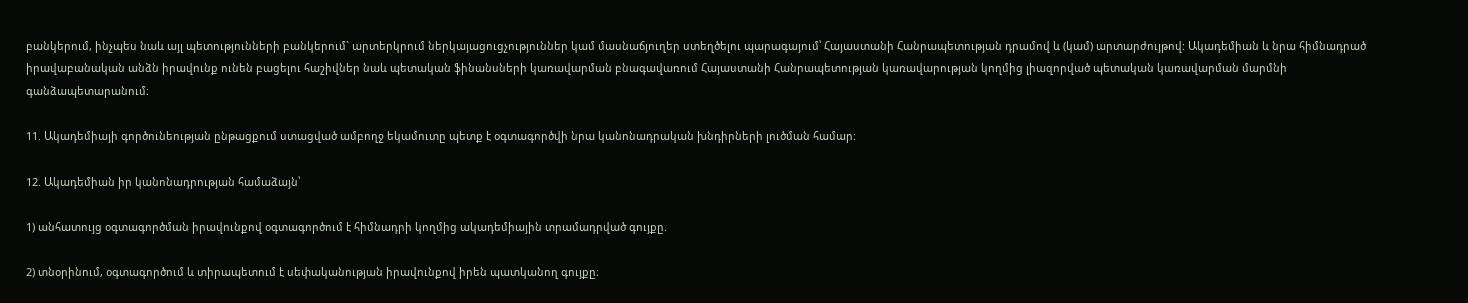բանկերում, ինչպես նաև այլ պետությունների բանկերում` արտերկրում ներկայացուցչություններ կամ մասնաճյուղեր ստեղծելու պարագայում՝ Հայաստանի Հանրապետության դրամով և (կամ) արտարժույթով: Ակադեմիան և նրա հիմնադրած իրավաբանական անձն իրավունք ունեն բացելու հաշիվներ նաև պետական ֆինանսների կառավարման բնագավառում Հայաստանի Հանրապետության կառավարության կողմից լիազորված պետական կառավարման մարմնի գանձապետարանում։

11. Ակադեմիայի գործունեության ընթացքում ստացված ամբողջ եկամուտը պետք է օգտագործվի նրա կանոնադրական խնդիրների լուծման համար:

12. Ակադեմիան իր կանոնադրության համաձայն՝

1) անհատույց օգտագործման իրավունքով օգտագործում է հիմնադրի կողմից ակադեմիային տրամադրված գույքը.

2) տնօրինում, օգտագործում և տիրապետում է սեփականության իրավունքով իրեն պատկանող գույքը։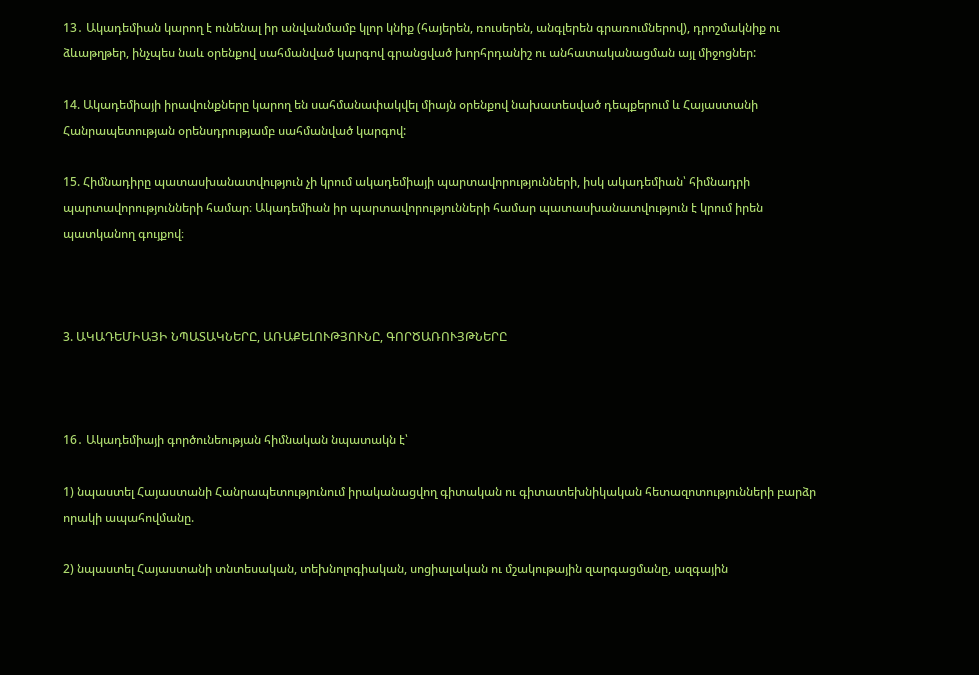13․ Ակադեմիան կարող է ունենալ իր անվանմամբ կլոր կնիք (հայերեն, ռուսերեն, անգլերեն գրառումներով), դրոշմակնիք ու ձևաթղթեր, ինչպես նաև օրենքով սահմանված կարգով գրանցված խորհրդանիշ ու անհատականացման այլ միջոցներ:

14. Ակադեմիայի իրավունքները կարող են սահմանափակվել միայն օրենքով նախատեսված դեպքերում և Հայաստանի Հանրապետության օրենսդրությամբ սահմանված կարգով:

15. Հիմնադիրը պատասխանատվություն չի կրում ակադեմիայի պարտավորությունների, իսկ ակադեմիան՝ հիմնադրի պարտավորությունների համար։ Ակադեմիան իր պարտավորությունների համար պատասխանատվություն է կրում իրեն պատկանող գույքով։



3. ԱԿԱԴԵՄԻԱՅԻ ՆՊԱՏԱԿՆԵՐԸ, ԱՌԱՔԵԼՈՒԹՅՈՒՆԸ, ԳՈՐԾԱՌՈՒՅԹՆԵՐԸ



16․ Ակադեմիայի գործունեության հիմնական նպատակն է՝

1) նպաստել Հայաստանի Հանրապետությունում իրականացվող գիտական ու գիտատեխնիկական հետազոտությունների բարձր որակի ապահովմանը.

2) նպաստել Հայաստանի տնտեսական, տեխնոլոգիական, սոցիալական ու մշակութային զարգացմանը, ազգային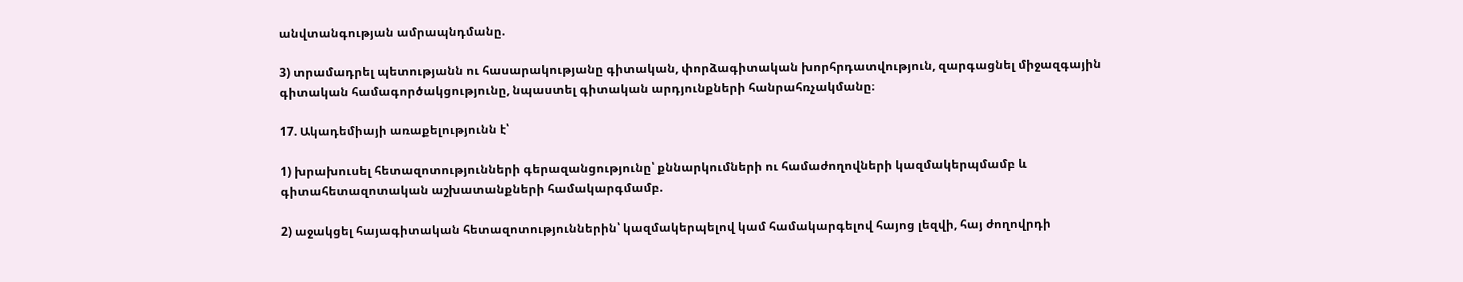անվտանգության ամրապնդմանը.

3) տրամադրել պետությանն ու հասարակությանը գիտական, փորձագիտական խորհրդատվություն, զարգացնել միջազգային գիտական համագործակցությունը, նպաստել գիտական արդյունքների հանրահռչակմանը։

17. Ակադեմիայի առաքելությունն է՝

1) խրախուսել հետազոտությունների գերազանցությունը՝ քննարկումների ու համաժողովների կազմակերպմամբ և գիտահետազոտական աշխատանքների համակարգմամբ.

2) աջակցել հայագիտական հետազոտություններին՝ կազմակերպելով կամ համակարգելով հայոց լեզվի, հայ ժողովրդի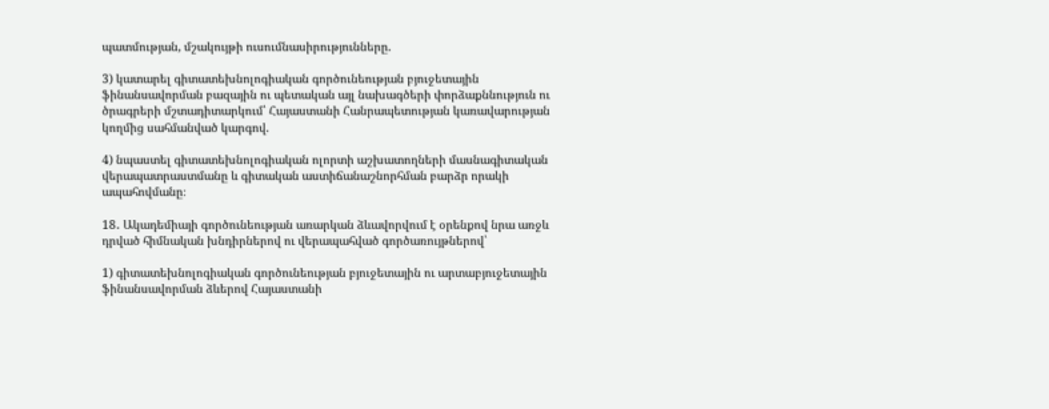պատմության, մշակույթի ուսումնասիրությունները.

3) կատարել գիտատեխնոլոգիական գործունեության բյուջետային ֆինանսավորման բազային ու պետական այլ նախագծերի փորձաքննություն ու ծրագրերի մշտադիտարկում՝ Հայաստանի Հանրապետության կառավարության կողմից սահմանված կարգով.

4) նպաստել գիտատեխնոլոգիական ոլորտի աշխատողների մասնագիտական վերապատրաստմանը և գիտական աստիճանաշնորհման բարձր որակի ապահովմանը։

18․ Ակադեմիայի գործունեության առարկան ձևավորվում է օրենքով նրա առջև դրված հիմնական խնդիրներով ու վերապահված գործառույթներով՝

1) գիտատեխնոլոգիական գործունեության բյուջետային ու արտաբյուջետային ֆինանսավորման ձևերով Հայաստանի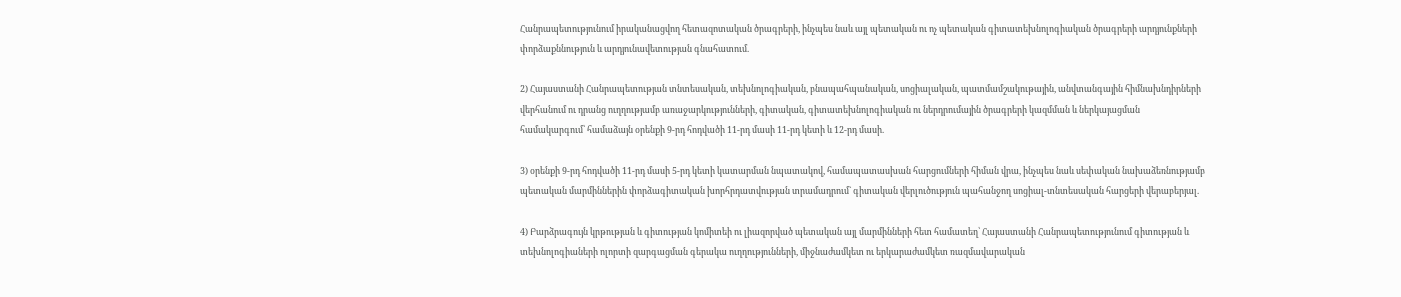Հանրապետությունում իրականացվող հետազոտական ծրագրերի, ինչպես նաև այլ պետական ու ոչ պետական գիտատեխնոլոգիական ծրագրերի արդյունքների փորձաքննություն և արդյունավետության գնահատում.

2) Հայաստանի Հանրապետության տնտեսական, տեխնոլոգիական, բնապահպանական, սոցիալական, պատմամշակութային, անվտանգային հիմնախնդիրների վերհանում ու դրանց ուղղությամբ առաջարկությունների, գիտական, գիտատեխնոլոգիական ու ներդրումային ծրագրերի կազմման և ներկայացման համակարգում՝ համաձայն օրենքի 9-րդ հոդվածի 11-րդ մասի 11-րդ կետի և 12-րդ մասի.

3) օրենքի 9-րդ հոդվածի 11-րդ մասի 5-րդ կետի կատարման նպատակով, համապատասխան հարցումների հիման վրա, ինչպես նաև սեփական նախաձեռնությամբ պետական մարմիններին փորձագիտական խորհրդատվության տրամադրում` գիտական վերլուծություն պահանջող սոցիալ-տնտեսական հարցերի վերաբերյալ.

4) Բարձրագույն կրթության և գիտության կոմիտեի ու լիազորված պետական այլ մարմինների հետ համատեղ՝ Հայաստանի Հանրապետությունում գիտության և տեխնոլոգիաների ոլորտի զարգացման գերակա ուղղությունների, միջնաժամկետ ու երկարաժամկետ ռազմավարական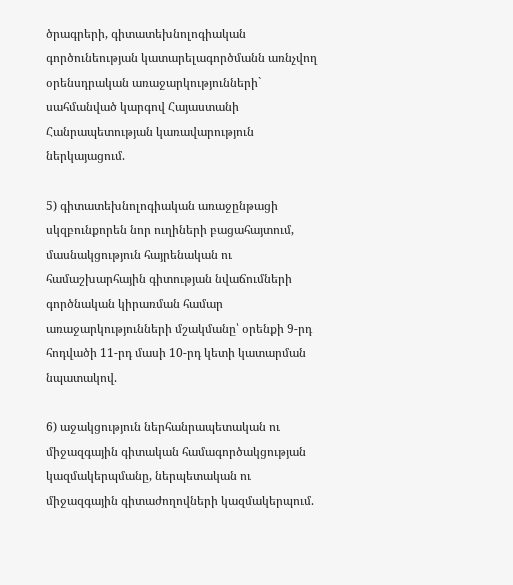ծրագրերի, գիտատեխնոլոգիական գործունեության կատարելագործմանն առնչվող օրենսդրական առաջարկությունների` սահմանված կարգով Հայաստանի Հանրապետության կառավարություն ներկայացում.

5) գիտատեխնոլոգիական առաջընթացի սկզբունքորեն նոր ուղիների բացահայտում, մասնակցություն հայրենական ու համաշխարհային գիտության նվաճումների գործնական կիրառման համար առաջարկությունների մշակմանը՝ օրենքի 9-րդ հոդվածի 11-րդ մասի 10-րդ կետի կատարման նպատակով.

6) աջակցություն ներհանրապետական ու միջազգային գիտական համագործակցության կազմակերպմանը, ներպետական ու միջազգային գիտաժողովների կազմակերպում.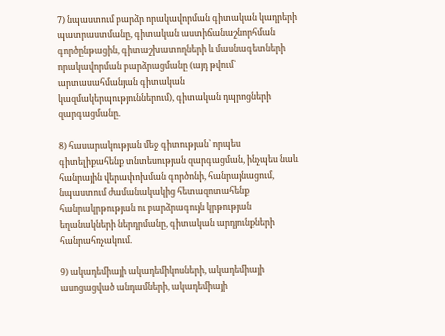7) նպաստում բարձր որակավորման գիտական կադրերի պատրաստմանը, գիտական աստիճանաշնորհման գործընթացին, գիտաշխատողների և մասնագետների որակավորման բարձրացմանը (այդ թվում` արտասահմանյան գիտական կազմակերպություններում), գիտական դպրոցների զարգացմանը.

8) հասարակության մեջ գիտության՝ որպես գիտելիքահենք տնտեսության զարգացման, ինչպես նաև հանրային վերափոխման գործոնի, հանրայնացում, նպաստում ժամանակակից հետազոտահենք հանրակրթության ու բարձրագույն կրթության եղանակների ներդրմանը, գիտական արդյունքների հանրահռչակում.

9) ակադեմիայի ակադեմիկոսների, ակադեմիայի ասոցացված անդամների, ակադեմիայի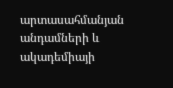արտասահմանյան անդամների և ակադեմիայի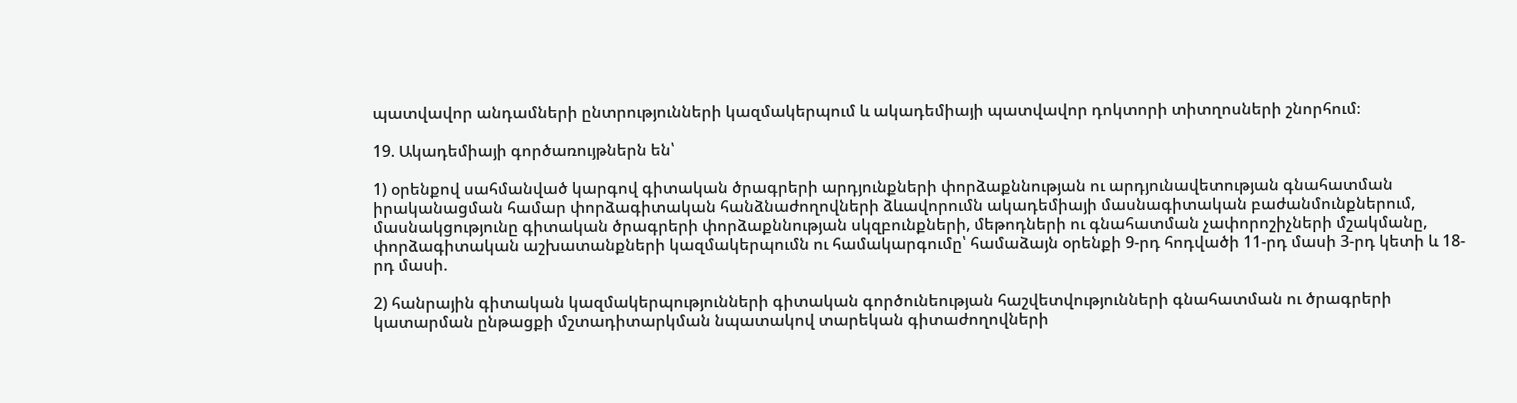պատվավոր անդամների ընտրությունների կազմակերպում և ակադեմիայի պատվավոր դոկտորի տիտղոսների շնորհում։

19. Ակադեմիայի գործառույթներն են՝

1) օրենքով սահմանված կարգով գիտական ծրագրերի արդյունքների փորձաքննության ու արդյունավետության գնահատման իրականացման համար փորձագիտական հանձնաժողովների ձևավորումն ակադեմիայի մասնագիտական բաժանմունքներում, մասնակցությունը գիտական ծրագրերի փորձաքննության սկզբունքների, մեթոդների ու գնահատման չափորոշիչների մշակմանը, փորձագիտական աշխատանքների կազմակերպումն ու համակարգումը՝ համաձայն օրենքի 9-րդ հոդվածի 11-րդ մասի 3-րդ կետի և 18-րդ մասի.

2) հանրային գիտական կազմակերպությունների գիտական գործունեության հաշվետվությունների գնահատման ու ծրագրերի կատարման ընթացքի մշտադիտարկման նպատակով տարեկան գիտաժողովների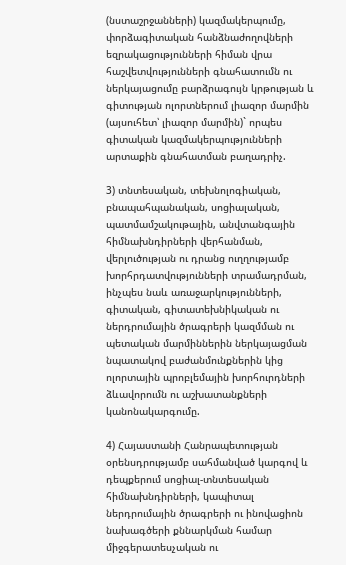(նստաշրջանների) կազմակերպումը, փորձագիտական հանձնաժողովների եզրակացությունների հիման վրա հաշվետվությունների գնահատումն ու ներկայացումը բարձրագույն կրթության և գիտության ոլորտներում լիազոր մարմին (այսուհետ՝ լիազոր մարմին)` որպես գիտական կազմակերպությունների արտաքին գնահատման բաղադրիչ.

3) տնտեսական, տեխնոլոգիական, բնապահպանական, սոցիալական, պատմամշակութային, անվտանգային հիմնախնդիրների վերհանման, վերլուծության ու դրանց ուղղությամբ խորհրդատվությունների տրամադրման, ինչպես նաև առաջարկությունների, գիտական, գիտատեխնիկական ու ներդրումային ծրագրերի կազմման ու պետական մարմիններին ներկայացման նպատակով բաժանմունքներին կից ոլորտային պրոբլեմային խորհուրդների ձևավորումն ու աշխատանքների կանոնակարգումը.

4) Հայաստանի Հանրապետության օրենսդրությամբ սահմանված կարգով և դեպքերում սոցիալ-տնտեսական հիմնախնդիրների, կապիտալ ներդրումային ծրագրերի ու ինովացիոն նախագծերի քննարկման համար միջգերատեսչական ու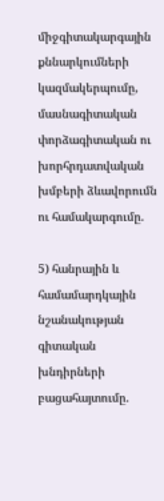միջգիտակարգային քննարկումների կազմակերպումը, մասնագիտական փորձագիտական ու խորհրդատվական խմբերի ձևավորումն ու համակարգումը.

5) հանրային և համամարդկային նշանակության գիտական խնդիրների բացահայտումը.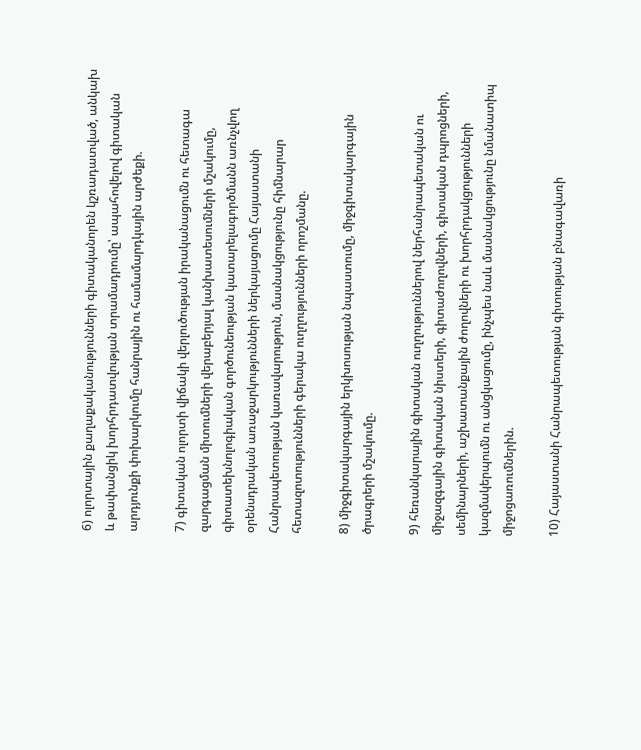6) ոլորտային քաղաքականությունների գիտականորեն կշռադատված, անկախ և թափանցիկ խորհրդատվության տրամադրումը՝ ապահովելով գիտական արդյունքի փոխարկումը հանրային ու համամարդկային արժեքի.

7) գիտական ոլորտի վիճակի վերլուծության իրականացումն ու հետագա զարգացման միտումների վերաբերյալ կանխատեսումների մշակումը, գիտատեխնոլոգիական գործունեության կատարելագործմանն առնչվող օրենսդրական առաջարկությունների ներկայացումը Հայաստանի Հանրապետության կառավարություն, մասնակցությունը հիմնարար հետազոտությունների գերակա ուղղությունների որոշմանը.

8) միջգիտակարգային երկխոսության նպաստումը, միջգիտակարգային ծրագրերի մշակումը.

9) հեռանկարային գիտական ուղղություններով ներհանրապետական ու միջազգային գիտական նիստերի, գիտաժողովների, գիտական դպրոցների, սեմինարների, աշխատանքային ժողովների ու խորհրդակցությունների կազմակերպումն ու անցկացումը, ինչպես նաև մասնակցությունը նմանատիպ միջոցառումներին.

10) Հայաստանի Հանրապետության գիտության բնագավառի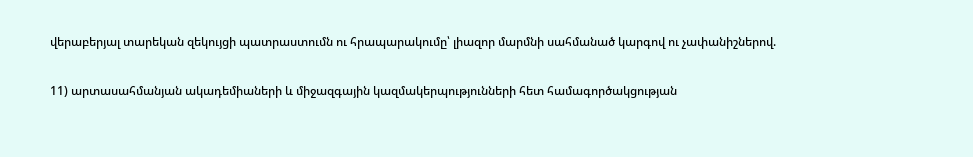վերաբերյալ տարեկան զեկույցի պատրաստումն ու հրապարակումը՝ լիազոր մարմնի սահմանած կարգով ու չափանիշներով.

11) արտասահմանյան ակադեմիաների և միջազգային կազմակերպությունների հետ համագործակցության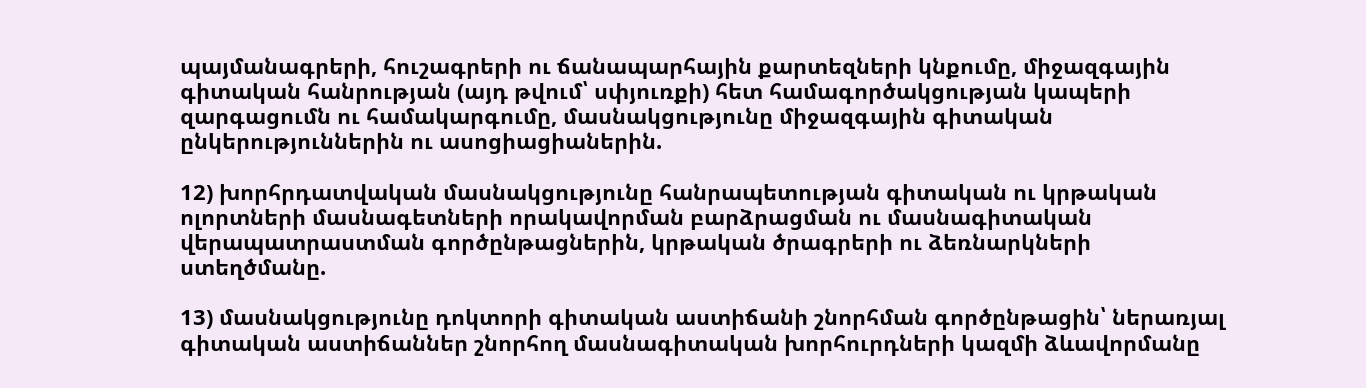պայմանագրերի, հուշագրերի ու ճանապարհային քարտեզների կնքումը, միջազգային գիտական հանրության (այդ թվում՝ սփյուռքի) հետ համագործակցության կապերի զարգացումն ու համակարգումը, մասնակցությունը միջազգային գիտական ընկերություններին ու ասոցիացիաներին.

12) խորհրդատվական մասնակցությունը հանրապետության գիտական ու կրթական ոլորտների մասնագետների որակավորման բարձրացման ու մասնագիտական վերապատրաստման գործընթացներին, կրթական ծրագրերի ու ձեռնարկների ստեղծմանը.

13) մասնակցությունը դոկտորի գիտական աստիճանի շնորհման գործընթացին՝ ներառյալ գիտական աստիճաններ շնորհող մասնագիտական խորհուրդների կազմի ձևավորմանը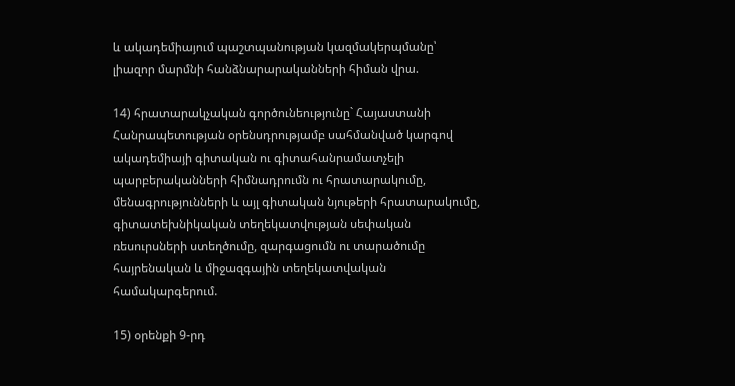և ակադեմիայում պաշտպանության կազմակերպմանը՝ լիազոր մարմնի հանձնարարականների հիման վրա.

14) հրատարակչական գործունեությունը` Հայաստանի Հանրապետության օրենսդրությամբ սահմանված կարգով ակադեմիայի գիտական ու գիտահանրամատչելի պարբերականների հիմնադրումն ու հրատարակումը, մենագրությունների և այլ գիտական նյութերի հրատարակումը, գիտատեխնիկական տեղեկատվության սեփական ռեսուրսների ստեղծումը, զարգացումն ու տարածումը հայրենական և միջազգային տեղեկատվական համակարգերում.

15) օրենքի 9-րդ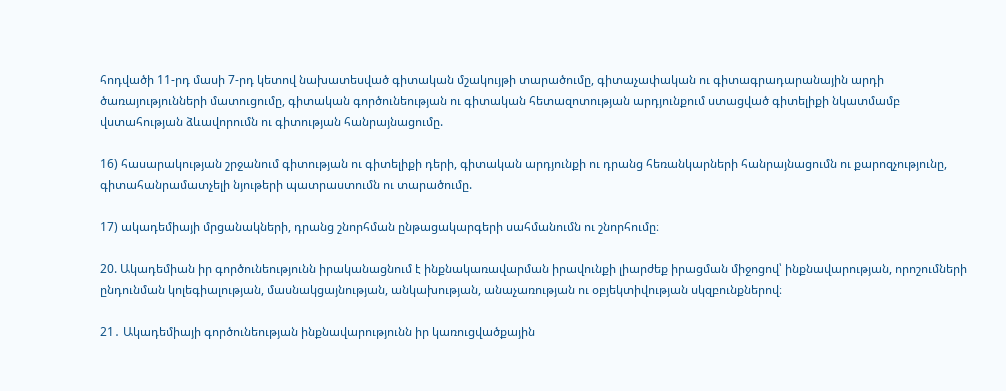հոդվածի 11-րդ մասի 7-րդ կետով նախատեսված գիտական մշակույթի տարածումը, գիտաչափական ու գիտագրադարանային արդի ծառայությունների մատուցումը, գիտական գործունեության ու գիտական հետազոտության արդյունքում ստացված գիտելիքի նկատմամբ վստահության ձևավորումն ու գիտության հանրայնացումը.

16) հասարակության շրջանում գիտության ու գիտելիքի դերի, գիտական արդյունքի ու դրանց հեռանկարների հանրայնացումն ու քարոզչությունը, գիտահանրամատչելի նյութերի պատրաստումն ու տարածումը.

17) ակադեմիայի մրցանակների, դրանց շնորհման ընթացակարգերի սահմանումն ու շնորհումը։

20. Ակադեմիան իր գործունեությունն իրականացնում է ինքնակառավարման իրավունքի լիարժեք իրացման միջոցով՝ ինքնավարության, որոշումների ընդունման կոլեգիալության, մասնակցայնության, անկախության, անաչառության ու օբյեկտիվության սկզբունքներով։

21․ Ակադեմիայի գործունեության ինքնավարությունն իր կառուցվածքային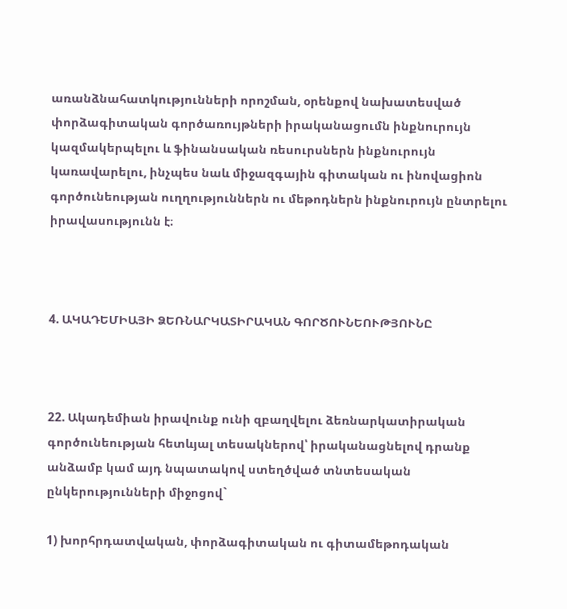առանձնահատկությունների որոշման, օրենքով նախատեսված փորձագիտական գործառույթների իրականացումն ինքնուրույն կազմակերպելու և ֆինանսական ռեսուրսներն ինքնուրույն կառավարելու, ինչպես նաև միջազգային գիտական ու ինովացիոն գործունեության ուղղություններն ու մեթոդներն ինքնուրույն ընտրելու իրավասությունն է։



4. ԱԿԱԴԵՄԻԱՅԻ ՁԵՌՆԱՐԿԱՏԻՐԱԿԱՆ ԳՈՐԾՈՒՆԵՈՒԹՅՈՒՆԸ



22. Ակադեմիան իրավունք ունի զբաղվելու ձեռնարկատիրական գործունեության հետևյալ տեսակներով՝ իրականացնելով դրանք անձամբ կամ այդ նպատակով ստեղծված տնտեսական ընկերությունների միջոցով`

1) խորհրդատվական, փորձագիտական ու գիտամեթոդական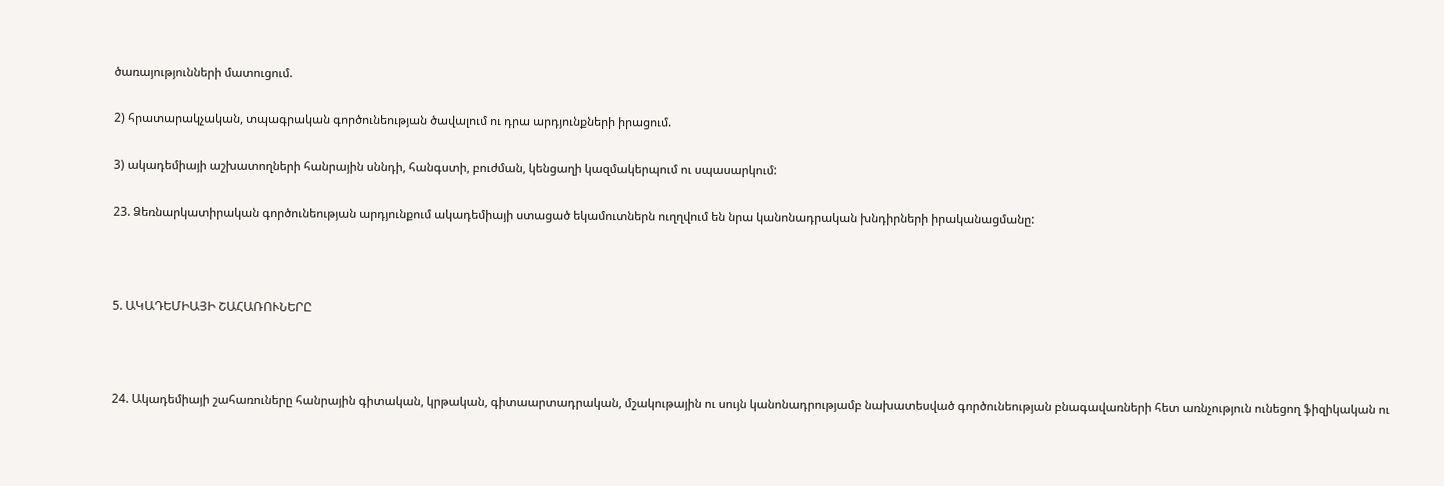ծառայությունների մատուցում.

2) հրատարակչական, տպագրական գործունեության ծավալում ու դրա արդյունքների իրացում.

3) ակադեմիայի աշխատողների հանրային սննդի, հանգստի, բուժման, կենցաղի կազմակերպում ու սպասարկում:

23. Ձեռնարկատիրական գործունեության արդյունքում ակադեմիայի ստացած եկամուտներն ուղղվում են նրա կանոնադրական խնդիրների իրականացմանը:



5. ԱԿԱԴԵՄԻԱՅԻ ՇԱՀԱՌՈՒՆԵՐԸ



24. Ակադեմիայի շահառուները հանրային գիտական, կրթական, գիտաարտադրական, մշակութային ու սույն կանոնադրությամբ նախատեսված գործունեության բնագավառների հետ առնչություն ունեցող ֆիզիկական ու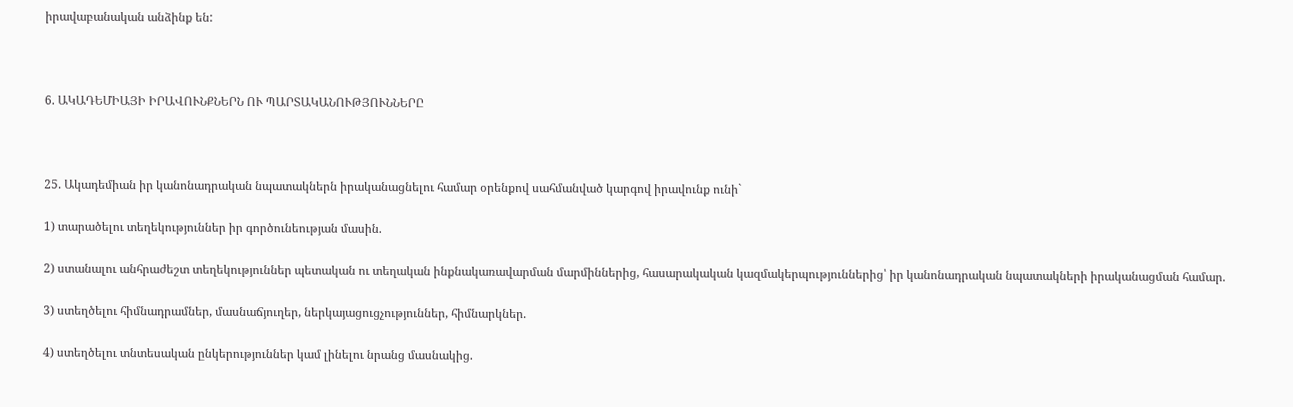իրավաբանական անձինք են:



6. ԱԿԱԴԵՄԻԱՅԻ ԻՐԱՎՈՒՆՔՆԵՐՆ ՈՒ ՊԱՐՏԱԿԱՆՈՒԹՅՈՒՆՆԵՐԸ



25. Ակադեմիան իր կանոնադրական նպատակներն իրականացնելու համար օրենքով սահմանված կարգով իրավունք ունի`

1) տարածելու տեղեկություններ իր գործունեության մասին.

2) ստանալու անհրաժեշտ տեղեկություններ պետական ու տեղական ինքնակառավարման մարմիններից, հասարակական կազմակերպություններից՝ իր կանոնադրական նպատակների իրականացման համար.

3) ստեղծելու հիմնադրամներ, մասնաճյուղեր, ներկայացուցչություններ, հիմնարկներ.

4) ստեղծելու տնտեսական ընկերություններ կամ լինելու նրանց մասնակից.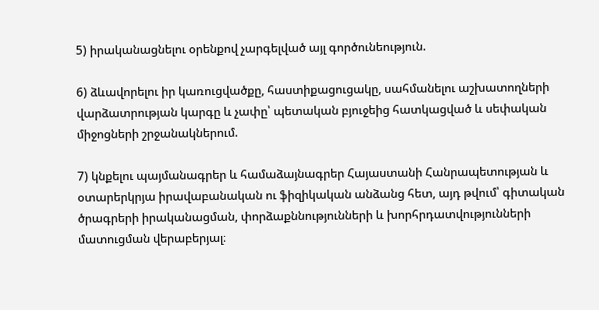5) իրականացնելու օրենքով չարգելված այլ գործունեություն.

6) ձևավորելու իր կառուցվածքը, հաստիքացուցակը, սահմանելու աշխատողների վարձատրության կարգը և չափը՝ պետական բյուջեից հատկացված և սեփական միջոցների շրջանակներում.

7) կնքելու պայմանագրեր և համաձայնագրեր Հայաստանի Հանրապետության և օտարերկրյա իրավաբանական ու ֆիզիկական անձանց հետ, այդ թվում՝ գիտական ծրագրերի իրականացման, փորձաքննությունների և խորհրդատվությունների մատուցման վերաբերյալ։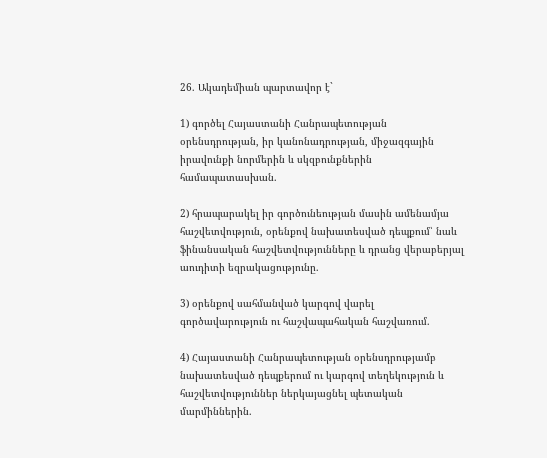26. Ակադեմիան պարտավոր է`

1) գործել Հայաստանի Հանրապետության օրենսդրության, իր կանոնադրության, միջազգային իրավունքի նորմերին և սկզբունքներին համապատասխան.

2) հրապարակել իր գործունեության մասին ամենամյա հաշվետվություն, օրենքով նախատեսված դեպքում՝ նաև ֆինանսական հաշվետվությունները և դրանց վերաբերյալ աուդիտի եզրակացությունը.

3) օրենքով սահմանված կարգով վարել գործավարություն ու հաշվապահական հաշվառում.

4) Հայաստանի Հանրապետության օրենսդրությամբ նախատեսված դեպքերում ու կարգով տեղեկություն և հաշվետվություններ ներկայացնել պետական մարմիններին.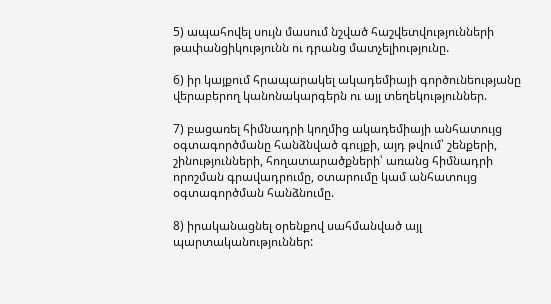5) ապահովել սույն մասում նշված հաշվետվությունների թափանցիկությունն ու դրանց մատչելիությունը.

6) իր կայքում հրապարակել ակադեմիայի գործունեությանը վերաբերող կանոնակարգերն ու այլ տեղեկություններ.

7) բացառել հիմնադրի կողմից ակադեմիայի անհատույց օգտագործմանը հանձնված գույքի, այդ թվում՝ շենքերի, շինությունների, հողատարածքների՝ առանց հիմնադրի որոշման գրավադրումը, օտարումը կամ անհատույց օգտագործման հանձնումը.

8) իրականացնել օրենքով սահմանված այլ պարտականություններ: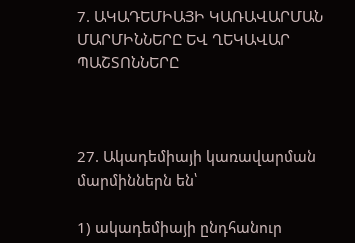7. ԱԿԱԴԵՄԻԱՅԻ ԿԱՌԱՎԱՐՄԱՆ ՄԱՐՄԻՆՆԵՐԸ ԵՎ ՂԵԿԱՎԱՐ ՊԱՇՏՈՆՆԵՐԸ



27. Ակադեմիայի կառավարման մարմիններն են՝

1) ակադեմիայի ընդհանուր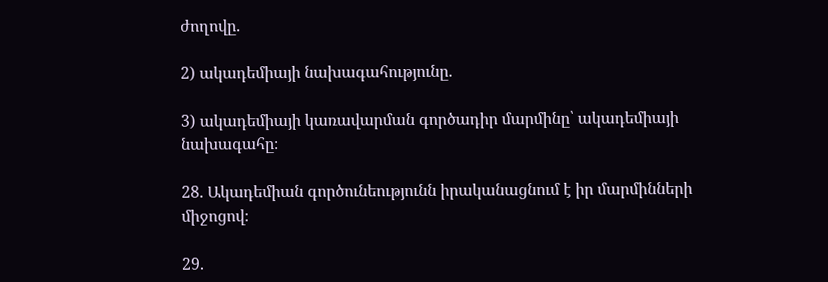ժողովը.

2) ակադեմիայի նախագահությունը.

3) ակադեմիայի կառավարման գործադիր մարմինը՝ ակադեմիայի նախագահը։

28. Ակադեմիան գործունեությունն իրականացնում է իր մարմինների միջոցով։

29.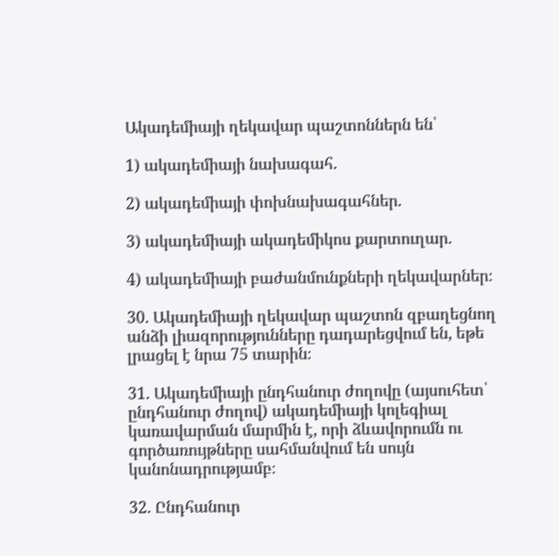Ակադեմիայի ղեկավար պաշտոններն են՝

1) ակադեմիայի նախագահ.

2) ակադեմիայի փոխնախագահներ.

3) ակադեմիայի ակադեմիկոս քարտուղար.

4) ակադեմիայի բաժանմունքների ղեկավարներ։

30. Ակադեմիայի ղեկավար պաշտոն զբաղեցնող անձի լիազորությունները դադարեցվում են, եթե լրացել է նրա 75 տարին։

31. Ակադեմիայի ընդհանուր ժողովը (այսուհետ՝ ընդհանուր ժողով) ակադեմիայի կոլեգիալ կառավարման մարմին է, որի ձևավորումն ու գործառույթները սահմանվում են սույն կանոնադրությամբ։

32. Ընդհանուր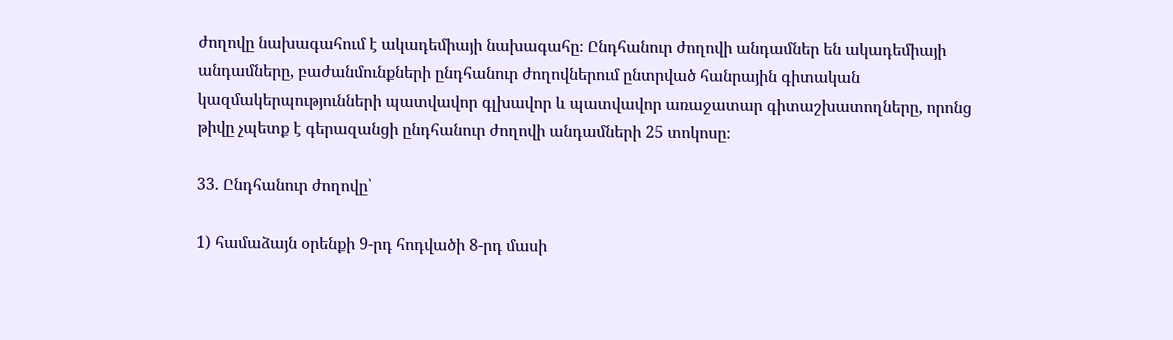ժողովը նախագահում է ակադեմիայի նախագահը։ Ընդհանուր ժողովի անդամներ են ակադեմիայի անդամները, բաժանմունքների ընդհանուր ժողովներում ընտրված հանրային գիտական կազմակերպությունների պատվավոր գլխավոր և պատվավոր առաջատար գիտաշխատողները, որոնց թիվը չպետք է գերազանցի ընդհանուր ժողովի անդամների 25 տոկոսը։

33. Ընդհանուր ժողովը՝

1) համաձայն օրենքի 9-րդ հոդվածի 8-րդ մասի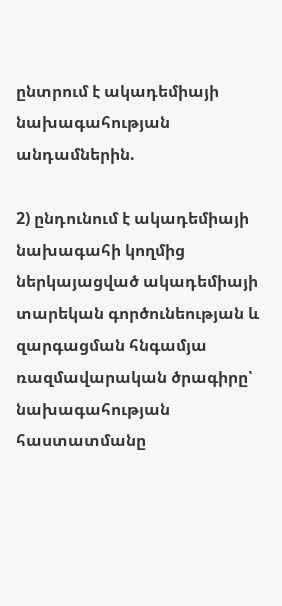ընտրում է ակադեմիայի նախագահության անդամներին.

2) ընդունում է ակադեմիայի նախագահի կողմից ներկայացված ակադեմիայի տարեկան գործունեության և զարգացման հնգամյա ռազմավարական ծրագիրը՝ նախագահության հաստատմանը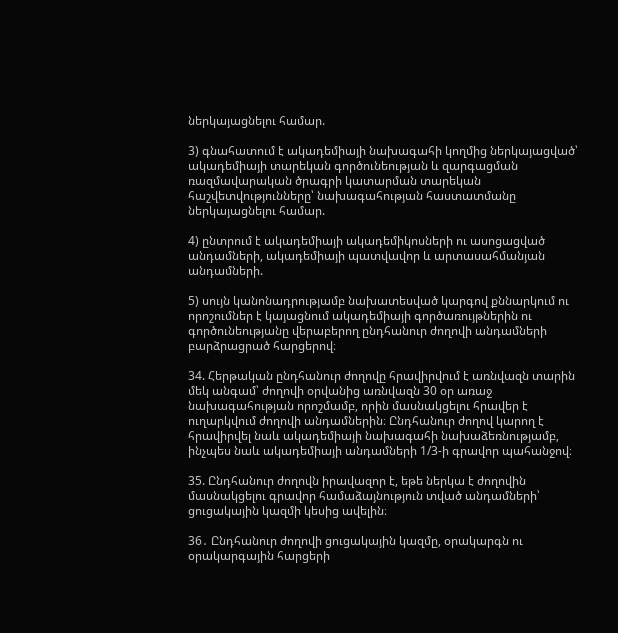ներկայացնելու համար.

3) գնահատում է ակադեմիայի նախագահի կողմից ներկայացված՝ ակադեմիայի տարեկան գործունեության և զարգացման ռազմավարական ծրագրի կատարման տարեկան հաշվետվությունները՝ նախագահության հաստատմանը ներկայացնելու համար.

4) ընտրում է ակադեմիայի ակադեմիկոսների ու ասոցացված անդամների, ակադեմիայի պատվավոր և արտասահմանյան անդամների.

5) սույն կանոնադրությամբ նախատեսված կարգով քննարկում ու որոշումներ է կայացնում ակադեմիայի գործառույթներին ու գործունեությանը վերաբերող ընդհանուր ժողովի անդամների բարձրացրած հարցերով։

34. Հերթական ընդհանուր ժողովը հրավիրվում է առնվազն տարին մեկ անգամ՝ ժողովի օրվանից առնվազն 30 օր առաջ նախագահության որոշմամբ, որին մասնակցելու հրավեր է ուղարկվում ժողովի անդամներին։ Ընդհանուր ժողով կարող է հրավիրվել նաև ակադեմիայի նախագահի նախաձեռնությամբ, ինչպես նաև ակադեմիայի անդամների 1/3-ի գրավոր պահանջով։

35. Ընդհանուր ժողովն իրավազոր է, եթե ներկա է ժողովին մասնակցելու գրավոր համաձայնություն տված անդամների՝ ցուցակային կազմի կեսից ավելին։

36․ Ընդհանուր ժողովի ցուցակային կազմը, օրակարգն ու օրակարգային հարցերի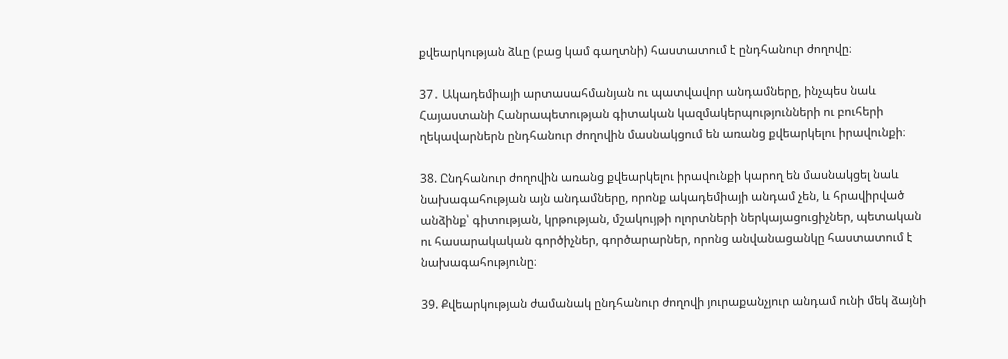քվեարկության ձևը (բաց կամ գաղտնի) հաստատում է ընդհանուր ժողովը։

37․ Ակադեմիայի արտասահմանյան ու պատվավոր անդամները, ինչպես նաև Հայաստանի Հանրապետության գիտական կազմակերպությունների ու բուհերի ղեկավարներն ընդհանուր ժողովին մասնակցում են առանց քվեարկելու իրավունքի։

38. Ընդհանուր ժողովին առանց քվեարկելու իրավունքի կարող են մասնակցել նաև նախագահության այն անդամները, որոնք ակադեմիայի անդամ չեն, և հրավիրված անձինք՝ գիտության, կրթության, մշակույթի ոլորտների ներկայացուցիչներ, պետական ու հասարակական գործիչներ, գործարարներ, որոնց անվանացանկը հաստատում է նախագահությունը։

39. Քվեարկության ժամանակ ընդհանուր ժողովի յուրաքանչյուր անդամ ունի մեկ ձայնի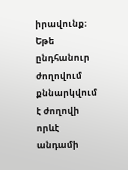իրավունք։ Եթե ընդհանուր ժողովում քննարկվում է ժողովի որևէ անդամի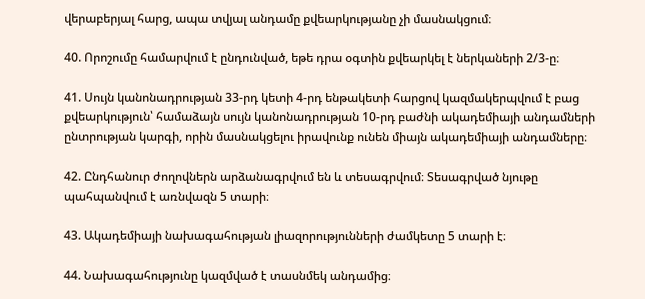վերաբերյալ հարց, ապա տվյալ անդամը քվեարկությանը չի մասնակցում։

40. Որոշումը համարվում է ընդունված, եթե դրա օգտին քվեարկել է ներկաների 2/3-ը։

41. Սույն կանոնադրության 33-րդ կետի 4-րդ ենթակետի հարցով կազմակերպվում է բաց քվեարկություն՝ համաձայն սույն կանոնադրության 10-րդ բաժնի ակադեմիայի անդամների ընտրության կարգի, որին մասնակցելու իրավունք ունեն միայն ակադեմիայի անդամները։

42. Ընդհանուր ժողովներն արձանագրվում են և տեսագրվում։ Տեսագրված նյութը պահպանվում է առնվազն 5 տարի։

43. Ակադեմիայի նախագահության լիազորությունների ժամկետը 5 տարի է։

44. Նախագահությունը կազմված է տասնմեկ անդամից։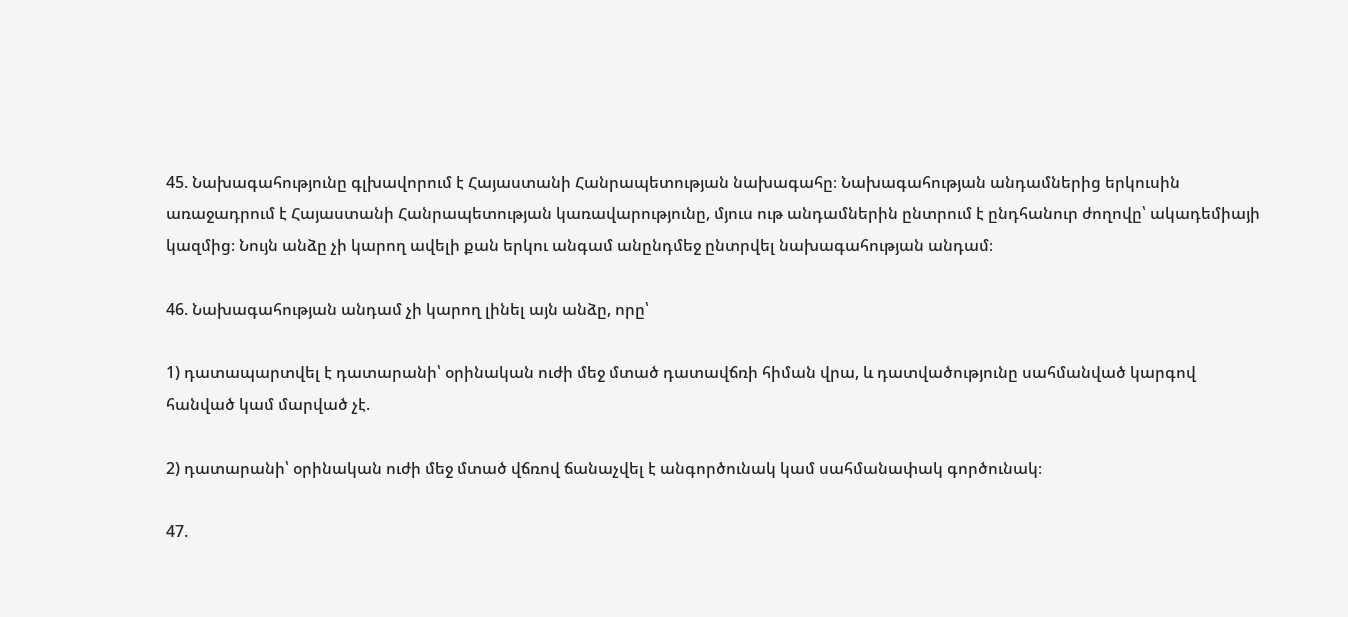45. Նախագահությունը գլխավորում է Հայաստանի Հանրապետության նախագահը։ Նախագահության անդամներից երկուսին առաջադրում է Հայաստանի Հանրապետության կառավարությունը, մյուս ութ անդամներին ընտրում է ընդհանուր ժողովը՝ ակադեմիայի կազմից։ Նույն անձը չի կարող ավելի քան երկու անգամ անընդմեջ ընտրվել նախագահության անդամ։

46. Նախագահության անդամ չի կարող լինել այն անձը, որը՝

1) դատապարտվել է դատարանի՝ օրինական ուժի մեջ մտած դատավճռի հիման վրա, և դատվածությունը սահմանված կարգով հանված կամ մարված չէ.

2) դատարանի՝ օրինական ուժի մեջ մտած վճռով ճանաչվել է անգործունակ կամ սահմանափակ գործունակ։

47.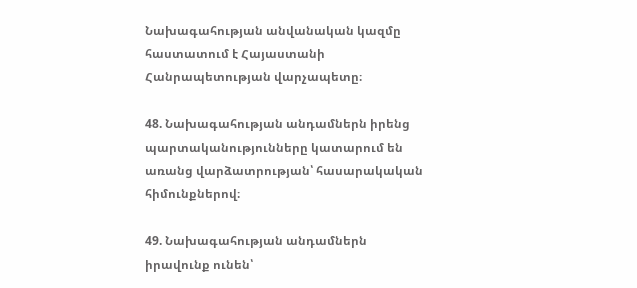Նախագահության անվանական կազմը հաստատում է Հայաստանի Հանրապետության վարչապետը։

48. Նախագահության անդամներն իրենց պարտականությունները կատարում են առանց վարձատրության՝ հասարակական հիմունքներով։

49. Նախագահության անդամներն իրավունք ունեն՝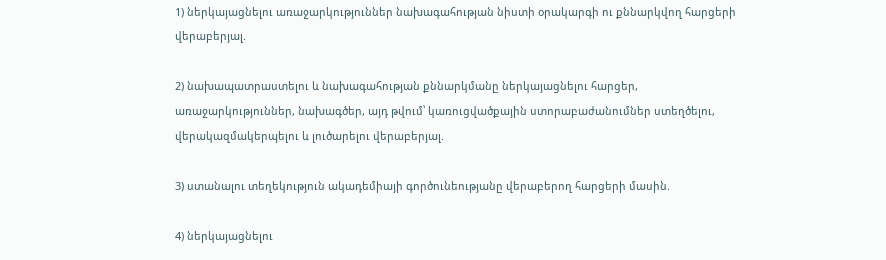1) ներկայացնելու առաջարկություններ նախագահության նիստի օրակարգի ու քննարկվող հարցերի վերաբերյալ.

2) նախապատրաստելու և նախագահության քննարկմանը ներկայացնելու հարցեր, առաջարկություններ, նախագծեր, այդ թվում՝ կառուցվածքային ստորաբաժանումներ ստեղծելու, վերակազմակերպելու և լուծարելու վերաբերյալ.

3) ստանալու տեղեկություն ակադեմիայի գործունեությանը վերաբերող հարցերի մասին.

4) ներկայացնելու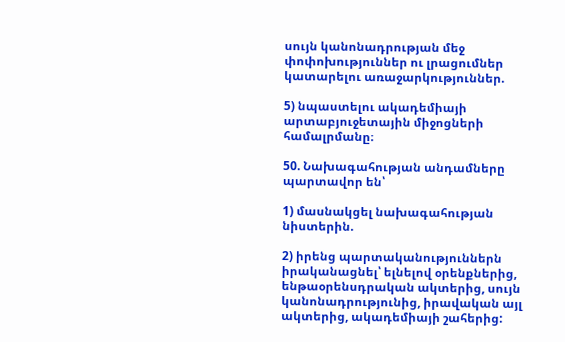սույն կանոնադրության մեջ փոփոխություններ ու լրացումներ կատարելու առաջարկություններ.

5) նպաստելու ակադեմիայի արտաբյուջետային միջոցների համալրմանը։

50. Նախագահության անդամները պարտավոր են՝

1) մասնակցել նախագահության նիստերին.

2) իրենց պարտականություններն իրականացնել՝ ելնելով օրենքներից, ենթաօրենսդրական ակտերից, սույն կանոնադրությունից, իրավական այլ ակտերից, ակադեմիայի շահերից: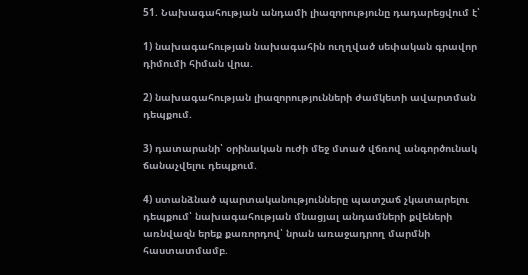51. Նախագահության անդամի լիազորությունը դադարեցվում է՝

1) նախագահության նախագահին ուղղված սեփական գրավոր դիմումի հիման վրա.

2) նախագահության լիազորությունների ժամկետի ավարտման դեպքում.

3) դատարանի՝ օրինական ուժի մեջ մտած վճռով անգործունակ ճանաչվելու դեպքում.

4) ստանձնած պարտականությունները պատշաճ չկատարելու դեպքում՝ նախագահության մնացյալ անդամների քվեների առնվազն երեք քառորդով՝ նրան առաջադրող մարմնի հաստատմամբ.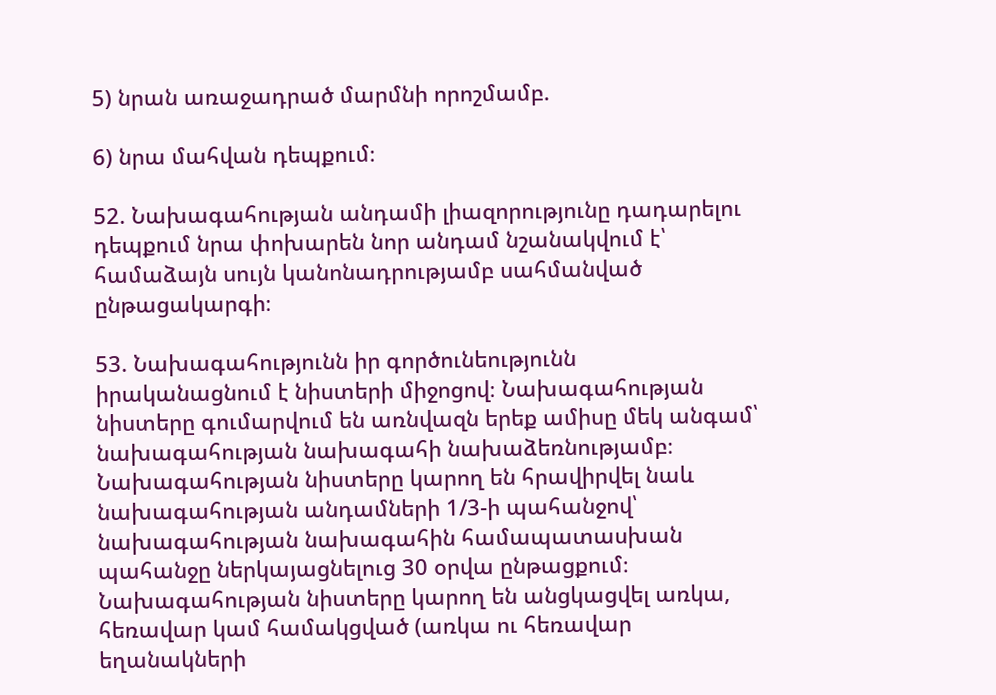5) նրան առաջադրած մարմնի որոշմամբ.

6) նրա մահվան դեպքում։

52. Նախագահության անդամի լիազորությունը դադարելու դեպքում նրա փոխարեն նոր անդամ նշանակվում է՝ համաձայն սույն կանոնադրությամբ սահմանված ընթացակարգի։

53. Նախագահությունն իր գործունեությունն իրականացնում է նիստերի միջոցով։ Նախագահության նիստերը գումարվում են առնվազն երեք ամիսը մեկ անգամ՝ նախագահության նախագահի նախաձեռնությամբ։ Նախագահության նիստերը կարող են հրավիրվել նաև նախագահության անդամների 1/3-ի պահանջով՝ նախագահության նախագահին համապատասխան պահանջը ներկայացնելուց 30 օրվա ընթացքում։ Նախագահության նիստերը կարող են անցկացվել առկա, հեռավար կամ համակցված (առկա ու հեռավար եղանակների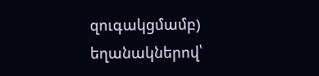զուգակցմամբ) եղանակներով՝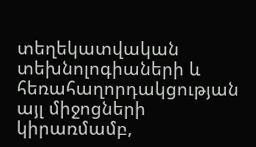տեղեկատվական տեխնոլոգիաների և հեռահաղորդակցության այլ միջոցների կիրառմամբ,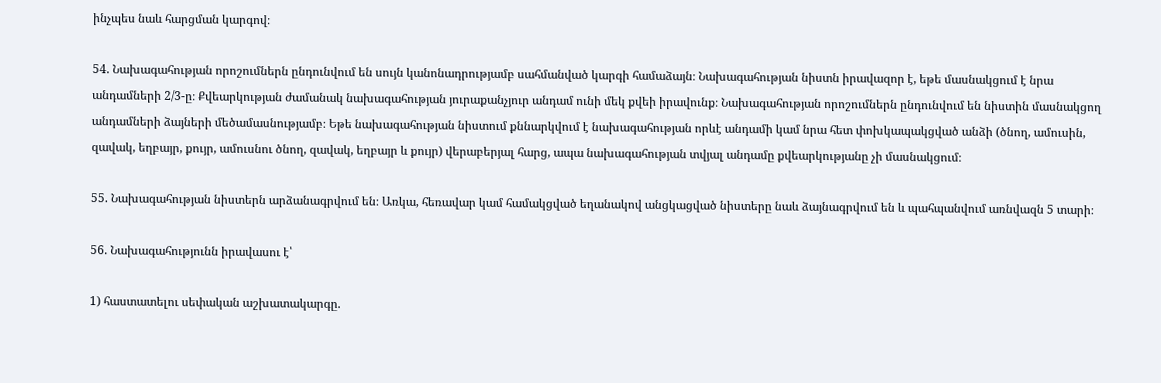ինչպես նաև հարցման կարգով։

54. Նախագահության որոշումներն ընդունվում են սույն կանոնադրությամբ սահմանված կարգի համաձայն։ Նախագահության նիստն իրավազոր է, եթե մասնակցում է նրա անդամների 2/3-ը։ Քվեարկության ժամանակ նախագահության յուրաքանչյուր անդամ ունի մեկ քվեի իրավունք։ Նախագահության որոշումներն ընդունվում են նիստին մասնակցող անդամների ձայների մեծամասնությամբ։ Եթե նախագահության նիստում քննարկվում է նախագահության որևէ անդամի կամ նրա հետ փոխկապակցված անձի (ծնող, ամուսին, զավակ, եղբայր, քույր, ամուսնու ծնող, զավակ, եղբայր և քույր) վերաբերյալ հարց, ապա նախագահության տվյալ անդամը քվեարկությանը չի մասնակցում։

55. Նախագահության նիստերն արձանագրվում են։ Առկա, հեռավար կամ համակցված եղանակով անցկացված նիստերը նաև ձայնագրվում են և պահպանվում առնվազն 5 տարի։

56. Նախագահությունն իրավասու է՝

1) հաստատելու սեփական աշխատակարգը.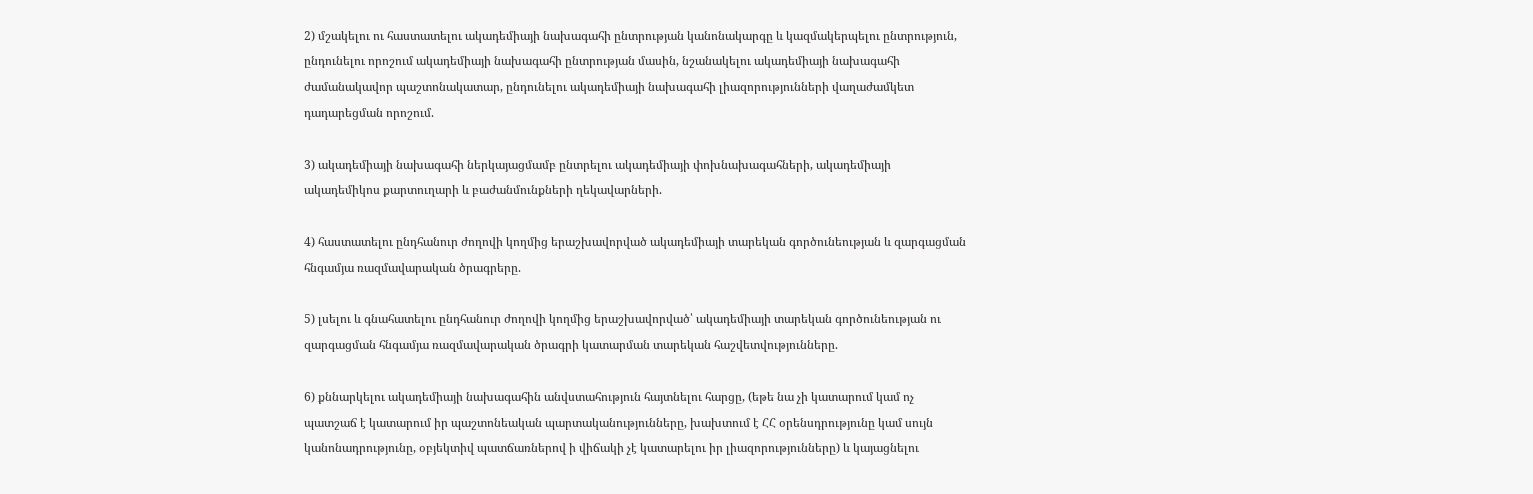2) մշակելու ու հաստատելու ակադեմիայի նախագահի ընտրության կանոնակարգը և կազմակերպելու ընտրություն, ընդունելու որոշում ակադեմիայի նախագահի ընտրության մասին, նշանակելու ակադեմիայի նախագահի ժամանակավոր պաշտոնակատար, ընդունելու ակադեմիայի նախագահի լիազորությունների վաղաժամկետ դադարեցման որոշում.

3) ակադեմիայի նախագահի ներկայացմամբ ընտրելու ակադեմիայի փոխնախագահների, ակադեմիայի ակադեմիկոս քարտուղարի և բաժանմունքների ղեկավարների.

4) հաստատելու ընդհանուր ժողովի կողմից երաշխավորված ակադեմիայի տարեկան գործունեության և զարգացման հնգամյա ռազմավարական ծրագրերը.

5) լսելու և գնահատելու ընդհանուր ժողովի կողմից երաշխավորված՝ ակադեմիայի տարեկան գործունեության ու զարգացման հնգամյա ռազմավարական ծրագրի կատարման տարեկան հաշվետվությունները.

6) քննարկելու ակադեմիայի նախագահին անվստահություն հայտնելու հարցը, (եթե նա չի կատարում կամ ոչ պատշաճ է կատարում իր պաշտոնեական պարտականությունները, խախտում է ՀՀ օրենսդրությունը կամ սույն կանոնադրությունը, օբյեկտիվ պատճառներով ի վիճակի չէ կատարելու իր լիազորությունները) և կայացնելու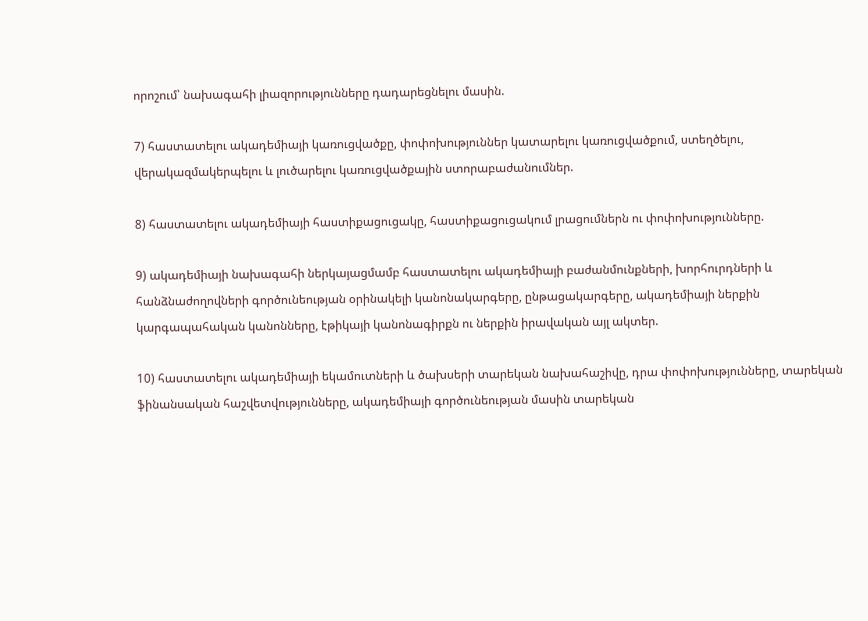որոշում՝ նախագահի լիազորությունները դադարեցնելու մասին.

7) հաստատելու ակադեմիայի կառուցվածքը, փոփոխություններ կատարելու կառուցվածքում, ստեղծելու, վերակազմակերպելու և լուծարելու կառուցվածքային ստորաբաժանումներ.

8) հաստատելու ակադեմիայի հաստիքացուցակը, հաստիքացուցակում լրացումներն ու փոփոխությունները.

9) ակադեմիայի նախագահի ներկայացմամբ հաստատելու ակադեմիայի բաժանմունքների, խորհուրդների և հանձնաժողովների գործունեության օրինակելի կանոնակարգերը, ընթացակարգերը, ակադեմիայի ներքին կարգապահական կանոնները, էթիկայի կանոնագիրքն ու ներքին իրավական այլ ակտեր.

10) հաստատելու ակադեմիայի եկամուտների և ծախսերի տարեկան նախահաշիվը, դրա փոփոխությունները, տարեկան ֆինանսական հաշվետվությունները, ակադեմիայի գործունեության մասին տարեկան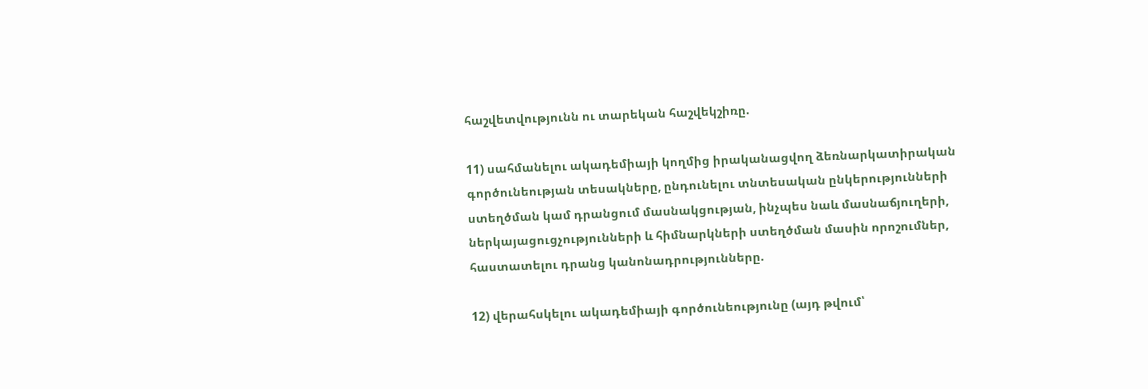հաշվետվությունն ու տարեկան հաշվեկշիռը.

11) սահմանելու ակադեմիայի կողմից իրականացվող ձեռնարկատիրական գործունեության տեսակները, ընդունելու տնտեսական ընկերությունների ստեղծման կամ դրանցում մասնակցության, ինչպես նաև մասնաճյուղերի, ներկայացուցչությունների և հիմնարկների ստեղծման մասին որոշումներ, հաստատելու դրանց կանոնադրությունները.

12) վերահսկելու ակադեմիայի գործունեությունը (այդ թվում՝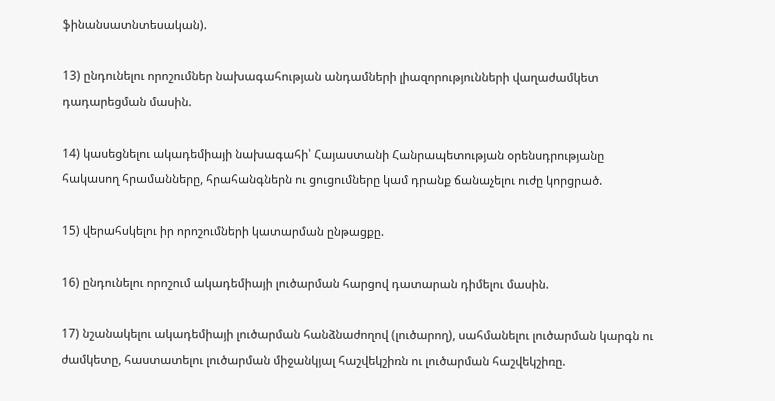ֆինանսատնտեսական).

13) ընդունելու որոշումներ նախագահության անդամների լիազորությունների վաղաժամկետ դադարեցման մասին.

14) կասեցնելու ակադեմիայի նախագահի՝ Հայաստանի Հանրապետության օրենսդրությանը հակասող հրամանները, հրահանգներն ու ցուցումները կամ դրանք ճանաչելու ուժը կորցրած.

15) վերահսկելու իր որոշումների կատարման ընթացքը.

16) ընդունելու որոշում ակադեմիայի լուծարման հարցով դատարան դիմելու մասին.

17) նշանակելու ակադեմիայի լուծարման հանձնաժողով (լուծարող), սահմանելու լուծարման կարգն ու ժամկետը, հաստատելու լուծարման միջանկյալ հաշվեկշիռն ու լուծարման հաշվեկշիռը.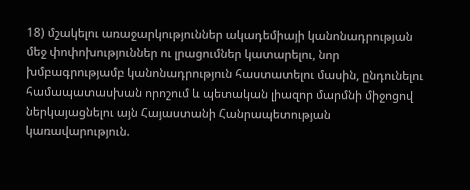18) մշակելու առաջարկություններ ակադեմիայի կանոնադրության մեջ փոփոխություններ ու լրացումներ կատարելու, նոր խմբագրությամբ կանոնադրություն հաստատելու մասին, ընդունելու համապատասխան որոշում և պետական լիազոր մարմնի միջոցով ներկայացնելու այն Հայաստանի Հանրապետության կառավարություն.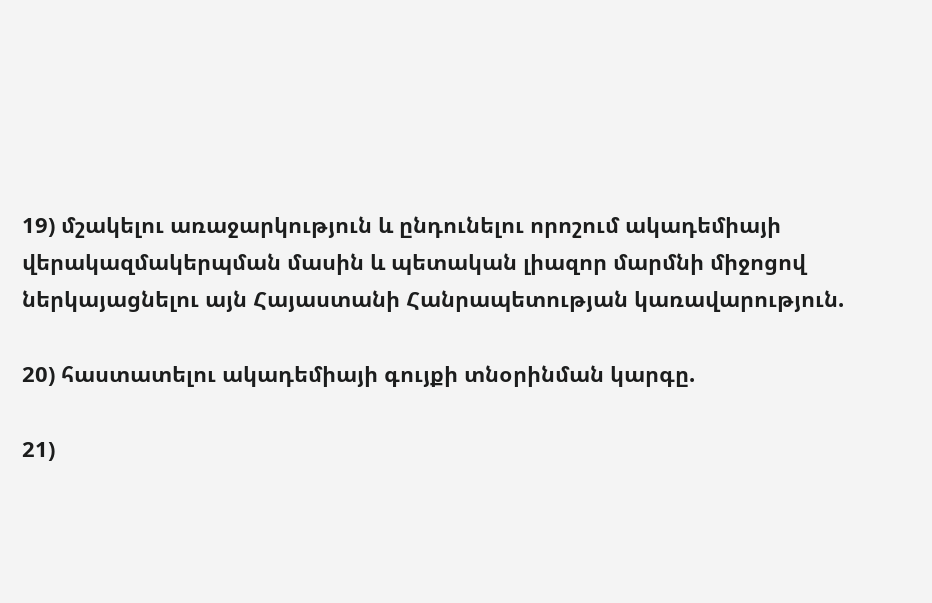19) մշակելու առաջարկություն և ընդունելու որոշում ակադեմիայի վերակազմակերպման մասին և պետական լիազոր մարմնի միջոցով ներկայացնելու այն Հայաստանի Հանրապետության կառավարություն.

20) հաստատելու ակադեմիայի գույքի տնօրինման կարգը.

21)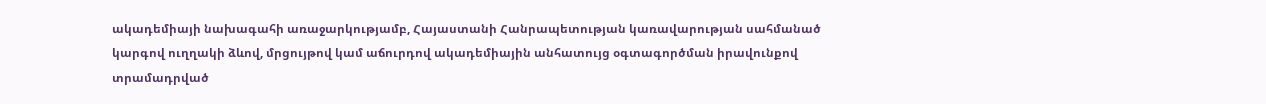ակադեմիայի նախագահի առաջարկությամբ, Հայաստանի Հանրապետության կառավարության սահմանած կարգով ուղղակի ձևով, մրցույթով կամ աճուրդով ակադեմիային անհատույց օգտագործման իրավունքով տրամադրված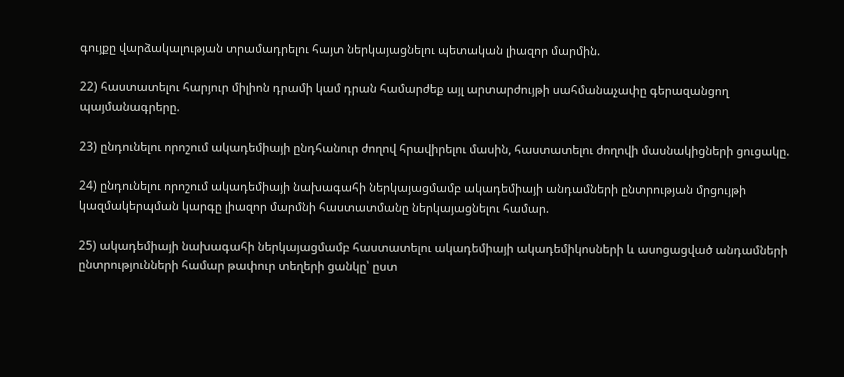գույքը վարձակալության տրամադրելու հայտ ներկայացնելու պետական լիազոր մարմին.

22) հաստատելու հարյուր միլիոն դրամի կամ դրան համարժեք այլ արտարժույթի սահմանաչափը գերազանցող պայմանագրերը.

23) ընդունելու որոշում ակադեմիայի ընդհանուր ժողով հրավիրելու մասին, հաստատելու ժողովի մասնակիցների ցուցակը.

24) ընդունելու որոշում ակադեմիայի նախագահի ներկայացմամբ ակադեմիայի անդամների ընտրության մրցույթի կազմակերպման կարգը լիազոր մարմնի հաստատմանը ներկայացնելու համար.

25) ակադեմիայի նախագահի ներկայացմամբ հաստատելու ակադեմիայի ակադեմիկոսների և ասոցացված անդամների ընտրությունների համար թափուր տեղերի ցանկը՝ ըստ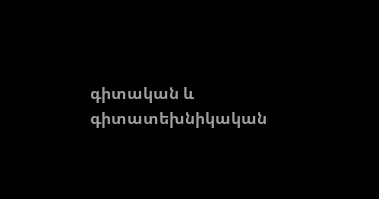գիտական և գիտատեխնիկական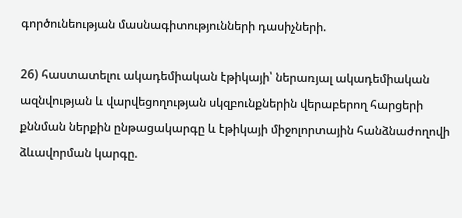գործունեության մասնագիտությունների դասիչների.

26) հաստատելու ակադեմիական էթիկայի՝ ներառյալ ակադեմիական ազնվության և վարվեցողության սկզբունքներին վերաբերող հարցերի քննման ներքին ընթացակարգը և էթիկայի միջոլորտային հանձնաժողովի ձևավորման կարգը.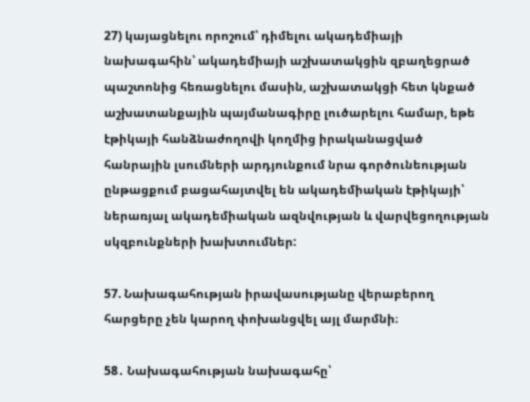27) կայացնելու որոշում՝ դիմելու ակադեմիայի նախագահին՝ ակադեմիայի աշխատակցին զբաղեցրած պաշտոնից հեռացնելու մասին, աշխատակցի հետ կնքած աշխատանքային պայմանագիրը լուծարելու համար, եթե էթիկայի հանձնաժողովի կողմից իրականացված հանրային լսումների արդյունքում նրա գործունեության ընթացքում բացահայտվել են ակադեմիական էթիկայի՝ ներառյալ ակադեմիական ազնվության և վարվեցողության սկզբունքների խախտումներ:

57. Նախագահության իրավասությանը վերաբերող հարցերը չեն կարող փոխանցվել այլ մարմնի։

58․ Նախագահության նախագահը՝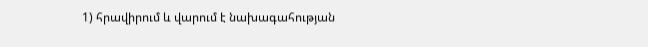1) հրավիրում և վարում է նախագահության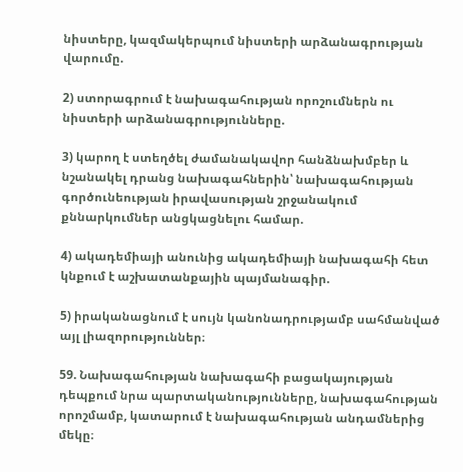նիստերը, կազմակերպում նիստերի արձանագրության վարումը.

2) ստորագրում է նախագահության որոշումներն ու նիստերի արձանագրությունները.

3) կարող է ստեղծել ժամանակավոր հանձնախմբեր և նշանակել դրանց նախագահներին՝ նախագահության գործունեության իրավասության շրջանակում քննարկումներ անցկացնելու համար.

4) ակադեմիայի անունից ակադեմիայի նախագահի հետ կնքում է աշխատանքային պայմանագիր.

5) իրականացնում է սույն կանոնադրությամբ սահմանված այլ լիազորություններ։

59. Նախագահության նախագահի բացակայության դեպքում նրա պարտականությունները, նախագահության որոշմամբ, կատարում է նախագահության անդամներից մեկը։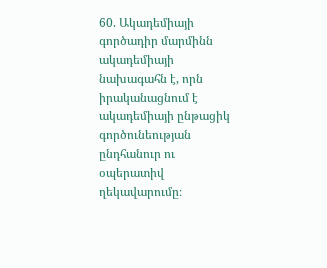60. Ակադեմիայի գործադիր մարմինն ակադեմիայի նախագահն է, որն իրականացնում է ակադեմիայի ընթացիկ գործունեության ընդհանուր ու օպերատիվ ղեկավարումը։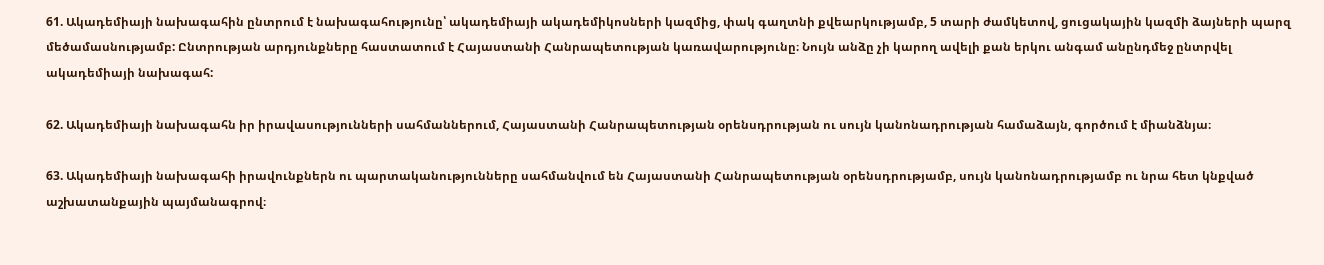61. Ակադեմիայի նախագահին ընտրում է նախագահությունը՝ ակադեմիայի ակադեմիկոսների կազմից, փակ գաղտնի քվեարկությամբ, 5 տարի ժամկետով, ցուցակային կազմի ձայների պարզ մեծամասնությամբ: Ընտրության արդյունքները հաստատում է Հայաստանի Հանրապետության կառավարությունը։ Նույն անձը չի կարող ավելի քան երկու անգամ անընդմեջ ընտրվել ակադեմիայի նախագահ:

62. Ակադեմիայի նախագահն իր իրավասությունների սահմաններում, Հայաստանի Հանրապետության օրենսդրության ու սույն կանոնադրության համաձայն, գործում է միանձնյա։

63. Ակադեմիայի նախագահի իրավունքներն ու պարտականությունները սահմանվում են Հայաստանի Հանրապետության օրենսդրությամբ, սույն կանոնադրությամբ ու նրա հետ կնքված աշխատանքային պայմանագրով։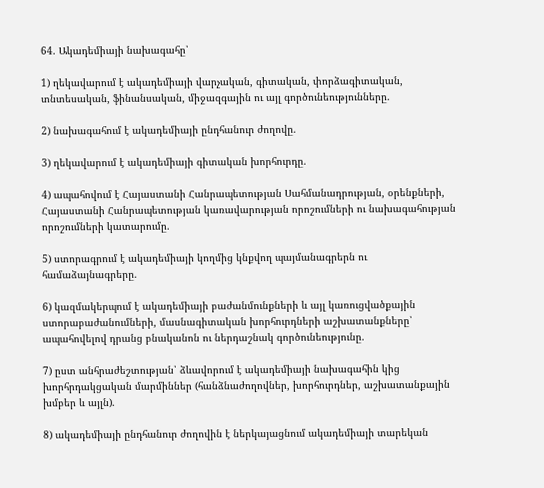64. Ակադեմիայի նախագահը՝

1) ղեկավարում է ակադեմիայի վարչական, գիտական, փորձագիտական, տնտեսական, ֆինանսական, միջազգային ու այլ գործունեությունները.

2) նախագահում է ակադեմիայի ընդհանուր ժողովը.

3) ղեկավարում է ակադեմիայի գիտական խորհուրդը.

4) ապահովում է Հայաստանի Հանրապետության Սահմանադրության, օրենքների, Հայաստանի Հանրապետության կառավարության որոշումների ու նախագահության որոշումների կատարումը.

5) ստորագրում է ակադեմիայի կողմից կնքվող պայմանագրերն ու համաձայնագրերը.

6) կազմակերպում է ակադեմիայի բաժանմունքների և այլ կառուցվածքային ստորաբաժանումների, մասնագիտական խորհուրդների աշխատանքները՝ ապահովելով դրանց բնականոն ու ներդաշնակ գործունեությունը.

7) ըստ անհրաժեշտության՝ ձևավորում է ակադեմիայի նախագահին կից խորհրդակցական մարմիններ (հանձնաժողովներ, խորհուրդներ, աշխատանքային խմբեր և այլն).

8) ակադեմիայի ընդհանուր ժողովին է ներկայացնում ակադեմիայի տարեկան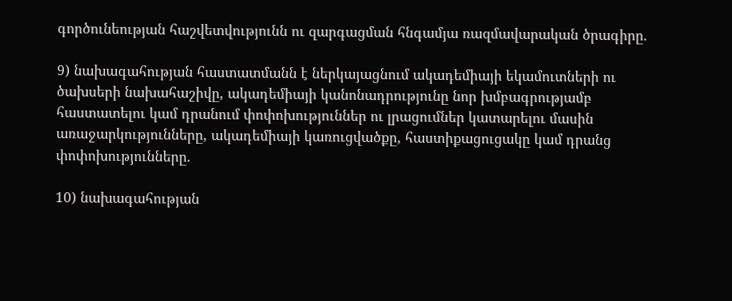գործունեության հաշվետվությունն ու զարգացման հնգամյա ռազմավարական ծրագիրը.

9) նախագահության հաստատմանն է ներկայացնում ակադեմիայի եկամուտների ու ծախսերի նախահաշիվը, ակադեմիայի կանոնադրությունը նոր խմբագրությամբ հաստատելու կամ դրանում փոփոխություններ ու լրացումներ կատարելու մասին առաջարկությունները, ակադեմիայի կառուցվածքը, հաստիքացուցակը կամ դրանց փոփոխությունները.

10) նախագահության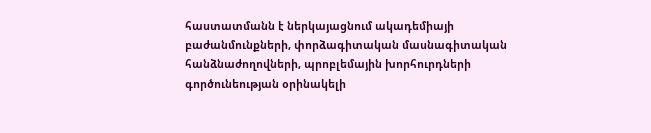հաստատմանն է ներկայացնում ակադեմիայի բաժանմունքների, փորձագիտական մասնագիտական հանձնաժողովների, պրոբլեմային խորհուրդների գործունեության օրինակելի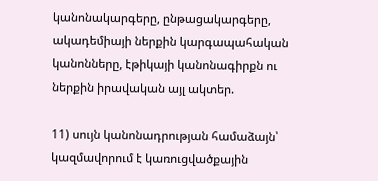կանոնակարգերը, ընթացակարգերը, ակադեմիայի ներքին կարգապահական կանոնները, էթիկայի կանոնագիրքն ու ներքին իրավական այլ ակտեր.

11) սույն կանոնադրության համաձայն՝ կազմավորում է կառուցվածքային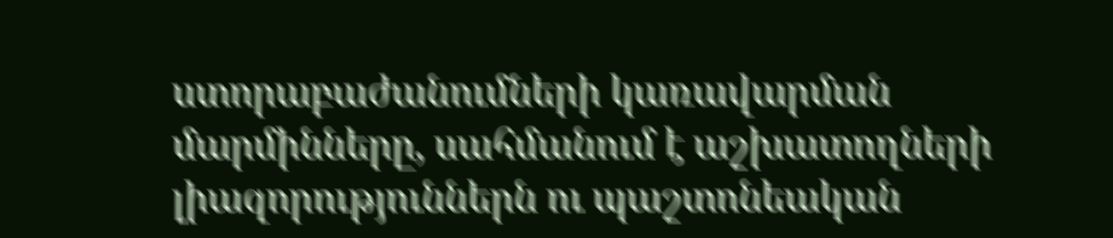ստորաբաժանումների կառավարման մարմինները, սահմանում է աշխատողների լիազորություններն ու պաշտոնեական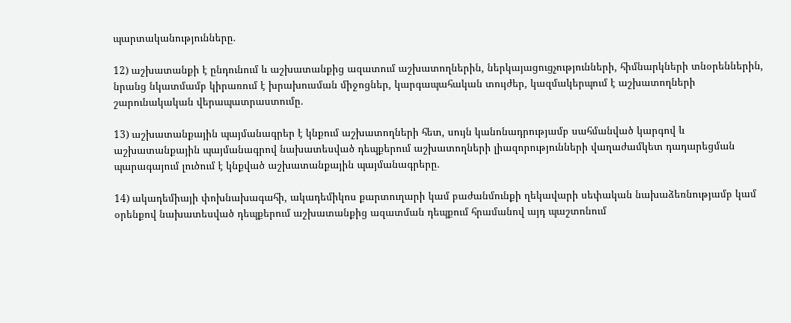պարտականությունները.

12) աշխատանքի է ընդունում և աշխատանքից ազատում աշխատողներին, ներկայացուցչությունների, հիմնարկների տնօրեններին, նրանց նկատմամբ կիրառում է խրախուսման միջոցներ, կարգապահական տույժեր, կազմակերպում է աշխատողների շարունակական վերապատրաստումը.

13) աշխատանքային պայմանագրեր է կնքում աշխատողների հետ, սույն կանոնադրությամբ սահմանված կարգով և աշխատանքային պայմանագրով նախատեսված դեպքերում աշխատողների լիազորությունների վաղաժամկետ դադարեցման պարագայում լուծում է կնքված աշխատանքային պայմանագրերը.

14) ակադեմիայի փոխնախագահի, ակադեմիկոս քարտուղարի կամ բաժանմունքի ղեկավարի սեփական նախաձեռնությամբ կամ օրենքով նախատեսված դեպքերում աշխատանքից ազատման դեպքում հրամանով այդ պաշտոնում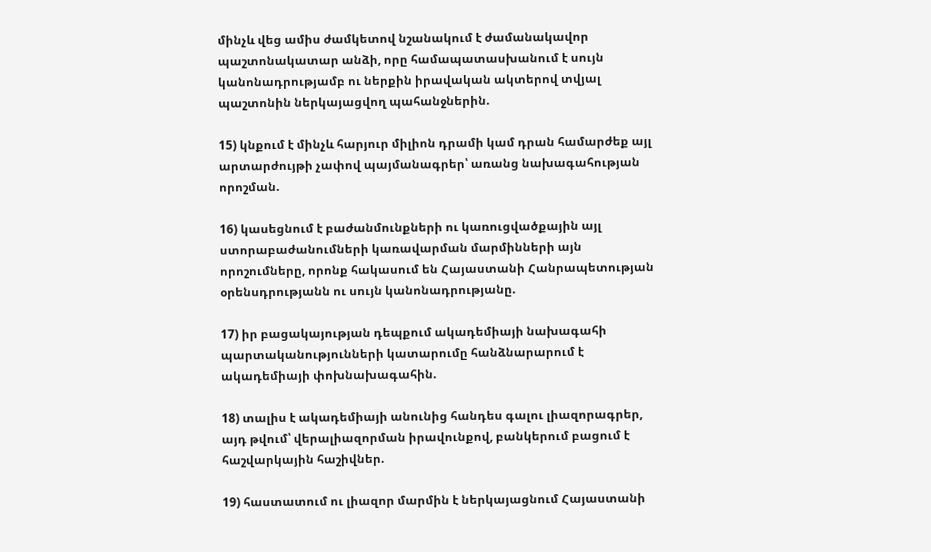մինչև վեց ամիս ժամկետով նշանակում է ժամանակավոր պաշտոնակատար անձի, որը համապատասխանում է սույն կանոնադրությամբ ու ներքին իրավական ակտերով տվյալ պաշտոնին ներկայացվող պահանջներին.

15) կնքում է մինչև հարյուր միլիոն դրամի կամ դրան համարժեք այլ արտարժույթի չափով պայմանագրեր՝ առանց նախագահության որոշման.

16) կասեցնում է բաժանմունքների ու կառուցվածքային այլ ստորաբաժանումների կառավարման մարմինների այն որոշումները, որոնք հակասում են Հայաստանի Հանրապետության օրենսդրությանն ու սույն կանոնադրությանը.

17) իր բացակայության դեպքում ակադեմիայի նախագահի պարտականությունների կատարումը հանձնարարում է ակադեմիայի փոխնախագահին.

18) տալիս է ակադեմիայի անունից հանդես գալու լիազորագրեր, այդ թվում՝ վերալիազորման իրավունքով, բանկերում բացում է հաշվարկային հաշիվներ.

19) հաստատում ու լիազոր մարմին է ներկայացնում Հայաստանի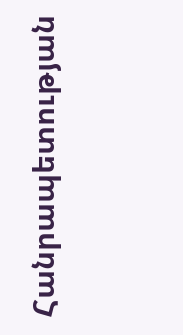Հանրապետության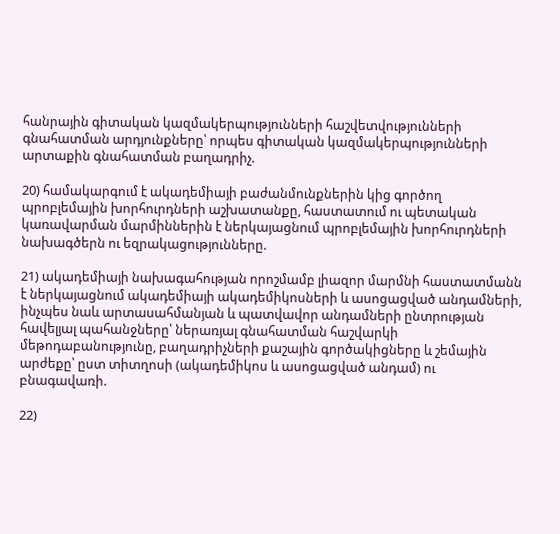հանրային գիտական կազմակերպությունների հաշվետվությունների գնահատման արդյունքները՝ որպես գիտական կազմակերպությունների արտաքին գնահատման բաղադրիչ.

20) համակարգում է ակադեմիայի բաժանմունքներին կից գործող պրոբլեմային խորհուրդների աշխատանքը, հաստատում ու պետական կառավարման մարմիններին է ներկայացնում պրոբլեմային խորհուրդների նախագծերն ու եզրակացությունները.

21) ակադեմիայի նախագահության որոշմամբ լիազոր մարմնի հաստատմանն է ներկայացնում ակադեմիայի ակադեմիկոսների և ասոցացված անդամների, ինչպես նաև արտասահմանյան և պատվավոր անդամների ընտրության հավելյալ պահանջները՝ ներառյալ գնահատման հաշվարկի մեթոդաբանությունը, բաղադրիչների քաշային գործակիցները և շեմային արժեքը՝ ըստ տիտղոսի (ակադեմիկոս և ասոցացված անդամ) ու բնագավառի.

22)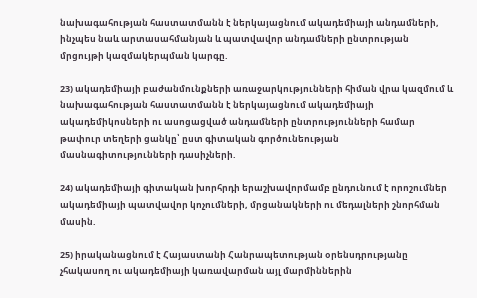նախագահության հաստատմանն է ներկայացնում ակադեմիայի անդամների, ինչպես նաև արտասահմանյան և պատվավոր անդամների ընտրության մրցույթի կազմակերպման կարգը.

23) ակադեմիայի բաժանմունքների առաջարկությունների հիման վրա կազմում և նախագահության հաստատմանն է ներկայացնում ակադեմիայի ակադեմիկոսների ու ասոցացված անդամների ընտրությունների համար թափուր տեղերի ցանկը՝ ըստ գիտական գործունեության մասնագիտությունների դասիչների.

24) ակադեմիայի գիտական խորհրդի երաշխավորմամբ ընդունում է որոշումներ ակադեմիայի պատվավոր կոչումների, մրցանակների ու մեդալների շնորհման մասին.

25) իրականացնում է Հայաստանի Հանրապետության օրենսդրությանը չհակասող ու ակադեմիայի կառավարման այլ մարմիններին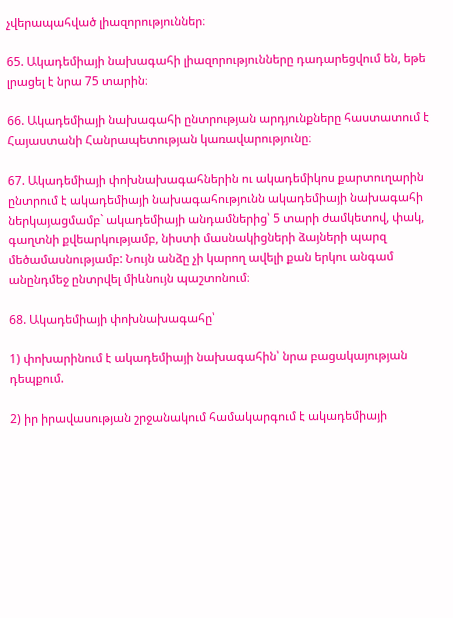չվերապահված լիազորություններ։

65. Ակադեմիայի նախագահի լիազորությունները դադարեցվում են, եթե լրացել է նրա 75 տարին։

66. Ակադեմիայի նախագահի ընտրության արդյունքները հաստատում է Հայաստանի Հանրապետության կառավարությունը։

67. Ակադեմիայի փոխնախագահներին ու ակադեմիկոս քարտուղարին ընտրում է ակադեմիայի նախագահությունն ակադեմիայի նախագահի ներկայացմամբ` ակադեմիայի անդամներից՝ 5 տարի ժամկետով, փակ, գաղտնի քվեարկությամբ, նիստի մասնակիցների ձայների պարզ մեծամասնությամբ: Նույն անձը չի կարող ավելի քան երկու անգամ անընդմեջ ընտրվել միևնույն պաշտոնում։

68. Ակադեմիայի փոխնախագահը՝

1) փոխարինում է ակադեմիայի նախագահին՝ նրա բացակայության դեպքում.

2) իր իրավասության շրջանակում համակարգում է ակադեմիայի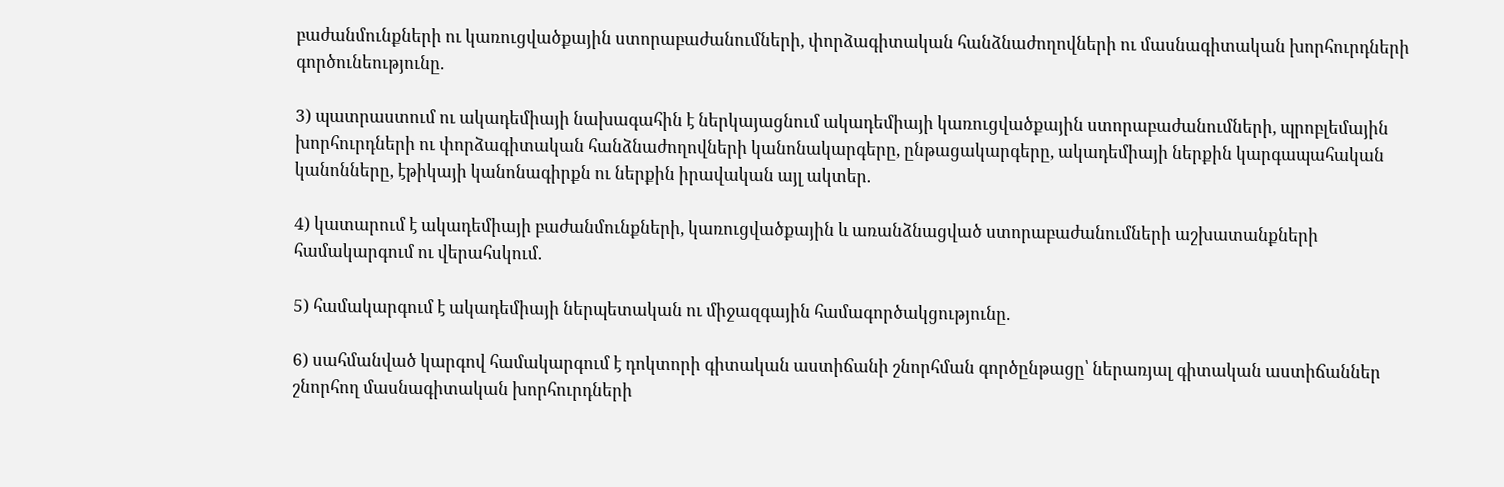բաժանմունքների ու կառուցվածքային ստորաբաժանումների, փորձագիտական հանձնաժողովների ու մասնագիտական խորհուրդների գործունեությունը.

3) պատրաստում ու ակադեմիայի նախագահին է ներկայացնում ակադեմիայի կառուցվածքային ստորաբաժանումների, պրոբլեմային խորհուրդների ու փորձագիտական հանձնաժողովների կանոնակարգերը, ընթացակարգերը, ակադեմիայի ներքին կարգապահական կանոնները, էթիկայի կանոնագիրքն ու ներքին իրավական այլ ակտեր.

4) կատարում է ակադեմիայի բաժանմունքների, կառուցվածքային և առանձնացված ստորաբաժանումների աշխատանքների համակարգում ու վերահսկում.

5) համակարգում է ակադեմիայի ներպետական ու միջազգային համագործակցությունը.

6) սահմանված կարգով համակարգում է դոկտորի գիտական աստիճանի շնորհման գործընթացը՝ ներառյալ գիտական աստիճաններ շնորհող մասնագիտական խորհուրդների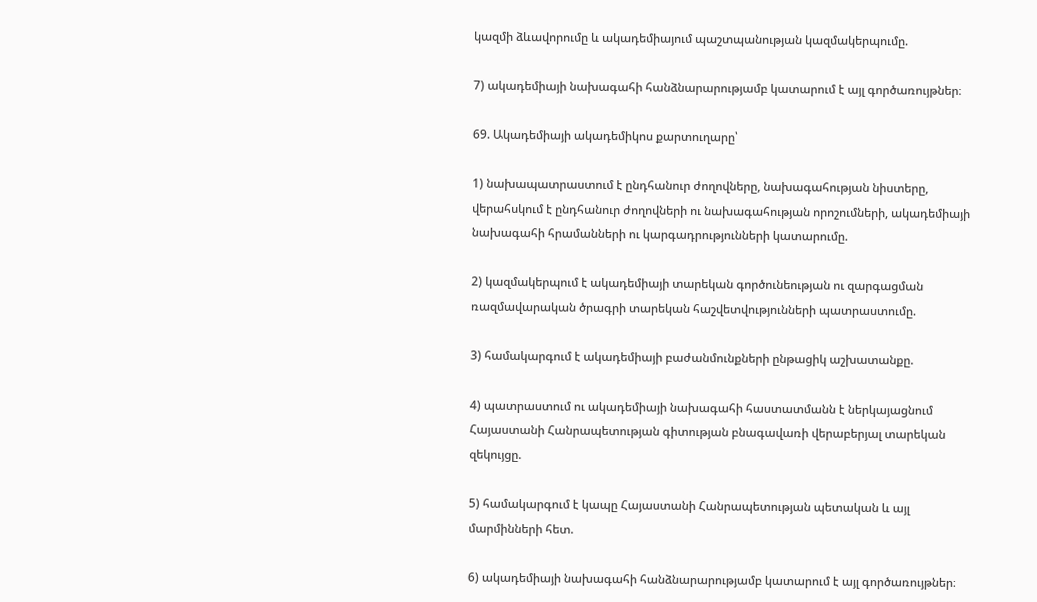կազմի ձևավորումը և ակադեմիայում պաշտպանության կազմակերպումը.

7) ակադեմիայի նախագահի հանձնարարությամբ կատարում է այլ գործառույթներ։

69. Ակադեմիայի ակադեմիկոս քարտուղարը՝

1) նախապատրաստում է ընդհանուր ժողովները, նախագահության նիստերը, վերահսկում է ընդհանուր ժողովների ու նախագահության որոշումների, ակադեմիայի նախագահի հրամանների ու կարգադրությունների կատարումը.

2) կազմակերպում է ակադեմիայի տարեկան գործունեության ու զարգացման ռազմավարական ծրագրի տարեկան հաշվետվությունների պատրաստումը.

3) համակարգում է ակադեմիայի բաժանմունքների ընթացիկ աշխատանքը.

4) պատրաստում ու ակադեմիայի նախագահի հաստատմանն է ներկայացնում Հայաստանի Հանրապետության գիտության բնագավառի վերաբերյալ տարեկան զեկույցը.

5) համակարգում է կապը Հայաստանի Հանրապետության պետական և այլ մարմինների հետ.

6) ակադեմիայի նախագահի հանձնարարությամբ կատարում է այլ գործառույթներ։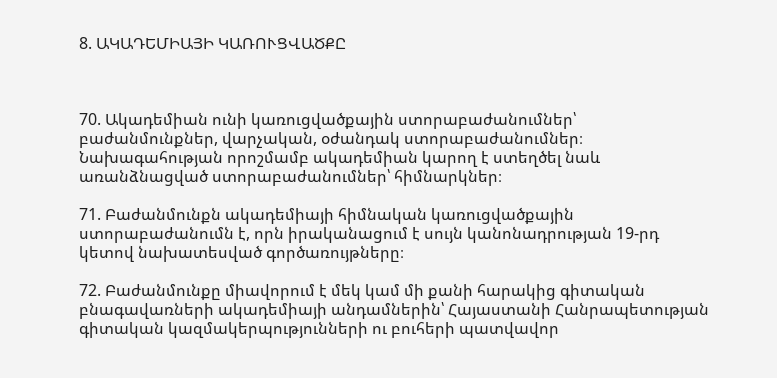8. ԱԿԱԴԵՄԻԱՅԻ ԿԱՌՈՒՑՎԱԾՔԸ



70. Ակադեմիան ունի կառուցվածքային ստորաբաժանումներ՝ բաժանմունքներ, վարչական, օժանդակ ստորաբաժանումներ։ Նախագահության որոշմամբ ակադեմիան կարող է ստեղծել նաև առանձնացված ստորաբաժանումներ՝ հիմնարկներ։

71. Բաժանմունքն ակադեմիայի հիմնական կառուցվածքային ստորաբաժանումն է, որն իրականացում է սույն կանոնադրության 19-րդ կետով նախատեսված գործառույթները։

72. Բաժանմունքը միավորում է մեկ կամ մի քանի հարակից գիտական բնագավառների ակադեմիայի անդամներին՝ Հայաստանի Հանրապետության գիտական կազմակերպությունների ու բուհերի պատվավոր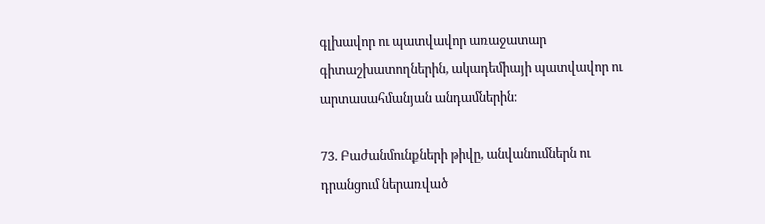գլխավոր ու պատվավոր առաջատար գիտաշխատողներին, ակադեմիայի պատվավոր ու արտասահմանյան անդամներին։

73. Բաժանմունքների թիվը, անվանումներն ու դրանցում ներառված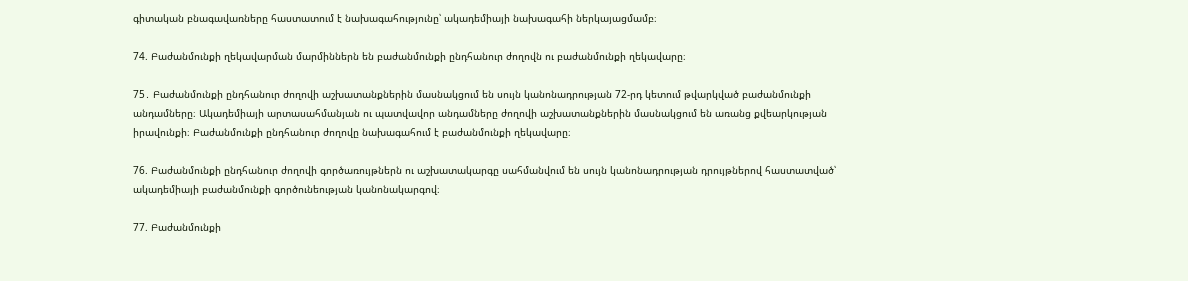գիտական բնագավառները հաստատում է նախագահությունը՝ ակադեմիայի նախագահի ներկայացմամբ։

74. Բաժանմունքի ղեկավարման մարմիններն են բաժանմունքի ընդհանուր ժողովն ու բաժանմունքի ղեկավարը։

75․ Բաժանմունքի ընդհանուր ժողովի աշխատանքներին մասնակցում են սույն կանոնադրության 72-րդ կետում թվարկված բաժանմունքի անդամները։ Ակադեմիայի արտասահմանյան ու պատվավոր անդամները ժողովի աշխատանքներին մասնակցում են առանց քվեարկության իրավունքի։ Բաժանմունքի ընդհանուր ժողովը նախագահում է բաժանմունքի ղեկավարը։

76. Բաժանմունքի ընդհանուր ժողովի գործառույթներն ու աշխատակարգը սահմանվում են սույն կանոնադրության դրույթներով հաստատված՝ ակադեմիայի բաժանմունքի գործունեության կանոնակարգով։

77. Բաժանմունքի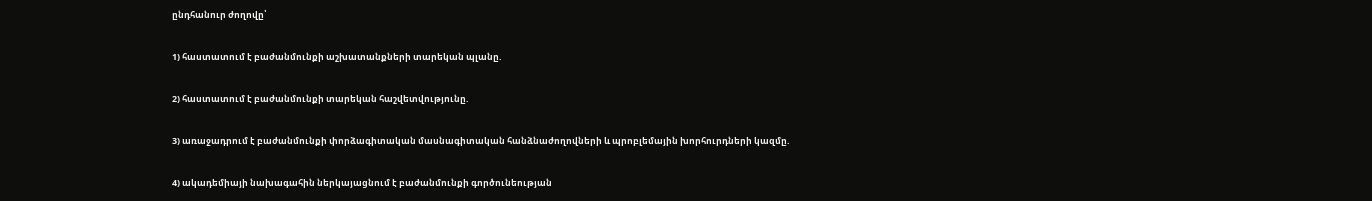ընդհանուր ժողովը՝

1) հաստատում է բաժանմունքի աշխատանքների տարեկան պլանը.

2) հաստատում է բաժանմունքի տարեկան հաշվետվությունը.

3) առաջադրում է բաժանմունքի փորձագիտական մասնագիտական հանձնաժողովների և պրոբլեմային խորհուրդների կազմը.

4) ակադեմիայի նախագահին ներկայացնում է բաժանմունքի գործունեության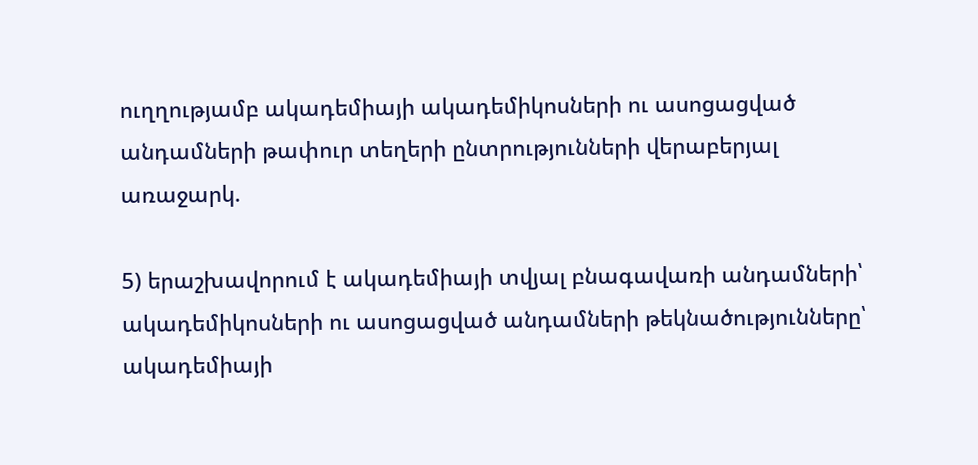ուղղությամբ ակադեմիայի ակադեմիկոսների ու ասոցացված անդամների թափուր տեղերի ընտրությունների վերաբերյալ առաջարկ.

5) երաշխավորում է ակադեմիայի տվյալ բնագավառի անդամների՝ ակադեմիկոսների ու ասոցացված անդամների թեկնածությունները՝ ակադեմիայի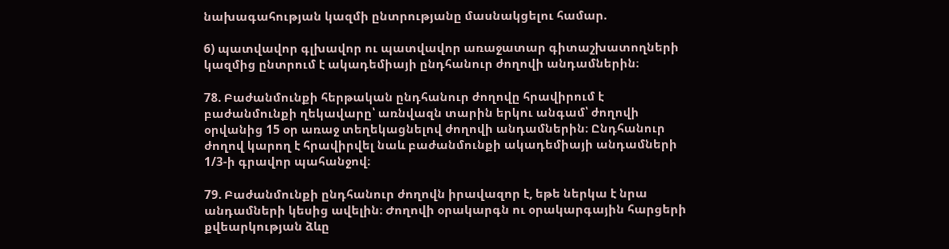նախագահության կազմի ընտրությանը մասնակցելու համար.

6) պատվավոր գլխավոր ու պատվավոր առաջատար գիտաշխատողների կազմից ընտրում է ակադեմիայի ընդհանուր ժողովի անդամներին։

78. Բաժանմունքի հերթական ընդհանուր ժողովը հրավիրում է բաժանմունքի ղեկավարը՝ առնվազն տարին երկու անգամ՝ ժողովի օրվանից 15 օր առաջ տեղեկացնելով ժողովի անդամներին։ Ընդհանուր ժողով կարող է հրավիրվել նաև բաժանմունքի ակադեմիայի անդամների 1/3-ի գրավոր պահանջով։

79. Բաժանմունքի ընդհանուր ժողովն իրավազոր է, եթե ներկա է նրա անդամների կեսից ավելին։ Ժողովի օրակարգն ու օրակարգային հարցերի քվեարկության ձևը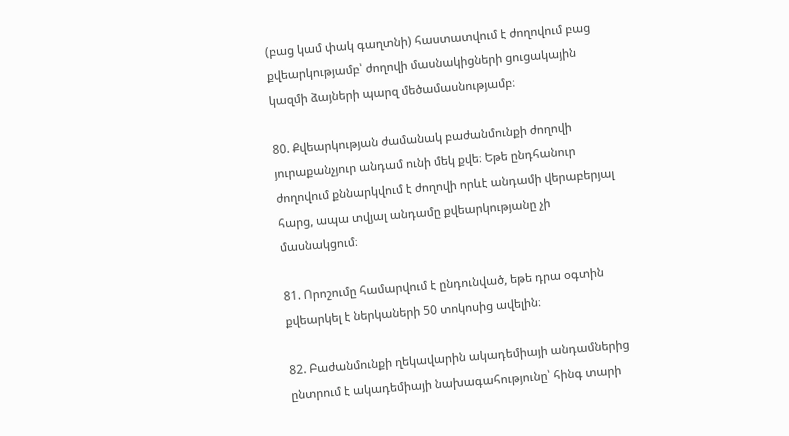(բաց կամ փակ գաղտնի) հաստատվում է ժողովում բաց քվեարկությամբ՝ ժողովի մասնակիցների ցուցակային կազմի ձայների պարզ մեծամասնությամբ։

80. Քվեարկության ժամանակ բաժանմունքի ժողովի յուրաքանչյուր անդամ ունի մեկ քվե։ Եթե ընդհանուր ժողովում քննարկվում է ժողովի որևէ անդամի վերաբերյալ հարց, ապա տվյալ անդամը քվեարկությանը չի մասնակցում։

81. Որոշումը համարվում է ընդունված, եթե դրա օգտին քվեարկել է ներկաների 50 տոկոսից ավելին։

82. Բաժանմունքի ղեկավարին ակադեմիայի անդամներից ընտրում է ակադեմիայի նախագահությունը՝ հինգ տարի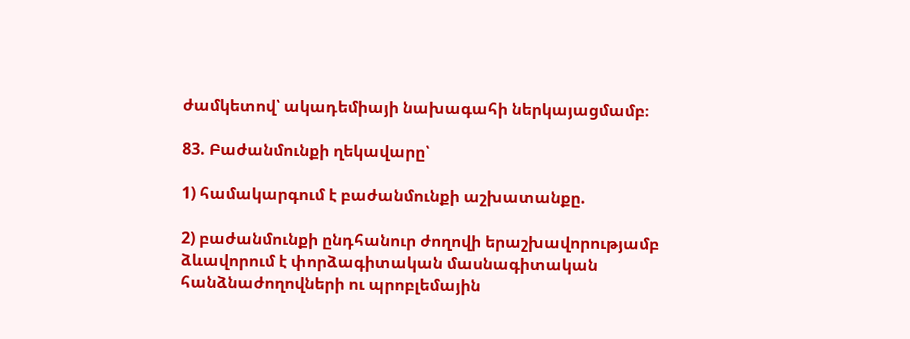ժամկետով՝ ակադեմիայի նախագահի ներկայացմամբ։

83. Բաժանմունքի ղեկավարը՝

1) համակարգում է բաժանմունքի աշխատանքը.

2) բաժանմունքի ընդհանուր ժողովի երաշխավորությամբ ձևավորում է փորձագիտական մասնագիտական հանձնաժողովների ու պրոբլեմային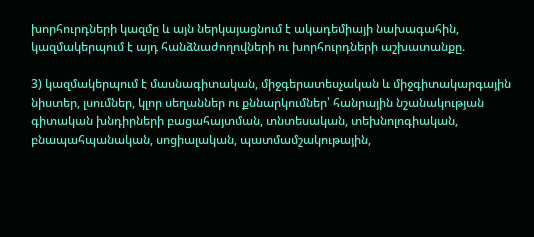խորհուրդների կազմը և այն ներկայացնում է ակադեմիայի նախագահին, կազմակերպում է այդ հանձնաժողովների ու խորհուրդների աշխատանքը.

3) կազմակերպում է մասնագիտական, միջգերատեսչական և միջգիտակարգային նիստեր, լսումներ, կլոր սեղաններ ու քննարկումներ՝ հանրային նշանակության գիտական խնդիրների բացահայտման, տնտեսական, տեխնոլոգիական, բնապահպանական, սոցիալական, պատմամշակութային,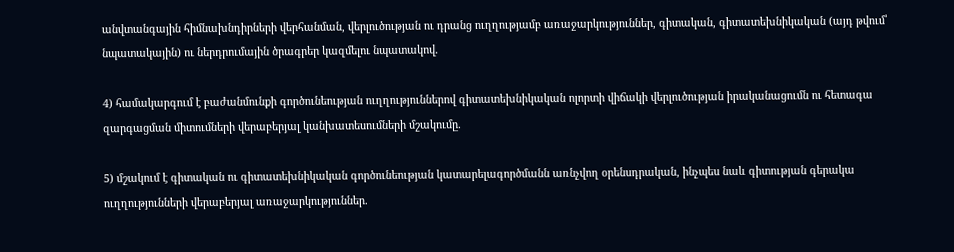անվտանգային հիմնախնդիրների վերհանման, վերլուծության ու դրանց ուղղությամբ առաջարկություններ, գիտական, գիտատեխնիկական (այդ թվում՝ նպատակային) ու ներդրումային ծրագրեր կազմելու նպատակով.

4) համակարգում է բաժանմունքի գործունեության ուղղություններով գիտատեխնիկական ոլորտի վիճակի վերլուծության իրականացումն ու հետագա զարգացման միտումների վերաբերյալ կանխատեսումների մշակումը.

5) մշակում է գիտական ու գիտատեխնիկական գործունեության կատարելագործմանն առնչվող օրենսդրական, ինչպես նաև գիտության գերակա ուղղությունների վերաբերյալ առաջարկություններ.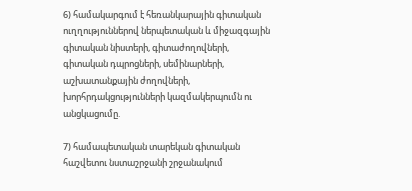6) համակարգում է հեռանկարային գիտական ուղղություններով ներպետական և միջազգային գիտական նիստերի, գիտաժողովների, գիտական դպրոցների, սեմինարների, աշխատանքային ժողովների, խորհրդակցությունների կազմակերպումն ու անցկացումը.

7) համապետական տարեկան գիտական հաշվետու նստաշրջանի շրջանակում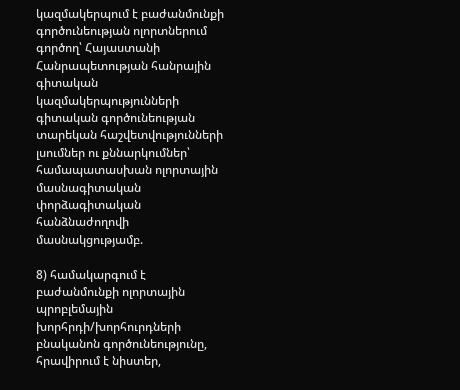կազմակերպում է բաժանմունքի գործունեության ոլորտներում գործող՝ Հայաստանի Հանրապետության հանրային գիտական կազմակերպությունների գիտական գործունեության տարեկան հաշվետվությունների լսումներ ու քննարկումներ՝ համապատասխան ոլորտային մասնագիտական փորձագիտական հանձնաժողովի մասնակցությամբ.

8) համակարգում է բաժանմունքի ոլորտային պրոբլեմային խորհրդի/խորհուրդների բնականոն գործունեությունը, հրավիրում է նիստեր,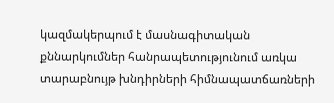կազմակերպում է մասնագիտական քննարկումներ հանրապետությունում առկա տարաբնույթ խնդիրների հիմնապատճառների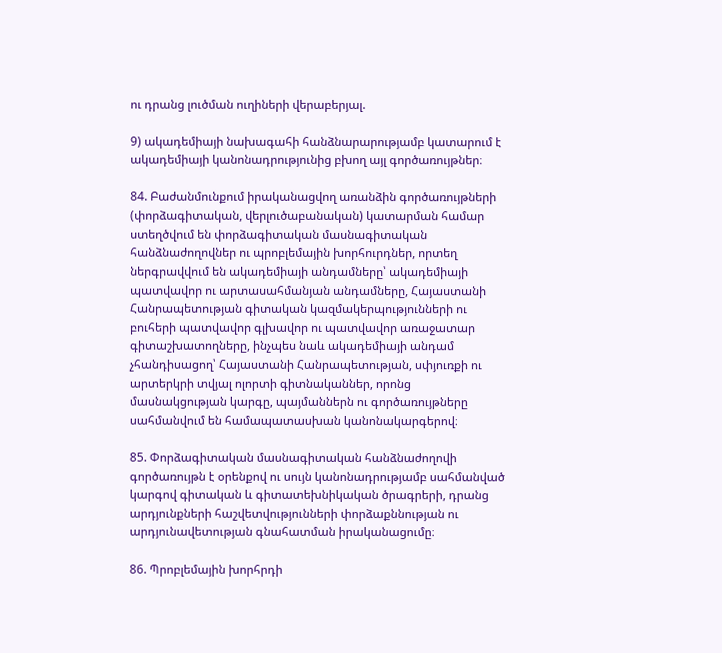ու դրանց լուծման ուղիների վերաբերյալ.

9) ակադեմիայի նախագահի հանձնարարությամբ կատարում է ակադեմիայի կանոնադրությունից բխող այլ գործառույթներ։

84. Բաժանմունքում իրականացվող առանձին գործառույթների (փորձագիտական, վերլուծաբանական) կատարման համար ստեղծվում են փորձագիտական մասնագիտական հանձնաժողովներ ու պրոբլեմային խորհուրդներ, որտեղ ներգրավվում են ակադեմիայի անդամները՝ ակադեմիայի պատվավոր ու արտասահմանյան անդամները, Հայաստանի Հանրապետության գիտական կազմակերպությունների ու բուհերի պատվավոր գլխավոր ու պատվավոր առաջատար գիտաշխատողները, ինչպես նաև ակադեմիայի անդամ չհանդիսացող՝ Հայաստանի Հանրապետության, սփյուռքի ու արտերկրի տվյալ ոլորտի գիտնականներ, որոնց մասնակցության կարգը, պայմաններն ու գործառույթները սահմանվում են համապատասխան կանոնակարգերով։

85. Փորձագիտական մասնագիտական հանձնաժողովի գործառույթն է օրենքով ու սույն կանոնադրությամբ սահմանված կարգով գիտական և գիտատեխնիկական ծրագրերի, դրանց արդյունքների հաշվետվությունների փորձաքննության ու արդյունավետության գնահատման իրականացումը։

86. Պրոբլեմային խորհրդի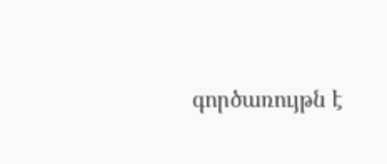գործառույթն է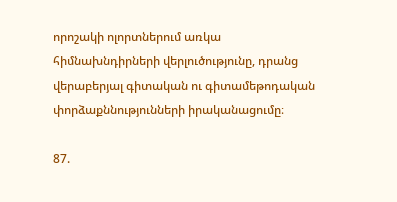որոշակի ոլորտներում առկա հիմնախնդիրների վերլուծությունը, դրանց վերաբերյալ գիտական ու գիտամեթոդական փորձաքննությունների իրականացումը։

87.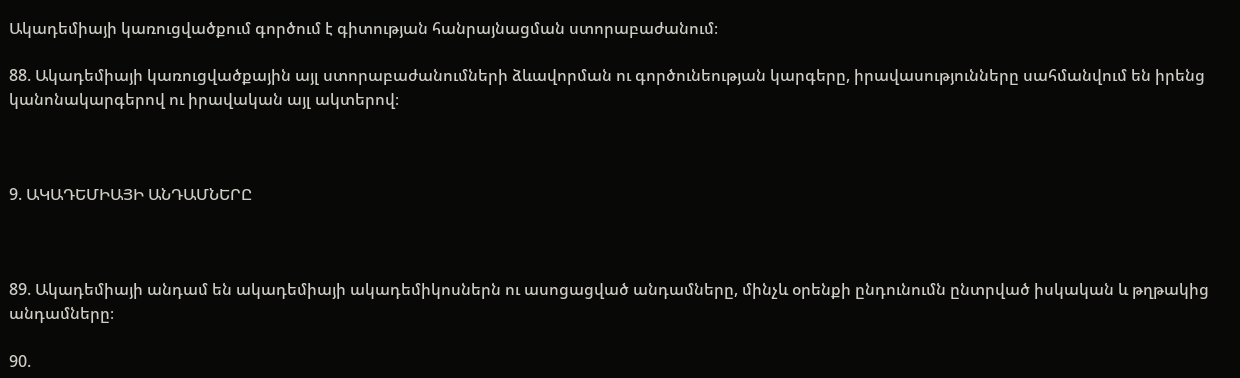Ակադեմիայի կառուցվածքում գործում է գիտության հանրայնացման ստորաբաժանում։

88. Ակադեմիայի կառուցվածքային այլ ստորաբաժանումների ձևավորման ու գործունեության կարգերը, իրավասությունները սահմանվում են իրենց կանոնակարգերով ու իրավական այլ ակտերով։



9. ԱԿԱԴԵՄԻԱՅԻ ԱՆԴԱՄՆԵՐԸ



89. Ակադեմիայի անդամ են ակադեմիայի ակադեմիկոսներն ու ասոցացված անդամները, մինչև օրենքի ընդունումն ընտրված իսկական և թղթակից անդամները։

90.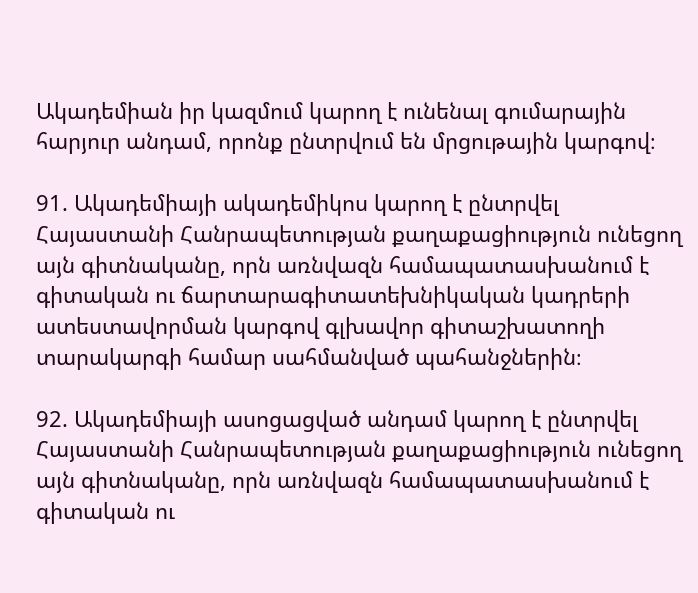Ակադեմիան իր կազմում կարող է ունենալ գումարային հարյուր անդամ, որոնք ընտրվում են մրցութային կարգով։

91. Ակադեմիայի ակադեմիկոս կարող է ընտրվել Հայաստանի Հանրապետության քաղաքացիություն ունեցող այն գիտնականը, որն առնվազն համապատասխանում է գիտական ու ճարտարագիտատեխնիկական կադրերի ատեստավորման կարգով գլխավոր գիտաշխատողի տարակարգի համար սահմանված պահանջներին։

92. Ակադեմիայի ասոցացված անդամ կարող է ընտրվել Հայաստանի Հանրապետության քաղաքացիություն ունեցող այն գիտնականը, որն առնվազն համապատասխանում է գիտական ու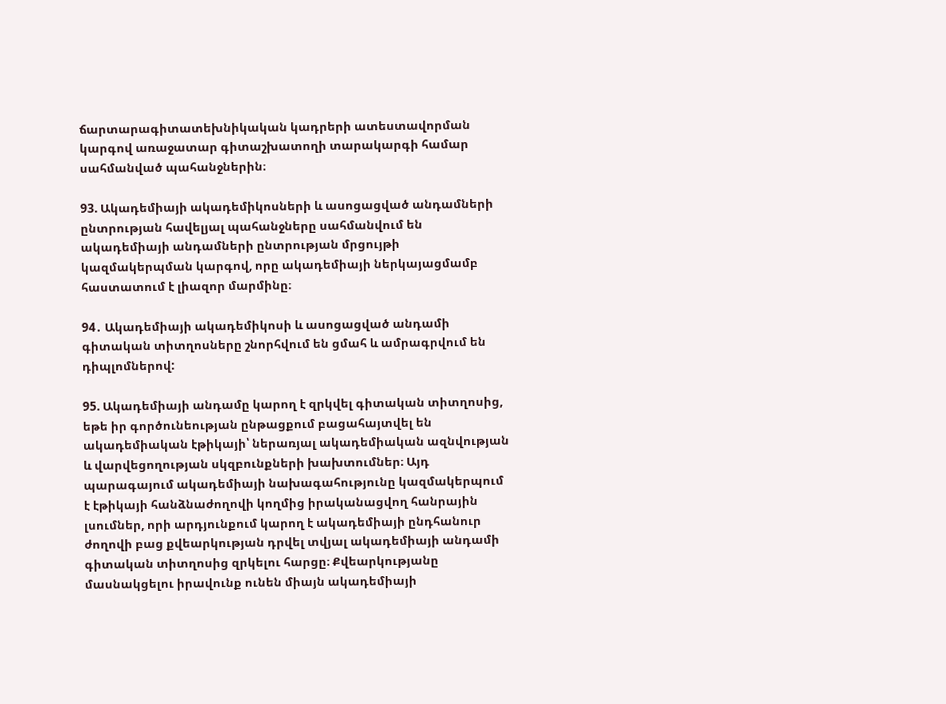ճարտարագիտատեխնիկական կադրերի ատեստավորման կարգով առաջատար գիտաշխատողի տարակարգի համար սահմանված պահանջներին։

93. Ակադեմիայի ակադեմիկոսների և ասոցացված անդամների ընտրության հավելյալ պահանջները սահմանվում են ակադեմիայի անդամների ընտրության մրցույթի կազմակերպման կարգով, որը ակադեմիայի ներկայացմամբ հաստատում է լիազոր մարմինը։

94․ Ակադեմիայի ակադեմիկոսի և ասոցացված անդամի գիտական տիտղոսները շնորհվում են ցմահ և ամրագրվում են դիպլոմներով:

95. Ակադեմիայի անդամը կարող է զրկվել գիտական տիտղոսից, եթե իր գործունեության ընթացքում բացահայտվել են ակադեմիական էթիկայի՝ ներառյալ ակադեմիական ազնվության և վարվեցողության սկզբունքների խախտումներ։ Այդ պարագայում ակադեմիայի նախագահությունը կազմակերպում է էթիկայի հանձնաժողովի կողմից իրականացվող հանրային լսումներ, որի արդյունքում կարող է ակադեմիայի ընդհանուր ժողովի բաց քվեարկության դրվել տվյալ ակադեմիայի անդամի գիտական տիտղոսից զրկելու հարցը։ Քվեարկությանը մասնակցելու իրավունք ունեն միայն ակադեմիայի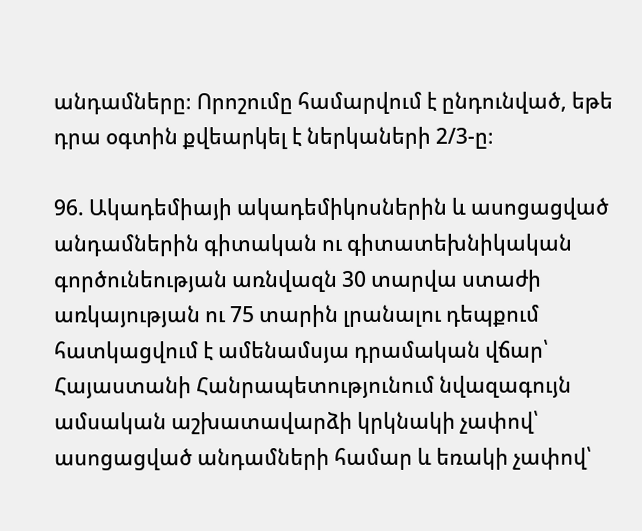անդամները։ Որոշումը համարվում է ընդունված, եթե դրա օգտին քվեարկել է ներկաների 2/3-ը։

96. Ակադեմիայի ակադեմիկոսներին և ասոցացված անդամներին գիտական ու գիտատեխնիկական գործունեության առնվազն 30 տարվա ստաժի առկայության ու 75 տարին լրանալու դեպքում հատկացվում է ամենամսյա դրամական վճար՝ Հայաստանի Հանրապետությունում նվազագույն ամսական աշխատավարձի կրկնակի չափով՝ ասոցացված անդամների համար և եռակի չափով՝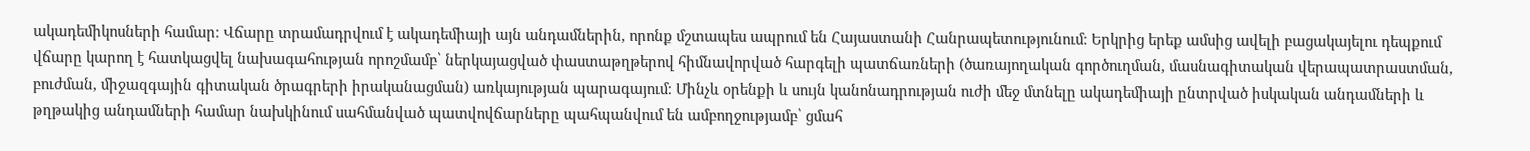ակադեմիկոսների համար։ Վճարը տրամադրվում է ակադեմիայի այն անդամներին, որոնք մշտապես ապրում են Հայաստանի Հանրապետությունում։ Երկրից երեք ամսից ավելի բացակայելու դեպքում վճարը կարող է հատկացվել նախագահության որոշմամբ՝ ներկայացված փաստաթղթերով հիմնավորված հարգելի պատճառների (ծառայողական գործուղման, մասնագիտական վերապատրաստման, բուժման, միջազգային գիտական ծրագրերի իրականացման) առկայության պարագայում։ Մինչև օրենքի և սույն կանոնադրության ուժի մեջ մտնելը ակադեմիայի ընտրված իսկական անդամների և թղթակից անդամների համար նախկինում սահմանված պատվովճարները պահպանվում են ամբողջությամբ՝ ցմահ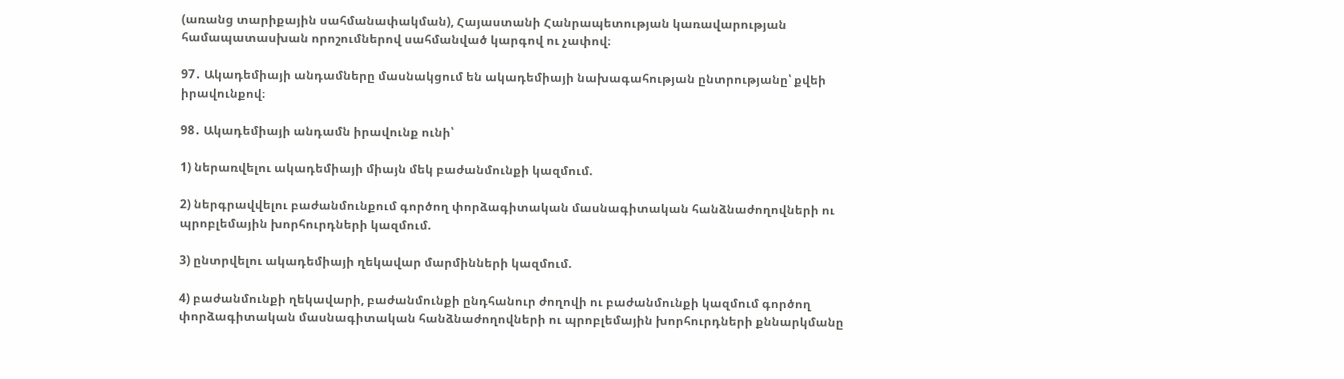(առանց տարիքային սահմանափակման), Հայաստանի Հանրապետության կառավարության համապատասխան որոշումներով սահմանված կարգով ու չափով։

97․ Ակադեմիայի անդամները մասնակցում են ակադեմիայի նախագահության ընտրությանը՝ քվեի իրավունքով։

98․ Ակադեմիայի անդամն իրավունք ունի՝

1) ներառվելու ակադեմիայի միայն մեկ բաժանմունքի կազմում.

2) ներգրավվելու բաժանմունքում գործող փորձագիտական մասնագիտական հանձնաժողովների ու պրոբլեմային խորհուրդների կազմում.

3) ընտրվելու ակադեմիայի ղեկավար մարմինների կազմում.

4) բաժանմունքի ղեկավարի, բաժանմունքի ընդհանուր ժողովի ու բաժանմունքի կազմում գործող փորձագիտական մասնագիտական հանձնաժողովների ու պրոբլեմային խորհուրդների քննարկմանը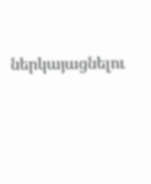ներկայացնելու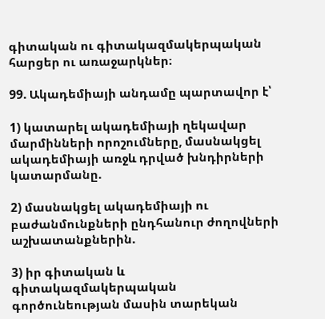գիտական ու գիտակազմակերպական հարցեր ու առաջարկներ։

99. Ակադեմիայի անդամը պարտավոր է՝

1) կատարել ակադեմիայի ղեկավար մարմինների որոշումները, մասնակցել ակադեմիայի առջև դրված խնդիրների կատարմանը.

2) մասնակցել ակադեմիայի ու բաժանմունքների ընդհանուր ժողովների աշխատանքներին.

3) իր գիտական և գիտակազմակերպական գործունեության մասին տարեկան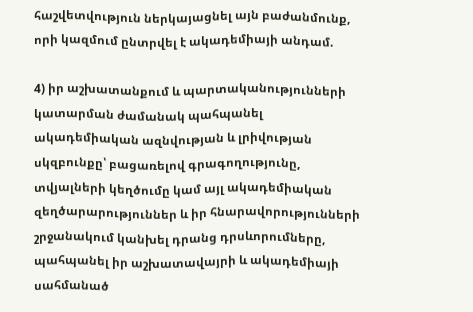հաշվետվություն ներկայացնել այն բաժանմունք, որի կազմում ընտրվել է ակադեմիայի անդամ.

4) իր աշխատանքում և պարտականությունների կատարման ժամանակ պահպանել ակադեմիական ազնվության և լրիվության սկզբունքը՝ բացառելով գրագողությունը, տվյալների կեղծումը կամ այլ ակադեմիական զեղծարարություններ և իր հնարավորությունների շրջանակում կանխել դրանց դրսևորումները, պահպանել իր աշխատավայրի և ակադեմիայի սահմանած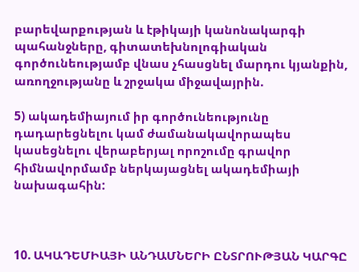բարեվարքության և էթիկայի կանոնակարգի պահանջները, գիտատեխնոլոգիական գործունեությամբ վնաս չհասցնել մարդու կյանքին, առողջությանը և շրջակա միջավայրին.

5) ակադեմիայում իր գործունեությունը դադարեցնելու կամ ժամանակավորապես կասեցնելու վերաբերյալ որոշումը գրավոր հիմնավորմամբ ներկայացնել ակադեմիայի նախագահին:



10. ԱԿԱԴԵՄԻԱՅԻ ԱՆԴԱՄՆԵՐԻ ԸՆՏՐՈՒԹՅԱՆ ԿԱՐԳԸ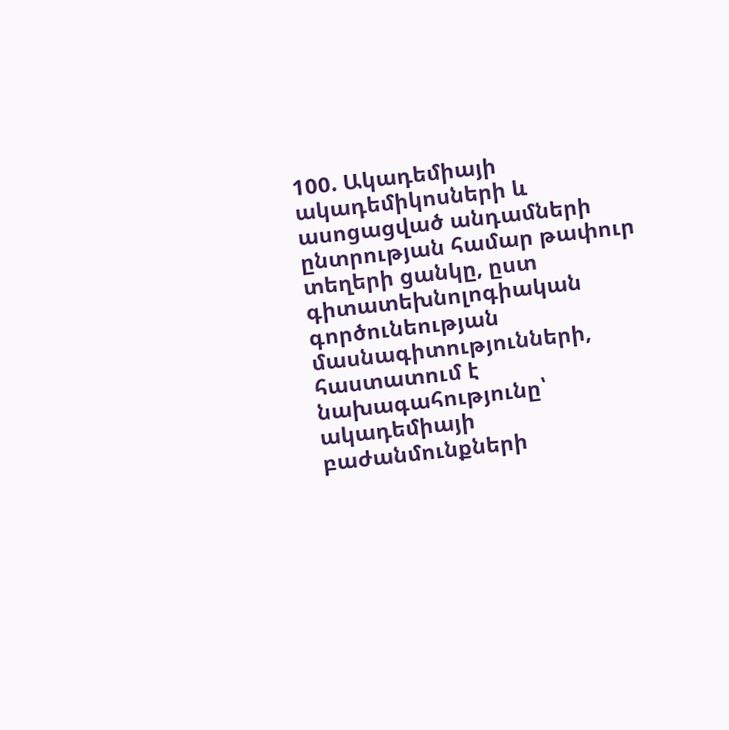100. Ակադեմիայի ակադեմիկոսների և ասոցացված անդամների ընտրության համար թափուր տեղերի ցանկը, ըստ գիտատեխնոլոգիական գործունեության մասնագիտությունների, հաստատում է նախագահությունը՝ ակադեմիայի բաժանմունքների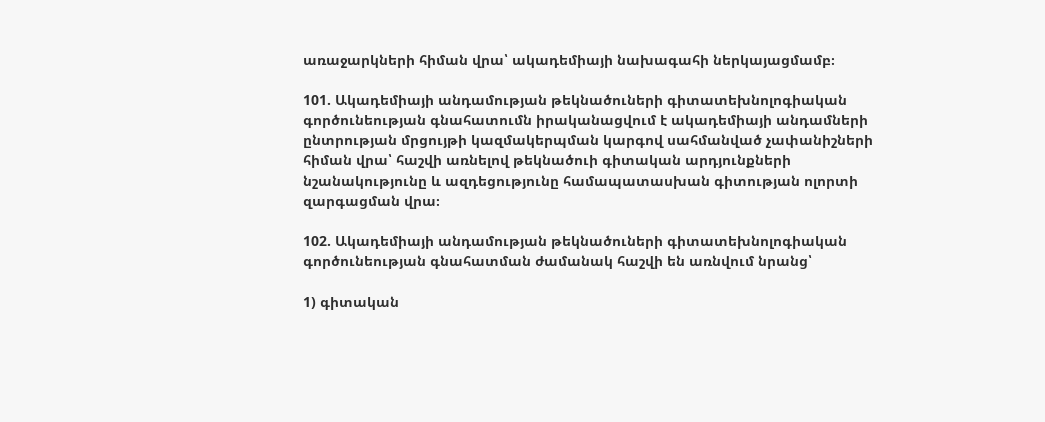առաջարկների հիման վրա՝ ակադեմիայի նախագահի ներկայացմամբ։

101. Ակադեմիայի անդամության թեկնածուների գիտատեխնոլոգիական գործունեության գնահատումն իրականացվում է ակադեմիայի անդամների ընտրության մրցույթի կազմակերպման կարգով սահմանված չափանիշների հիման վրա՝ հաշվի առնելով թեկնածուի գիտական արդյունքների նշանակությունը և ազդեցությունը համապատասխան գիտության ոլորտի զարգացման վրա։

102. Ակադեմիայի անդամության թեկնածուների գիտատեխնոլոգիական գործունեության գնահատման ժամանակ հաշվի են առնվում նրանց՝

1) գիտական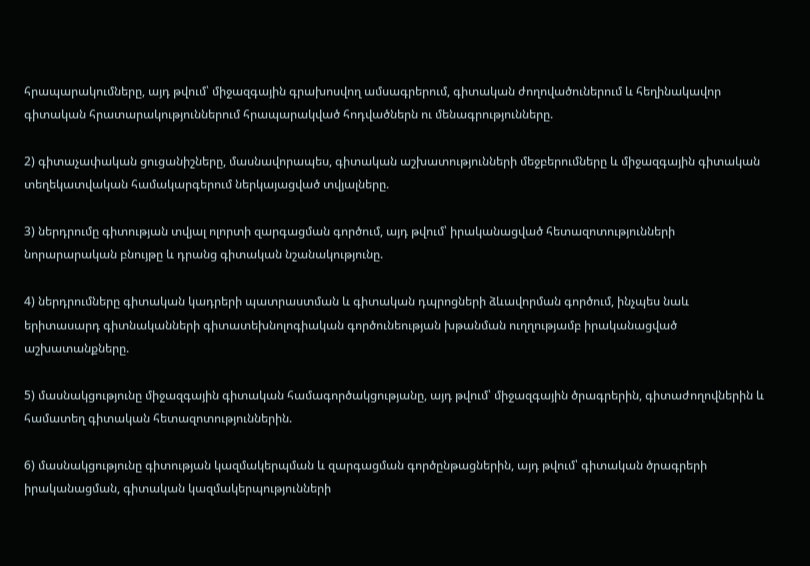հրապարակումները, այդ թվում՝ միջազգային գրախոսվող ամսագրերում, գիտական ժողովածուներում և հեղինակավոր գիտական հրատարակություններում հրապարակված հոդվածներն ու մենագրությունները.

2) գիտաչափական ցուցանիշները, մասնավորապես, գիտական աշխատությունների մեջբերումները և միջազգային գիտական տեղեկատվական համակարգերում ներկայացված տվյալները.

3) ներդրումը գիտության տվյալ ոլորտի զարգացման գործում, այդ թվում՝ իրականացված հետազոտությունների նորարարական բնույթը և դրանց գիտական նշանակությունը.

4) ներդրումները գիտական կադրերի պատրաստման և գիտական դպրոցների ձևավորման գործում, ինչպես նաև երիտասարդ գիտնականների գիտատեխնոլոգիական գործունեության խթանման ուղղությամբ իրականացված աշխատանքները.

5) մասնակցությունը միջազգային գիտական համագործակցությանը, այդ թվում՝ միջազգային ծրագրերին, գիտաժողովներին և համատեղ գիտական հետազոտություններին.

6) մասնակցությունը գիտության կազմակերպման և զարգացման գործընթացներին, այդ թվում՝ գիտական ծրագրերի իրականացման, գիտական կազմակերպությունների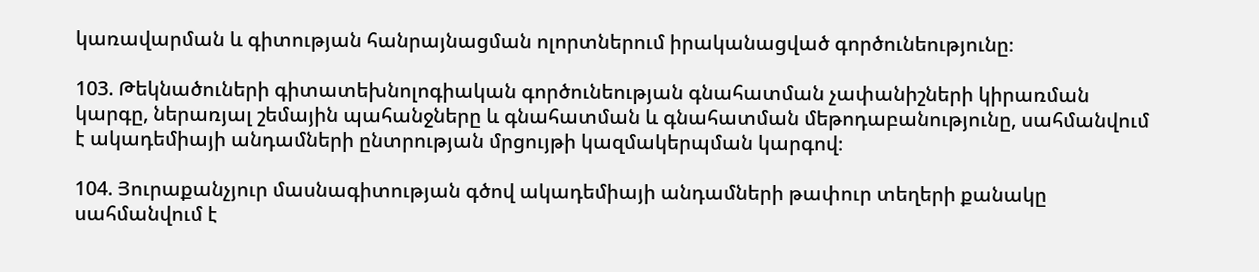կառավարման և գիտության հանրայնացման ոլորտներում իրականացված գործունեությունը։

103. Թեկնածուների գիտատեխնոլոգիական գործունեության գնահատման չափանիշների կիրառման կարգը, ներառյալ շեմային պահանջները և գնահատման և գնահատման մեթոդաբանությունը, սահմանվում է ակադեմիայի անդամների ընտրության մրցույթի կազմակերպման կարգով։

104. Յուրաքանչյուր մասնագիտության գծով ակադեմիայի անդամների թափուր տեղերի քանակը սահմանվում է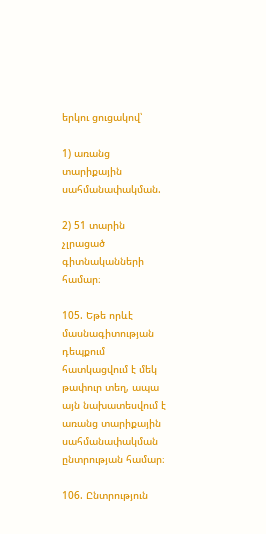երկու ցուցակով՝

1) առանց տարիքային սահմանափակման.

2) 51 տարին չլրացած գիտնականների համար։

105. Եթե որևէ մասնագիտության դեպքում հատկացվում է մեկ թափուր տեղ, ապա այն նախատեսվում է առանց տարիքային սահմանափակման ընտրության համար։

106. Ընտրություն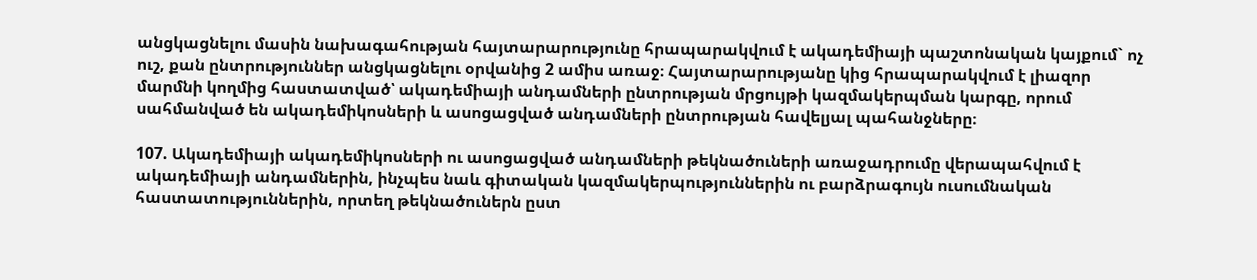անցկացնելու մասին նախագահության հայտարարությունը հրապարակվում է ակադեմիայի պաշտոնական կայքում` ոչ ուշ, քան ընտրություններ անցկացնելու օրվանից 2 ամիս առաջ։ Հայտարարությանը կից հրապարակվում է լիազոր մարմնի կողմից հաստատված՝ ակադեմիայի անդամների ընտրության մրցույթի կազմակերպման կարգը, որում սահմանված են ակադեմիկոսների և ասոցացված անդամների ընտրության հավելյալ պահանջները։

107. Ակադեմիայի ակադեմիկոսների ու ասոցացված անդամների թեկնածուների առաջադրումը վերապահվում է ակադեմիայի անդամներին, ինչպես նաև գիտական կազմակերպություններին ու բարձրագույն ուսումնական հաստատություններին, որտեղ թեկնածուներն ըստ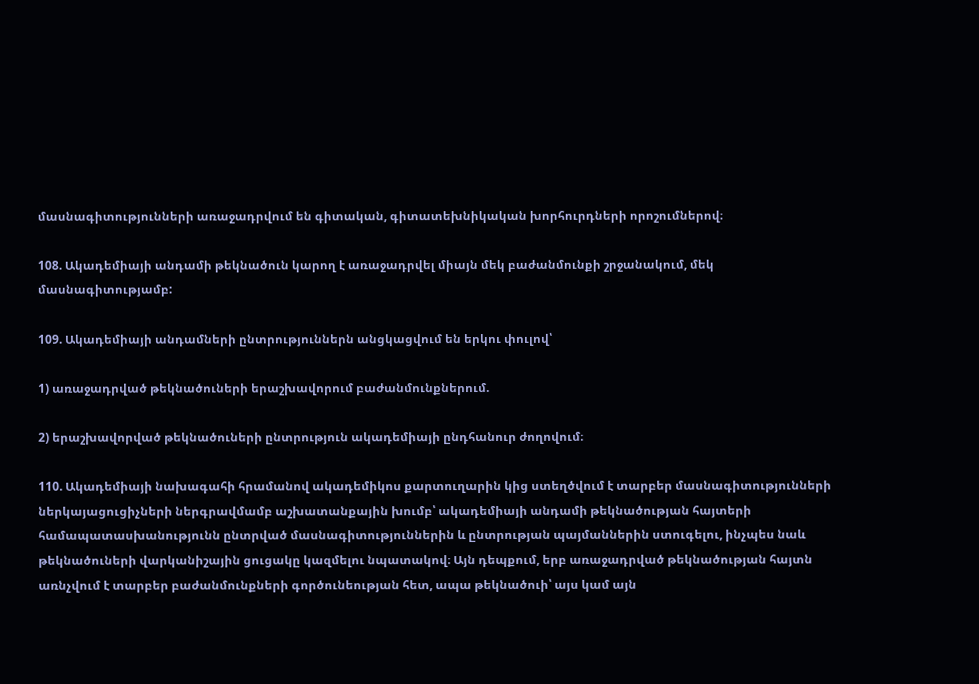մասնագիտությունների առաջադրվում են գիտական, գիտատեխնիկական խորհուրդների որոշումներով։

108. Ակադեմիայի անդամի թեկնածուն կարող է առաջադրվել միայն մեկ բաժանմունքի շրջանակում, մեկ մասնագիտությամբ:

109. Ակադեմիայի անդամների ընտրություններն անցկացվում են երկու փուլով՝

1) առաջադրված թեկնածուների երաշխավորում բաժանմունքներում.

2) երաշխավորված թեկնածուների ընտրություն ակադեմիայի ընդհանուր ժողովում։

110. Ակադեմիայի նախագահի հրամանով ակադեմիկոս քարտուղարին կից ստեղծվում է տարբեր մասնագիտությունների ներկայացուցիչների ներգրավմամբ աշխատանքային խումբ՝ ակադեմիայի անդամի թեկնածության հայտերի համապատասխանությունն ընտրված մասնագիտություններին և ընտրության պայմաններին ստուգելու, ինչպես նաև թեկնածուների վարկանիշային ցուցակը կազմելու նպատակով։ Այն դեպքում, երբ առաջադրված թեկնածության հայտն առնչվում է տարբեր բաժանմունքների գործունեության հետ, ապա թեկնածուի՝ այս կամ այն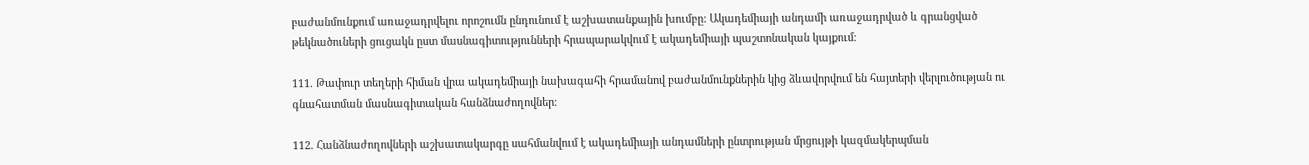բաժանմունքում առաջադրվելու որոշումն ընդունում է աշխատանքային խումբը: Ակադեմիայի անդամի առաջադրված և գրանցված թեկնածուների ցուցակն ըստ մասնագիտությունների հրապարակվում է ակադեմիայի պաշտոնական կայքում։

111. Թափուր տեղերի հիման վրա ակադեմիայի նախագահի հրամանով բաժանմունքներին կից ձևավորվում են հայտերի վերլուծության ու գնահատման մասնագիտական հանձնաժողովներ։

112. Հանձնաժողովների աշխատակարգը սահմանվում է ակադեմիայի անդամների ընտրության մրցույթի կազմակերպման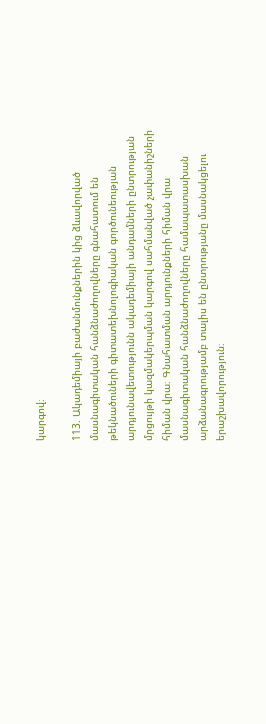կարգով։

113. Ակադեմիայի բաժանմունքներին կից ձևավորված մասնագիտական հանձնաժողովները գնահատում են թեկնածուների գիտատեխնոլոգիական գործունեության արդյունավետությունն ակադեմիայի անդամների ընտրության մրցույթի կազմակերպման կարգով սահմանված չափանիշների հիման վրա։ Գնահատման արդյունքների հիման վրա մասնագիտական հանձնաժողովները համապատասխան արձանագրությամբ տալիս են ընտրությանը մասնակցելու երաշխավորություն։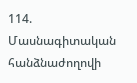114. Մասնագիտական հանձնաժողովի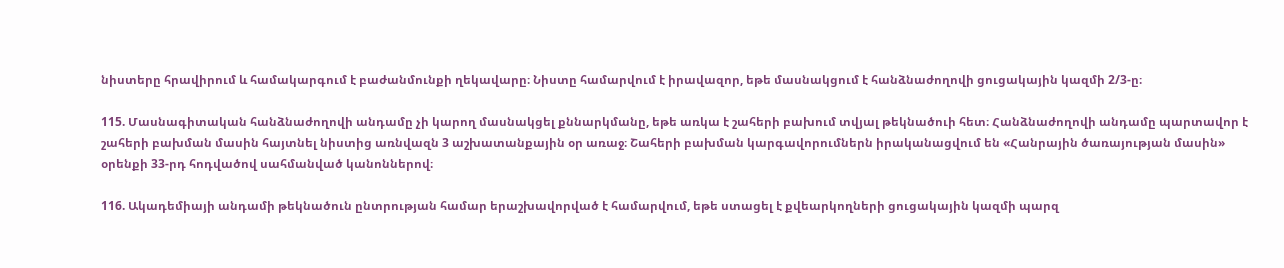նիստերը հրավիրում և համակարգում է բաժանմունքի ղեկավարը։ Նիստը համարվում է իրավազոր, եթե մասնակցում է հանձնաժողովի ցուցակային կազմի 2/3-ը։

115. Մասնագիտական հանձնաժողովի անդամը չի կարող մասնակցել քննարկմանը, եթե առկա է շահերի բախում տվյալ թեկնածուի հետ։ Հանձնաժողովի անդամը պարտավոր է շահերի բախման մասին հայտնել նիստից առնվազն 3 աշխատանքային օր առաջ։ Շահերի բախման կարգավորումներն իրականացվում են «Հանրային ծառայության մասին» օրենքի 33-րդ հոդվածով սահմանված կանոններով։

116. Ակադեմիայի անդամի թեկնածուն ընտրության համար երաշխավորված է համարվում, եթե ստացել է քվեարկողների ցուցակային կազմի պարզ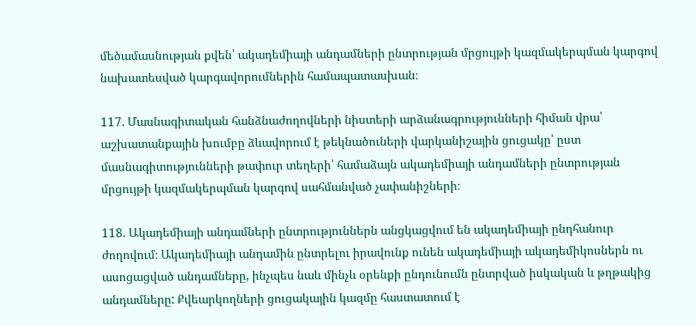մեծամասնության քվեն՝ ակադեմիայի անդամների ընտրության մրցույթի կազմակերպման կարգով նախատեսված կարգավորումներին համապատասխան։

117. Մասնագիտական հանձնաժողովների նիստերի արձանագրությունների հիման վրա՝ աշխատանքային խումբը ձևավորում է թեկնածուների վարկանիշային ցուցակը՝ ըստ մասնագիտությունների թափուր տեղերի՝ համաձայն ակադեմիայի անդամների ընտրության մրցույթի կազմակերպման կարգով սահմանված չափանիշների։

118. Ակադեմիայի անդամների ընտրություններն անցկացվում են ակադեմիայի ընդհանուր ժողովում։ Ակադեմիայի անդամին ընտրելու իրավունք ունեն ակադեմիայի ակադեմիկոսներն ու ասոցացված անդամները, ինչպես նաև մինչև օրենքի ընդունումն ընտրված իսկական և թղթակից անդամները: Քվեարկողների ցուցակային կազմը հաստատում է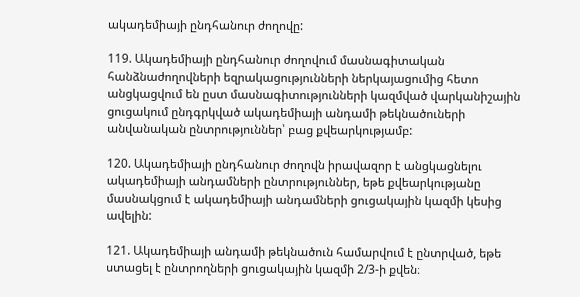ակադեմիայի ընդհանուր ժողովը:

119. Ակադեմիայի ընդհանուր ժողովում մասնագիտական հանձնաժողովների եզրակացությունների ներկայացումից հետո անցկացվում են ըստ մասնագիտությունների կազմված վարկանիշային ցուցակում ընդգրկված ակադեմիայի անդամի թեկնածուների անվանական ընտրություններ՝ բաց քվեարկությամբ:

120. Ակադեմիայի ընդհանուր ժողովն իրավազոր է անցկացնելու ակադեմիայի անդամների ընտրություններ, եթե քվեարկությանը մասնակցում է ակադեմիայի անդամների ցուցակային կազմի կեսից ավելին:

121. Ակադեմիայի անդամի թեկնածուն համարվում է ընտրված, եթե ստացել է ընտրողների ցուցակային կազմի 2/3-ի քվեն։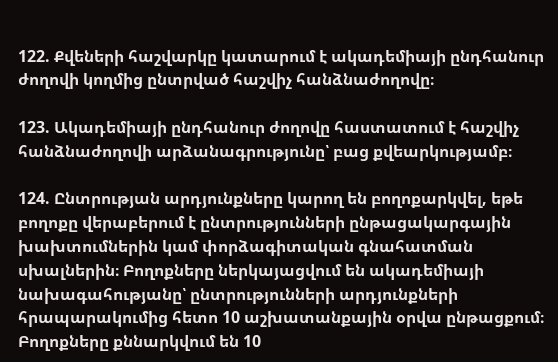122. Քվեների հաշվարկը կատարում է ակադեմիայի ընդհանուր ժողովի կողմից ընտրված հաշվիչ հանձնաժողովը։

123. Ակադեմիայի ընդհանուր ժողովը հաստատում է հաշվիչ հանձնաժողովի արձանագրությունը՝ բաց քվեարկությամբ։

124. Ընտրության արդյունքները կարող են բողոքարկվել, եթե բողոքը վերաբերում է ընտրությունների ընթացակարգային խախտումներին կամ փորձագիտական գնահատման սխալներին։ Բողոքները ներկայացվում են ակադեմիայի նախագահությանը՝ ընտրությունների արդյունքների հրապարակումից հետո 10 աշխատանքային օրվա ընթացքում։ Բողոքները քննարկվում են 10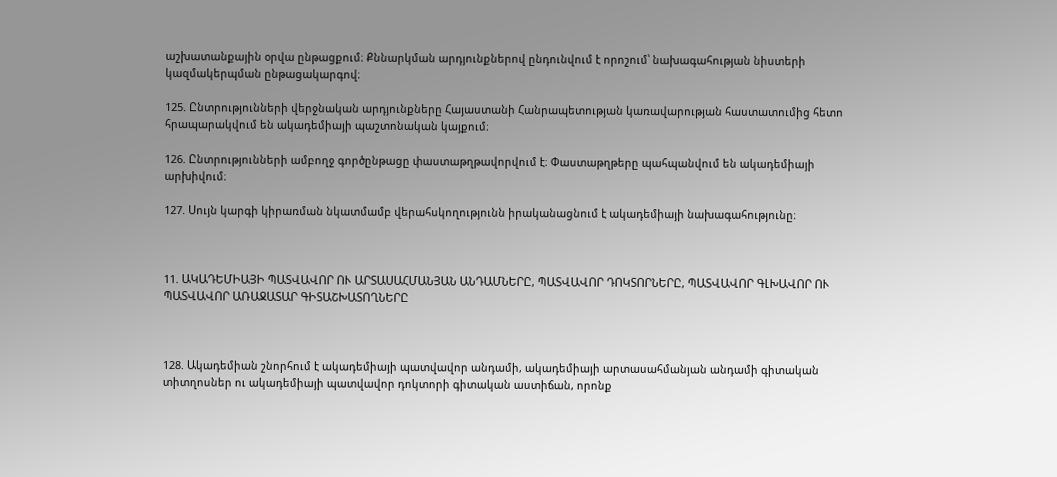աշխատանքային օրվա ընթացքում։ Քննարկման արդյունքներով ընդունվում է որոշում՝ նախագահության նիստերի կազմակերպման ընթացակարգով։

125. Ընտրությունների վերջնական արդյունքները Հայաստանի Հանրապետության կառավարության հաստատումից հետո հրապարակվում են ակադեմիայի պաշտոնական կայքում։

126. Ընտրությունների ամբողջ գործընթացը փաստաթղթավորվում է։ Փաստաթղթերը պահպանվում են ակադեմիայի արխիվում։

127. Սույն կարգի կիրառման նկատմամբ վերահսկողությունն իրականացնում է ակադեմիայի նախագահությունը։



11. ԱԿԱԴԵՄԻԱՅԻ ՊԱՏՎԱՎՈՐ ՈՒ ԱՐՏԱՍԱՀՄԱՆՅԱՆ ԱՆԴԱՄՆԵՐԸ, ՊԱՏՎԱՎՈՐ ԴՈԿՏՈՐՆԵՐԸ, ՊԱՏՎԱՎՈՐ ԳԼԽԱՎՈՐ ՈՒ ՊԱՏՎԱՎՈՐ ԱՌԱՋԱՏԱՐ ԳԻՏԱՇԽԱՏՈՂՆԵՐԸ



128. Ակադեմիան շնորհում է ակադեմիայի պատվավոր անդամի, ակադեմիայի արտասահմանյան անդամի գիտական տիտղոսներ ու ակադեմիայի պատվավոր դոկտորի գիտական աստիճան, որոնք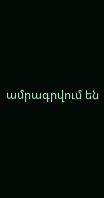ամրագրվում են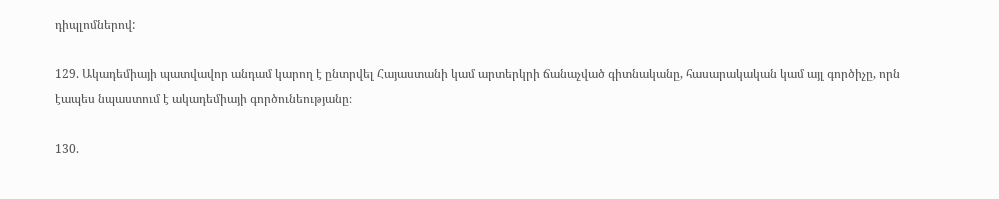դիպլոմներով:

129. Ակադեմիայի պատվավոր անդամ կարող է ընտրվել Հայաստանի կամ արտերկրի ճանաչված գիտնականը, հասարակական կամ այլ գործիչը, որն էապես նպաստում է ակադեմիայի գործունեությանը։

130.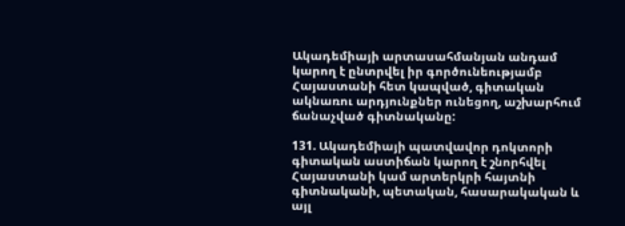Ակադեմիայի արտասահմանյան անդամ կարող է ընտրվել իր գործունեությամբ Հայաստանի հետ կապված, գիտական ակնառու արդյունքներ ունեցող, աշխարհում ճանաչված գիտնականը:

131. Ակադեմիայի պատվավոր դոկտորի գիտական աստիճան կարող է շնորհվել Հայաստանի կամ արտերկրի հայտնի գիտնականի, պետական, հասարակական և այլ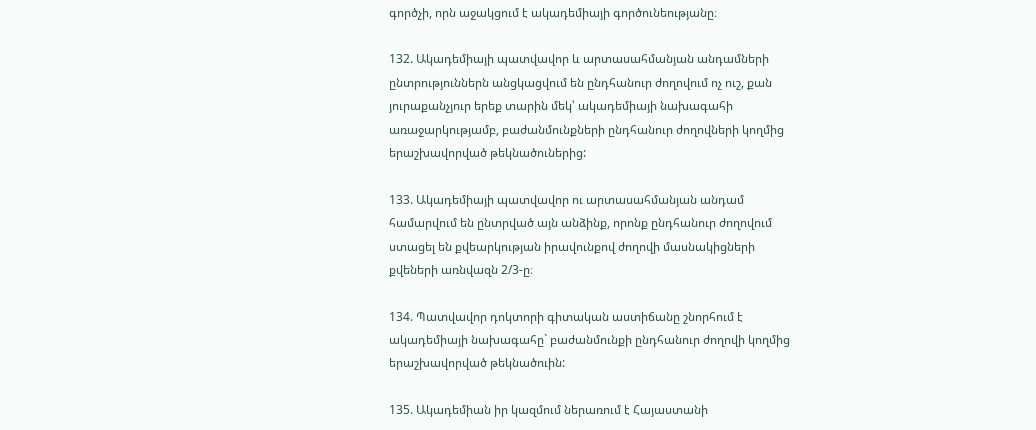գործչի, որն աջակցում է ակադեմիայի գործունեությանը։

132. Ակադեմիայի պատվավոր և արտասահմանյան անդամների ընտրություններն անցկացվում են ընդհանուր ժողովում ոչ ուշ, քան յուրաքանչյուր երեք տարին մեկ՝ ակադեմիայի նախագահի առաջարկությամբ, բաժանմունքների ընդհանուր ժողովների կողմից երաշխավորված թեկնածուներից:

133. Ակադեմիայի պատվավոր ու արտասահմանյան անդամ համարվում են ընտրված այն անձինք, որոնք ընդհանուր ժողովում ստացել են քվեարկության իրավունքով ժողովի մասնակիցների քվեների առնվազն 2/3-ը։

134. Պատվավոր դոկտորի գիտական աստիճանը շնորհում է ակադեմիայի նախագահը` բաժանմունքի ընդհանուր ժողովի կողմից երաշխավորված թեկնածուին:

135. Ակադեմիան իր կազմում ներառում է Հայաստանի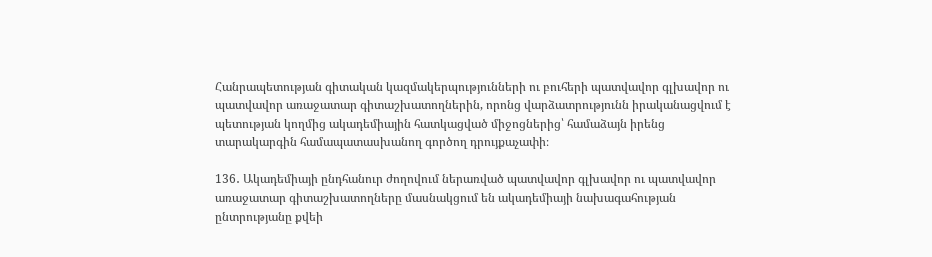Հանրապետության գիտական կազմակերպությունների ու բուհերի պատվավոր գլխավոր ու պատվավոր առաջատար գիտաշխատողներին, որոնց վարձատրությունն իրականացվում է պետության կողմից ակադեմիային հատկացված միջոցներից՝ համաձայն իրենց տարակարգին համապատասխանող գործող դրույքաչափի։

136․ Ակադեմիայի ընդհանուր ժողովում ներառված պատվավոր գլխավոր ու պատվավոր առաջատար գիտաշխատողները մասնակցում են ակադեմիայի նախագահության ընտրությանը քվեի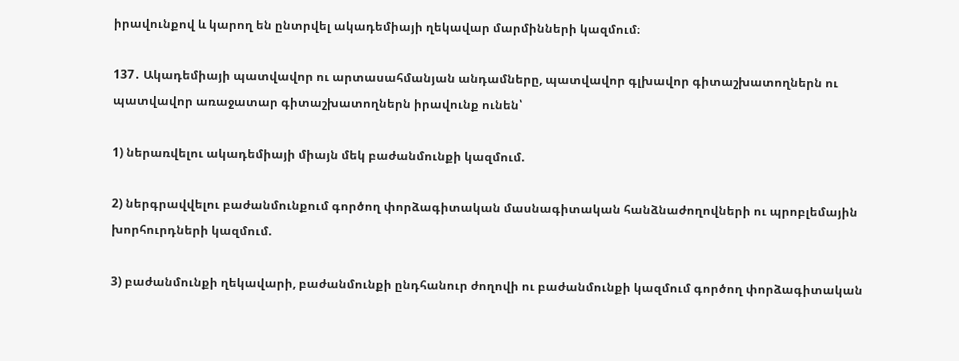իրավունքով և կարող են ընտրվել ակադեմիայի ղեկավար մարմինների կազմում։

137․ Ակադեմիայի պատվավոր ու արտասահմանյան անդամները, պատվավոր գլխավոր գիտաշխատողներն ու պատվավոր առաջատար գիտաշխատողներն իրավունք ունեն՝

1) ներառվելու ակադեմիայի միայն մեկ բաժանմունքի կազմում.

2) ներգրավվելու բաժանմունքում գործող փորձագիտական մասնագիտական հանձնաժողովների ու պրոբլեմային խորհուրդների կազմում.

3) բաժանմունքի ղեկավարի, բաժանմունքի ընդհանուր ժողովի ու բաժանմունքի կազմում գործող փորձագիտական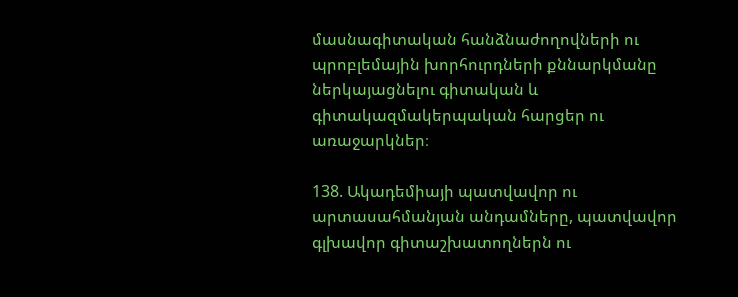մասնագիտական հանձնաժողովների ու պրոբլեմային խորհուրդների քննարկմանը ներկայացնելու գիտական և գիտակազմակերպական հարցեր ու առաջարկներ։

138. Ակադեմիայի պատվավոր ու արտասահմանյան անդամները, պատվավոր գլխավոր գիտաշխատողներն ու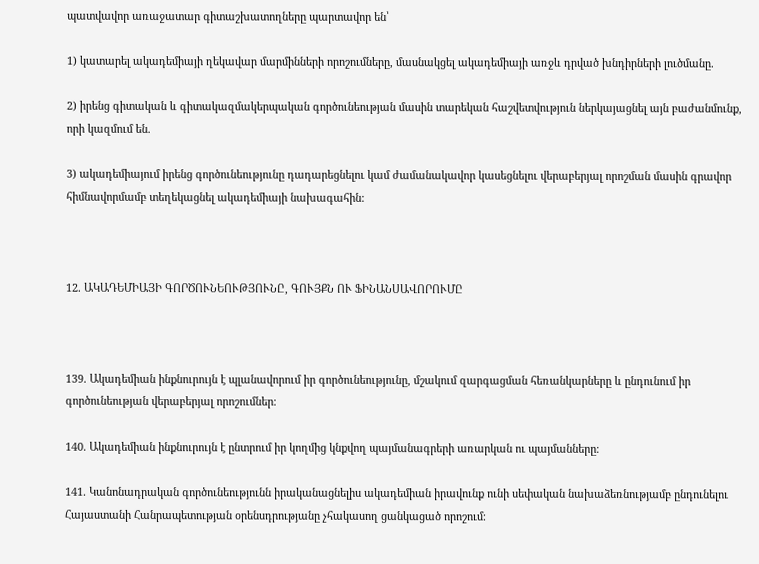պատվավոր առաջատար գիտաշխատողները պարտավոր են՝

1) կատարել ակադեմիայի ղեկավար մարմինների որոշումները, մասնակցել ակադեմիայի առջև դրված խնդիրների լուծմանը.

2) իրենց գիտական և գիտակազմակերպական գործունեության մասին տարեկան հաշվետվություն ներկայացնել այն բաժանմունք, որի կազմում են.

3) ակադեմիայում իրենց գործունեությունը դադարեցնելու կամ ժամանակավոր կասեցնելու վերաբերյալ որոշման մասին գրավոր հիմնավորմամբ տեղեկացնել ակադեմիայի նախագահին:



12. ԱԿԱԴԵՄԻԱՅԻ ԳՈՐԾՈՒՆԵՈՒԹՅՈՒՆԸ, ԳՈՒՅՔՆ ՈՒ ՖԻՆԱՆՍԱՎՈՐՈՒՄԸ



139. Ակադեմիան ինքնուրույն է պլանավորում իր գործունեությունը, մշակում զարգացման հեռանկարները և ընդունում իր գործունեության վերաբերյալ որոշումներ։

140. Ակադեմիան ինքնուրույն է ընտրում իր կողմից կնքվող պայմանագրերի առարկան ու պայմանները։

141. Կանոնադրական գործունեությունն իրականացնելիս ակադեմիան իրավունք ունի սեփական նախաձեռնությամբ ընդունելու Հայաստանի Հանրապետության օրենսդրությանը չհակասող ցանկացած որոշում։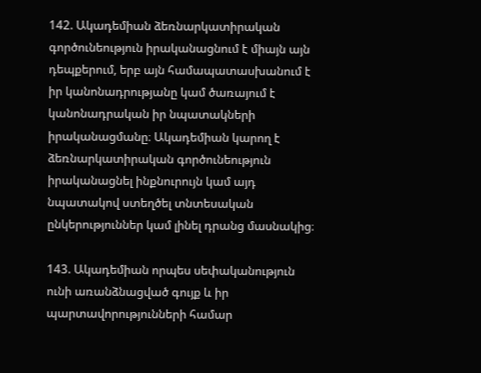142. Ակադեմիան ձեռնարկատիրական գործունեություն իրականացնում է միայն այն դեպքերում, երբ այն համապատասխանում է իր կանոնադրությանը կամ ծառայում է կանոնադրական իր նպատակների իրականացմանը։ Ակադեմիան կարող է ձեռնարկատիրական գործունեություն իրականացնել ինքնուրույն կամ այդ նպատակով ստեղծել տնտեսական ընկերություններ կամ լինել դրանց մասնակից։

143. Ակադեմիան որպես սեփականություն ունի առանձնացված գույք և իր պարտավորությունների համար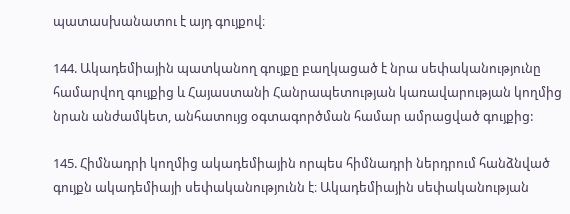պատասխանատու է այդ գույքով։

144. Ակադեմիային պատկանող գույքը բաղկացած է նրա սեփականությունը համարվող գույքից և Հայաստանի Հանրապետության կառավարության կողմից նրան անժամկետ, անհատույց օգտագործման համար ամրացված գույքից:

145. Հիմնադրի կողմից ակադեմիային որպես հիմնադրի ներդրում հանձնված գույքն ակադեմիայի սեփականությունն է։ Ակադեմիային սեփականության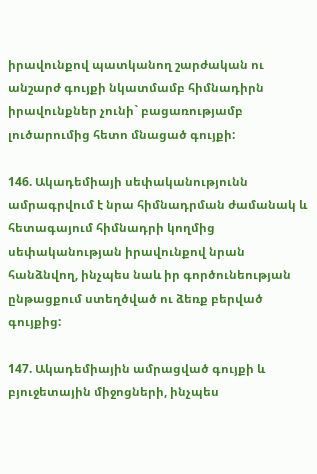իրավունքով պատկանող շարժական ու անշարժ գույքի նկատմամբ հիմնադիրն իրավունքներ չունի` բացառությամբ լուծարումից հետո մնացած գույքի:

146. Ակադեմիայի սեփականությունն ամրագրվում է նրա հիմնադրման ժամանակ և հետագայում հիմնադրի կողմից սեփականության իրավունքով նրան հանձնվող, ինչպես նաև իր գործունեության ընթացքում ստեղծված ու ձեռք բերված գույքից:

147. Ակադեմիային ամրացված գույքի և բյուջետային միջոցների, ինչպես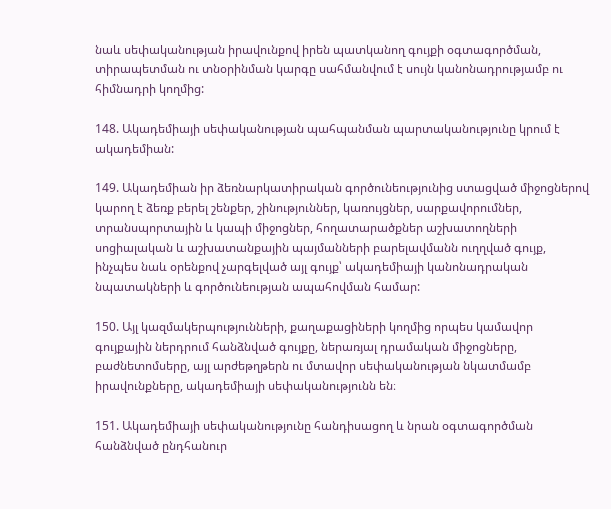նաև սեփականության իրավունքով իրեն պատկանող գույքի օգտագործման, տիրապետման ու տնօրինման կարգը սահմանվում է սույն կանոնադրությամբ ու հիմնադրի կողմից:

148. Ակադեմիայի սեփականության պահպանման պարտականությունը կրում է ակադեմիան:

149. Ակադեմիան իր ձեռնարկատիրական գործունեությունից ստացված միջոցներով կարող է ձեռք բերել շենքեր, շինություններ, կառույցներ, սարքավորումներ, տրանսպորտային և կապի միջոցներ, հողատարածքներ աշխատողների սոցիալական և աշխատանքային պայմանների բարելավմանն ուղղված գույք, ինչպես նաև օրենքով չարգելված այլ գույք՝ ակադեմիայի կանոնադրական նպատակների և գործունեության ապահովման համար:

150. Այլ կազմակերպությունների, քաղաքացիների կողմից որպես կամավոր գույքային ներդրում հանձնված գույքը, ներառյալ դրամական միջոցները, բաժնետոմսերը, այլ արժեթղթերն ու մտավոր սեփականության նկատմամբ իրավունքները, ակադեմիայի սեփականությունն են։

151. Ակադեմիայի սեփականությունը հանդիսացող և նրան օգտագործման հանձնված ընդհանուր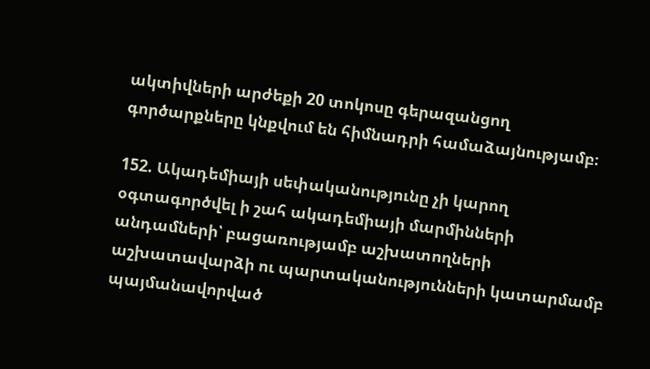ակտիվների արժեքի 20 տոկոսը գերազանցող գործարքները կնքվում են հիմնադրի համաձայնությամբ։

152. Ակադեմիայի սեփականությունը չի կարող օգտագործվել ի շահ ակադեմիայի մարմինների անդամների՝ բացառությամբ աշխատողների աշխատավարձի ու պարտականությունների կատարմամբ պայմանավորված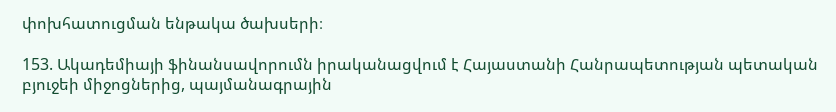փոխհատուցման ենթակա ծախսերի։

153. Ակադեմիայի ֆինանսավորումն իրականացվում է Հայաստանի Հանրապետության պետական բյուջեի միջոցներից, պայմանագրային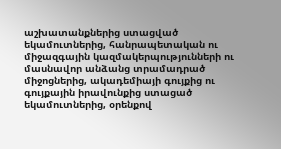աշխատանքներից ստացված եկամուտներից, հանրապետական ու միջազգային կազմակերպությունների ու մասնավոր անձանց տրամադրած միջոցներից, ակադեմիայի գույքից ու գույքային իրավունքից ստացած եկամուտներից, օրենքով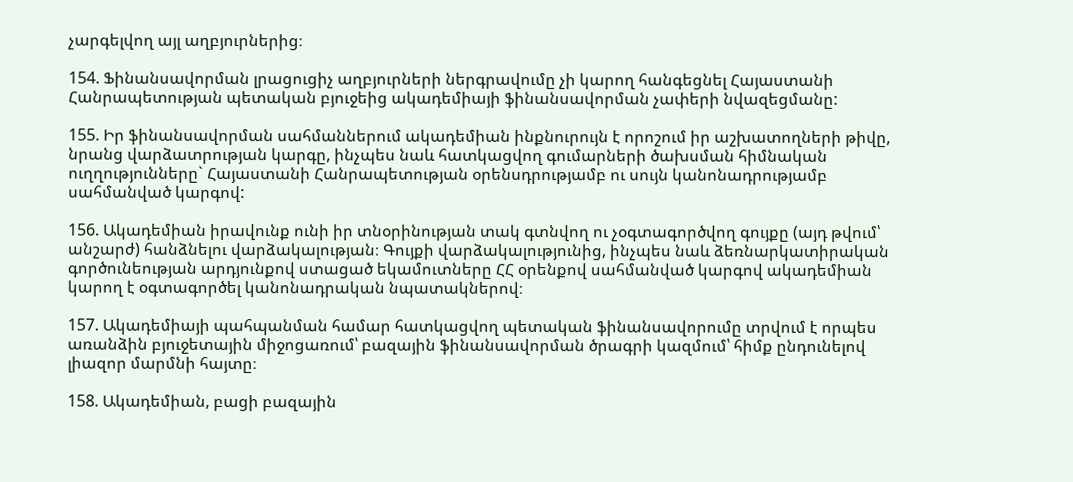չարգելվող այլ աղբյուրներից։

154. Ֆինանսավորման լրացուցիչ աղբյուրների ներգրավումը չի կարող հանգեցնել Հայաստանի Հանրապետության պետական բյուջեից ակադեմիայի ֆինանսավորման չափերի նվազեցմանը:

155. Իր ֆինանսավորման սահմաններում ակադեմիան ինքնուրույն է որոշում իր աշխատողների թիվը, նրանց վարձատրության կարգը, ինչպես նաև հատկացվող գումարների ծախսման հիմնական ուղղությունները` Հայաստանի Հանրապետության օրենսդրությամբ ու սույն կանոնադրությամբ սահմանված կարգով:

156. Ակադեմիան իրավունք ունի իր տնօրինության տակ գտնվող ու չօգտագործվող գույքը (այդ թվում՝ անշարժ) հանձնելու վարձակալության։ Գույքի վարձակալությունից, ինչպես նաև ձեռնարկատիրական գործունեության արդյունքով ստացած եկամուտները ՀՀ օրենքով սահմանված կարգով ակադեմիան կարող է օգտագործել կանոնադրական նպատակներով։

157. Ակադեմիայի պահպանման համար հատկացվող պետական ֆինանսավորումը տրվում է որպես առանձին բյուջետային միջոցառում՝ բազային ֆինանսավորման ծրագրի կազմում՝ հիմք ընդունելով լիազոր մարմնի հայտը։

158. Ակադեմիան, բացի բազային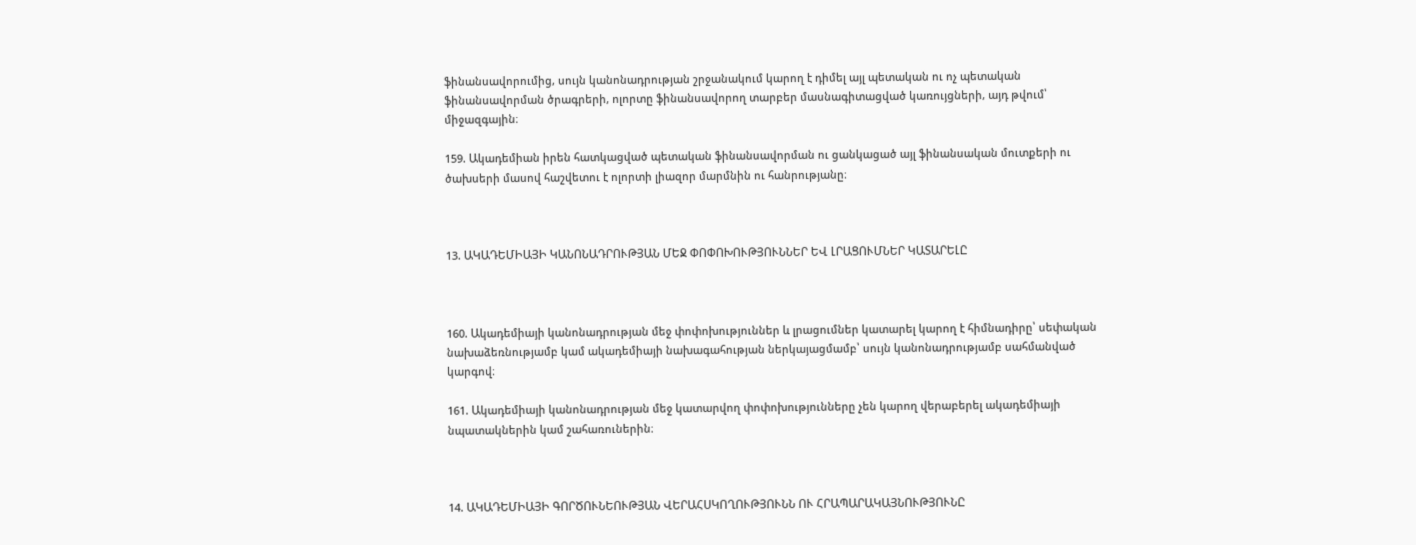ֆինանսավորումից, սույն կանոնադրության շրջանակում կարող է դիմել այլ պետական ու ոչ պետական ֆինանսավորման ծրագրերի, ոլորտը ֆինանսավորող տարբեր մասնագիտացված կառույցների, այդ թվում՝ միջազգային։

159. Ակադեմիան իրեն հատկացված պետական ֆինանսավորման ու ցանկացած այլ ֆինանսական մուտքերի ու ծախսերի մասով հաշվետու է ոլորտի լիազոր մարմնին ու հանրությանը։



13. ԱԿԱԴԵՄԻԱՅԻ ԿԱՆՈՆԱԴՐՈՒԹՅԱՆ ՄԵՋ ՓՈՓՈԽՈՒԹՅՈՒՆՆԵՐ ԵՎ ԼՐԱՑՈՒՄՆԵՐ ԿԱՏԱՐԵԼԸ



160. Ակադեմիայի կանոնադրության մեջ փոփոխություններ և լրացումներ կատարել կարող է հիմնադիրը՝ սեփական նախաձեռնությամբ կամ ակադեմիայի նախագահության ներկայացմամբ՝ սույն կանոնադրությամբ սահմանված կարգով։

161. Ակադեմիայի կանոնադրության մեջ կատարվող փոփոխությունները չեն կարող վերաբերել ակադեմիայի նպատակներին կամ շահառուներին։



14. ԱԿԱԴԵՄԻԱՅԻ ԳՈՐԾՈՒՆԵՈՒԹՅԱՆ ՎԵՐԱՀՍԿՈՂՈՒԹՅՈՒՆՆ ՈՒ ՀՐԱՊԱՐԱԿԱՅՆՈՒԹՅՈՒՆԸ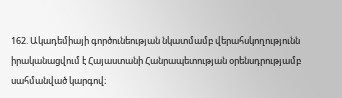162. Ակադեմիայի գործունեության նկատմամբ վերահսկողությունն իրականացվում է Հայաստանի Հանրապետության օրենսդրությամբ սահմանված կարգով։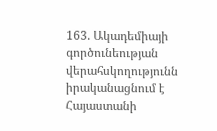163. Ակադեմիայի գործունեության վերահսկողությունն իրականացնում է Հայաստանի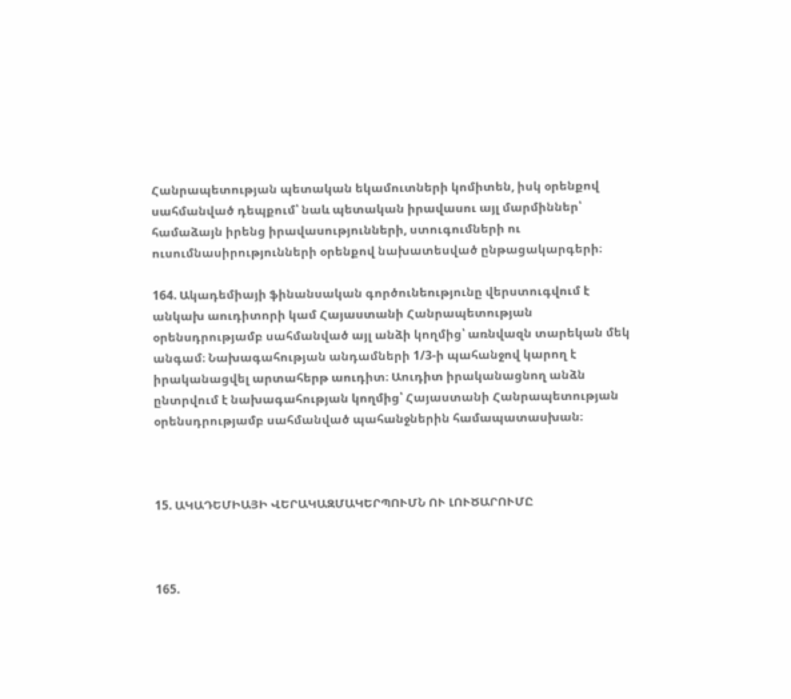Հանրապետության պետական եկամուտների կոմիտեն, իսկ օրենքով սահմանված դեպքում՝ նաև պետական իրավասու այլ մարմիններ՝ համաձայն իրենց իրավասությունների, ստուգումների ու ուսումնասիրությունների օրենքով նախատեսված ընթացակարգերի։

164. Ակադեմիայի ֆինանսական գործունեությունը վերստուգվում է անկախ աուդիտորի կամ Հայաստանի Հանրապետության օրենսդրությամբ սահմանված այլ անձի կողմից՝ առնվազն տարեկան մեկ անգամ։ Նախագահության անդամների 1/3-ի պահանջով կարող է իրականացվել արտահերթ աուդիտ։ Աուդիտ իրականացնող անձն ընտրվում է նախագահության կողմից՝ Հայաստանի Հանրապետության օրենսդրությամբ սահմանված պահանջներին համապատասխան։



15. ԱԿԱԴԵՄԻԱՅԻ ՎԵՐԱԿԱԶՄԱԿԵՐՊՈՒՄՆ ՈՒ ԼՈՒԾԱՐՈՒՄԸ



165.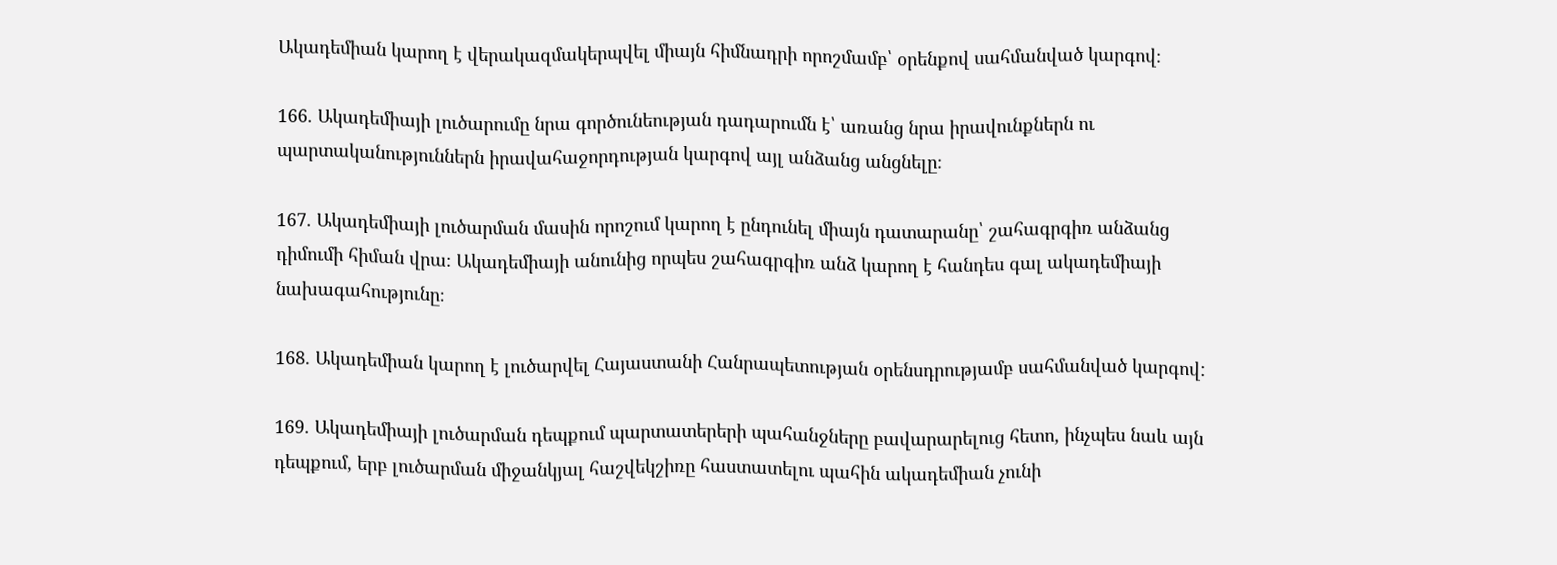Ակադեմիան կարող է վերակազմակերպվել միայն հիմնադրի որոշմամբ՝ օրենքով սահմանված կարգով։

166. Ակադեմիայի լուծարումը նրա գործունեության դադարումն է՝ առանց նրա իրավունքներն ու պարտականություններն իրավահաջորդության կարգով այլ անձանց անցնելը։

167. Ակադեմիայի լուծարման մասին որոշում կարող է ընդունել միայն դատարանը՝ շահագրգիռ անձանց դիմումի հիման վրա։ Ակադեմիայի անունից որպես շահագրգիռ անձ կարող է հանդես գալ ակադեմիայի նախագահությունը։

168. Ակադեմիան կարող է լուծարվել Հայաստանի Հանրապետության օրենսդրությամբ սահմանված կարգով:

169. Ակադեմիայի լուծարման դեպքում պարտատերերի պահանջները բավարարելուց հետո, ինչպես նաև այն դեպքում, երբ լուծարման միջանկյալ հաշվեկշիռը հաստատելու պահին ակադեմիան չունի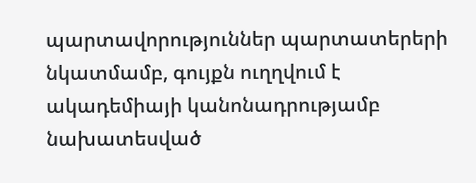պարտավորություններ պարտատերերի նկատմամբ, գույքն ուղղվում է ակադեմիայի կանոնադրությամբ նախատեսված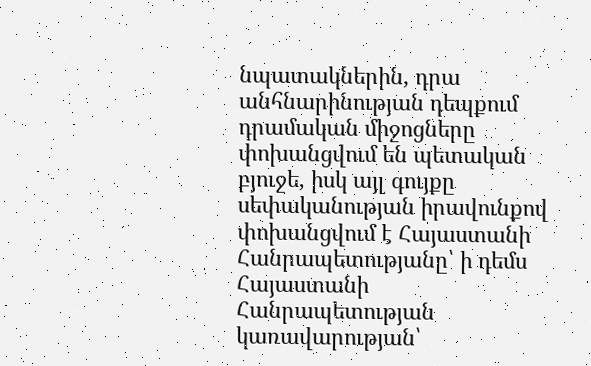նպատակներին, դրա անհնարինության դեպքում դրամական միջոցները փոխանցվում են պետական բյուջե, իսկ այլ գույքը սեփականության իրավունքով փոխանցվում է Հայաստանի Հանրապետությանը՝ ի դեմս Հայաստանի Հանրապետության կառավարության՝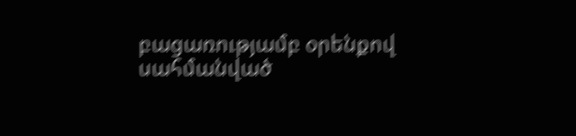բացառությամբ օրենքով սահմանված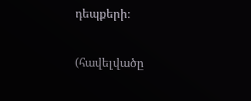դեպքերի։

(հավելվածը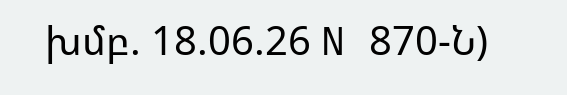խմբ. 18.06.26 N 870-Ն)